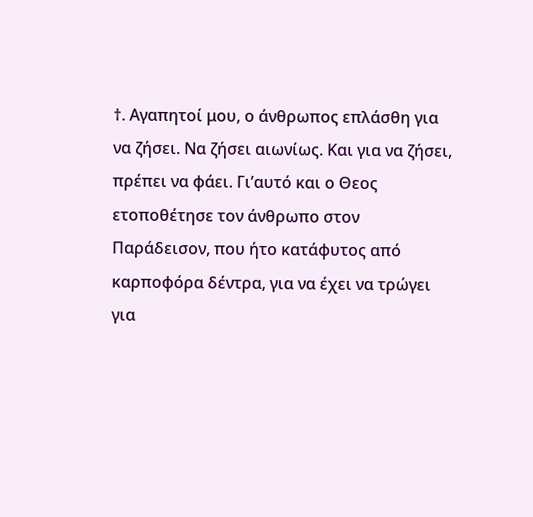†. Αγαπητοί μου, ο άνθρωπος επλάσθη για να ζήσει. Να ζήσει αιωνίως. Και για να ζήσει, πρέπει να φάει. Γι’αυτό και ο Θεος ετοποθέτησε τον άνθρωπο στον Παράδεισον, που ήτο κατάφυτος από καρποφόρα δέντρα, για να έχει να τρώγει για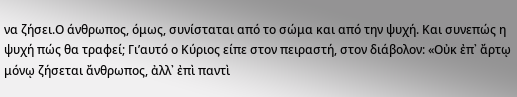να ζήσει.Ο άνθρωπος, όμως, συνίσταται από το σώμα και από την ψυχή. Και συνεπώς η ψυχή πώς θα τραφεί; Γι’αυτό ο Κύριος είπε στον πειραστή, στον διάβολον: «Οὐκ ἐπ᾿ ἄρτῳ μόνῳ ζήσεται ἄνθρωπος, ἀλλ᾿ ἐπὶ παντὶ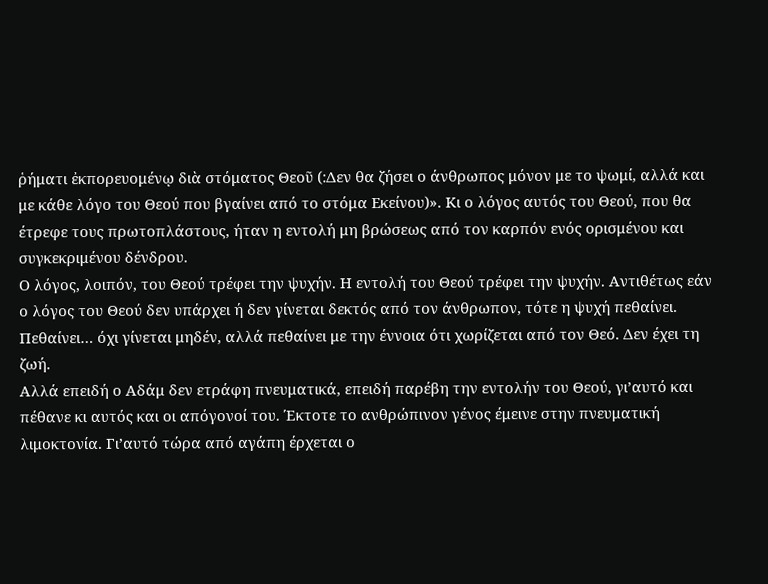ῥήματι ἐκπορευομένῳ διὰ στόματος Θεοῦ (:Δεν θα ζήσει ο άνθρωπος μόνον με το ψωμί, αλλά και με κάθε λόγο του Θεού που βγαίνει από το στόμα Εκείνου)». Κι ο λόγος αυτός του Θεού, που θα έτρεφε τους πρωτοπλάστους, ήταν η εντολή μη βρώσεως από τον καρπόν ενός ορισμένου και συγκεκριμένου δένδρου.
Ο λόγος, λοιπόν, του Θεού τρέφει την ψυχήν. Η εντολή του Θεού τρέφει την ψυχήν. Αντιθέτως εάν ο λόγος του Θεού δεν υπάρχει ή δεν γίνεται δεκτός από τον άνθρωπον, τότε η ψυχή πεθαίνει. Πεθαίνει… όχι γίνεται μηδέν, αλλά πεθαίνει με την έννοια ότι χωρίζεται από τον Θεό. Δεν έχει τη ζωή.
Αλλά επειδή ο Αδάμ δεν ετράφη πνευματικά, επειδή παρέβη την εντολήν του Θεού, γι’αυτό και πέθανε κι αυτός και οι απόγονοί του. Έκτοτε το ανθρώπινον γένος έμεινε στην πνευματική λιμοκτονία. Γι’αυτό τώρα από αγάπη έρχεται ο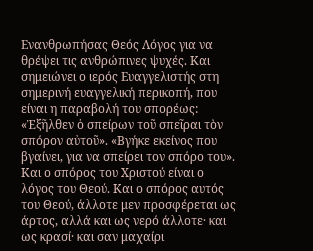Ενανθρωπήσας Θεός Λόγος για να θρέψει τις ανθρώπινες ψυχές. Και σημειώνει ο ιερός Ευαγγελιστής στη σημερινή ευαγγελική περικοπή, που είναι η παραβολή του σπορέως: «Ἐξῆλθεν ὁ σπείρων τοῦ σπεῖραι τὸν σπόρον αὐτοῦ». «Βγήκε εκείνος που βγαίνει, για να σπείρει τον σπόρο του». Και ο σπόρος του Χριστού είναι ο λόγος του Θεού. Και ο σπόρος αυτός του Θεού, άλλοτε μεν προσφέρεται ως άρτος, αλλά και ως νερό άλλοτε· και ως κρασί· και σαν μαχαίρι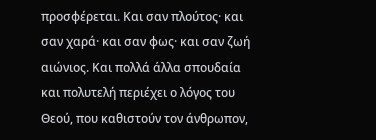προσφέρεται. Και σαν πλούτος· και σαν χαρά· και σαν φως· και σαν ζωή αιώνιος. Και πολλά άλλα σπουδαία και πολυτελή περιέχει ο λόγος του Θεού, που καθιστούν τον άνθρωπον,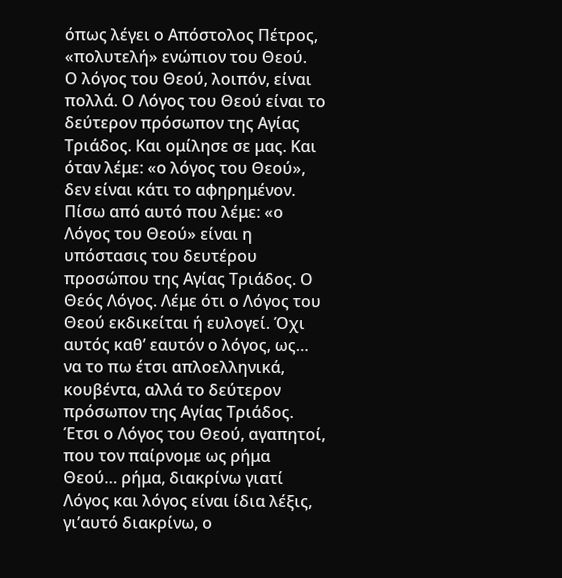όπως λέγει ο Απόστολος Πέτρος, «πολυτελή» ενώπιον του Θεού.
Ο λόγος του Θεού, λοιπόν, είναι πολλά. Ο Λόγος του Θεού είναι το δεύτερον πρόσωπον της Αγίας Τριάδος. Και ομίλησε σε μας. Και όταν λέμε: «ο λόγος του Θεού», δεν είναι κάτι το αφηρημένον. Πίσω από αυτό που λέμε: «ο Λόγος του Θεού» είναι η υπόστασις του δευτέρου προσώπου της Αγίας Τριάδος. Ο Θεός Λόγος. Λέμε ότι ο Λόγος του Θεού εκδικείται ή ευλογεί. Όχι αυτός καθ’ εαυτόν ο λόγος, ως… να το πω έτσι απλοελληνικά, κουβέντα, αλλά το δεύτερον πρόσωπον της Αγίας Τριάδος.
Έτσι ο Λόγος του Θεού, αγαπητοί, που τον παίρνομε ως ρήμα Θεού… ρήμα, διακρίνω γιατί Λόγος και λόγος είναι ίδια λέξις, γι’αυτό διακρίνω, ο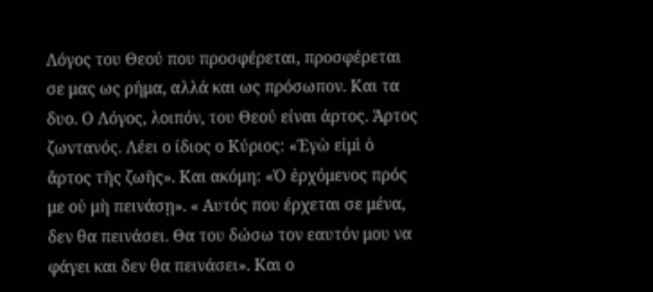Λόγος του Θεού που προσφέρεται, προσφέρεται σε μας ως ρήμα, αλλά και ως πρόσωπον. Και τα δυο. Ο Λόγος, λοιπόν, του Θεού είναι άρτος. Άρτος ζωντανός. Λέει ο ίδιος ο Κύριος: «Ἐγὼ εἰμὶ ὁ ἄρτος τῆς ζωῆς». Και ακόμη: «Ὁ ἐρχόμενος πρός με οὐ μὴ πεινάσῃ». « Αυτός που έρχεται σε μένα, δεν θα πεινάσει. Θα του δώσω τον εαυτόν μου να φάγει και δεν θα πεινάσει». Και ο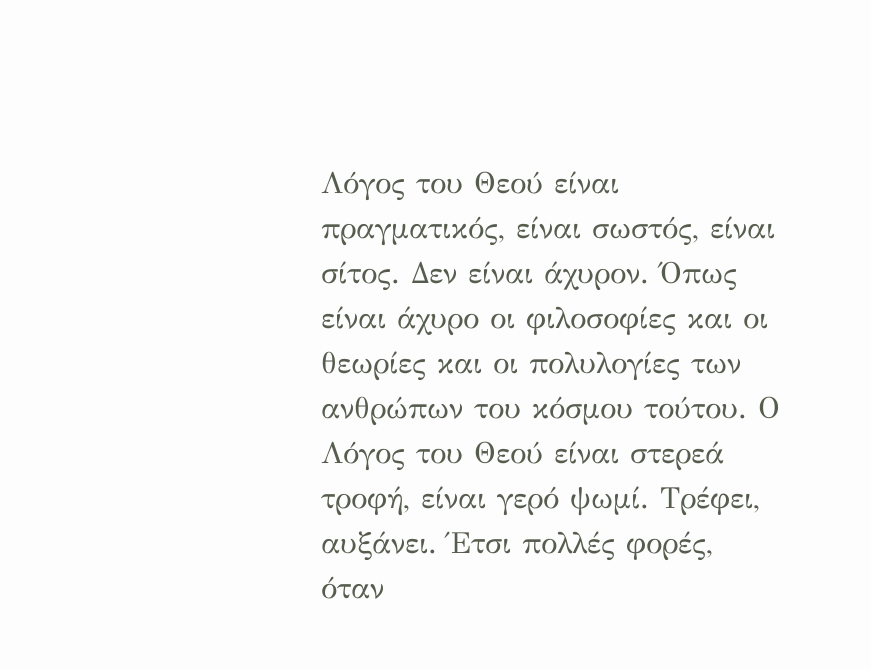Λόγος του Θεού είναι πραγματικός, είναι σωστός, είναι σίτος. Δεν είναι άχυρον. Όπως είναι άχυρο οι φιλοσοφίες και οι θεωρίες και οι πολυλογίες των ανθρώπων του κόσμου τούτου. Ο Λόγος του Θεού είναι στερεά τροφή, είναι γερό ψωμί. Τρέφει, αυξάνει. Έτσι πολλές φορές, όταν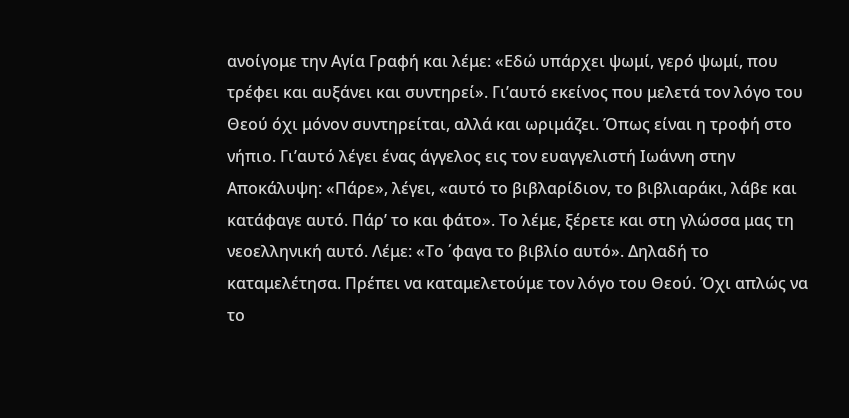ανοίγομε την Αγία Γραφή και λέμε: «Εδώ υπάρχει ψωμί, γερό ψωμί, που τρέφει και αυξάνει και συντηρεί». Γι’αυτό εκείνος που μελετά τον λόγο του Θεού όχι μόνον συντηρείται, αλλά και ωριμάζει. Όπως είναι η τροφή στο νήπιο. Γι’αυτό λέγει ένας άγγελος εις τον ευαγγελιστή Ιωάννη στην Αποκάλυψη: «Πάρε», λέγει, «αυτό το βιβλαρίδιον, το βιβλιαράκι, λάβε και κατάφαγε αυτό. Πάρ’ το και φάτο». Το λέμε, ξέρετε και στη γλώσσα μας τη νεοελληνική αυτό. Λέμε: «Το ΄φαγα το βιβλίο αυτό». Δηλαδή το καταμελέτησα. Πρέπει να καταμελετούμε τον λόγο του Θεού. Όχι απλώς να το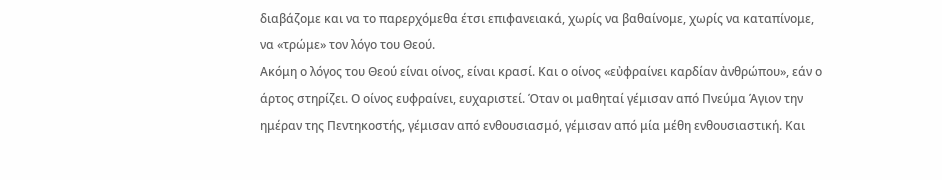διαβάζομε και να το παρερχόμεθα έτσι επιφανειακά, χωρίς να βαθαίνομε, χωρίς να καταπίνομε, να «τρώμε» τον λόγο του Θεού.
Ακόμη ο λόγος του Θεού είναι οίνος, είναι κρασί. Και ο οίνος «εὐφραίνει καρδίαν ἀνθρώπου», εάν ο άρτος στηρίζει. Ο οίνος ευφραίνει, ευχαριστεί. Όταν οι μαθηταί γέμισαν από Πνεύμα Άγιον την ημέραν της Πεντηκοστής, γέμισαν από ενθουσιασμό, γέμισαν από μία μέθη ενθουσιαστική. Και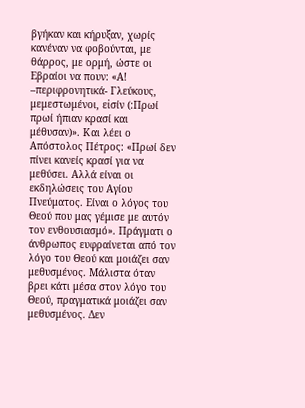βγήκαν και κήρυξαν, χωρίς κανέναν να φοβούνται, με θάρρος, με ορμή, ώστε οι Εβραίοι να πουν: «Α! –περιφρονητικά- Γλεύκους, μεμεστωμένοι, εἰσίν (:Πρωί πρωί ήπιαν κρασί και μέθυσαν)». Και λέει ο Απόστολος Πέτρος: «Πρωί δεν πίνει κανείς κρασί για να μεθύσει. Αλλά είναι οι εκδηλώσεις του Αγίου Πνεύματος. Είναι ο λόγος του Θεού που μας γέμισε με αυτόν τον ενθουσιασμό». Πράγματι ο άνθρωπος ευφραίνεται από τον λόγο του Θεού και μοιάζει σαν μεθυσμένος. Μάλιστα όταν βρει κάτι μέσα στον λόγο του Θεού, πραγματικά μοιάζει σαν μεθυσμένος. Δεν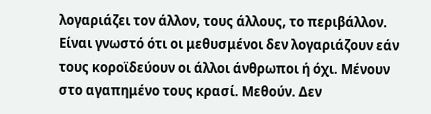λογαριάζει τον άλλον, τους άλλους, το περιβάλλον. Είναι γνωστό ότι οι μεθυσμένοι δεν λογαριάζουν εάν τους κοροϊδεύουν οι άλλοι άνθρωποι ή όχι. Μένουν στο αγαπημένο τους κρασί. Μεθούν. Δεν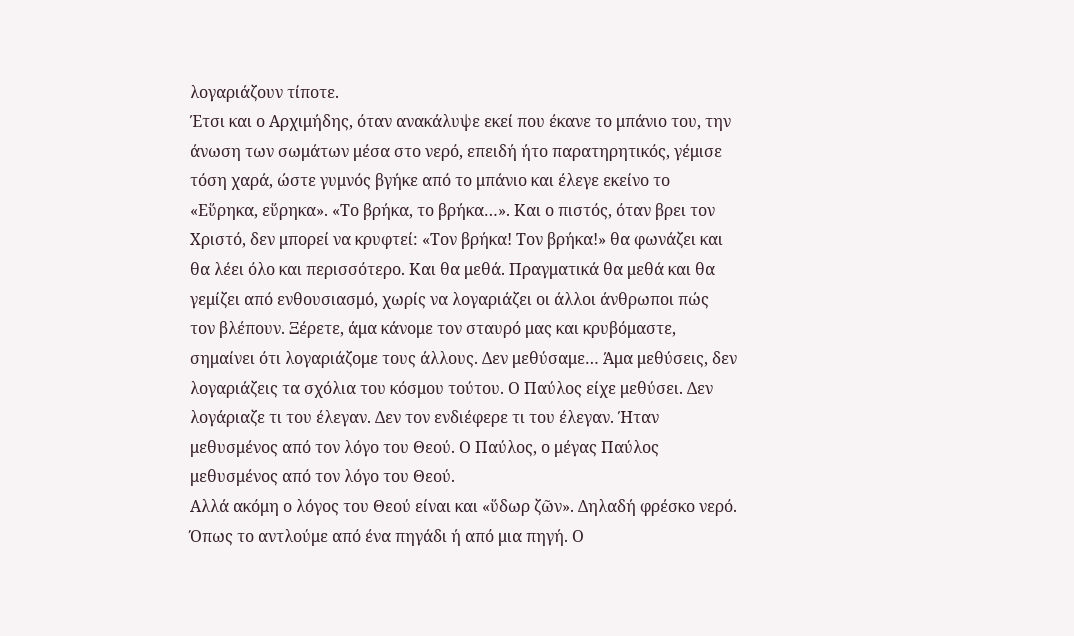λογαριάζουν τίποτε.
Έτσι και ο Αρχιμήδης, όταν ανακάλυψε εκεί που έκανε το μπάνιο του, την άνωση των σωμάτων μέσα στο νερό, επειδή ήτο παρατηρητικός, γέμισε τόση χαρά, ώστε γυμνός βγήκε από το μπάνιο και έλεγε εκείνο το «Εὕρηκα, εὕρηκα». «Το βρήκα, το βρήκα…». Και ο πιστός, όταν βρει τον Χριστό, δεν μπορεί να κρυφτεί: «Τον βρήκα! Τον βρήκα!» θα φωνάζει και θα λέει όλο και περισσότερο. Και θα μεθά. Πραγματικά θα μεθά και θα γεμίζει από ενθουσιασμό, χωρίς να λογαριάζει οι άλλοι άνθρωποι πώς τον βλέπουν. Ξέρετε, άμα κάνομε τον σταυρό μας και κρυβόμαστε, σημαίνει ότι λογαριάζομε τους άλλους. Δεν μεθύσαμε… Άμα μεθύσεις, δεν λογαριάζεις τα σχόλια του κόσμου τούτου. Ο Παύλος είχε μεθύσει. Δεν λογάριαζε τι του έλεγαν. Δεν τον ενδιέφερε τι του έλεγαν. Ήταν μεθυσμένος από τον λόγο του Θεού. Ο Παύλος, ο μέγας Παύλος μεθυσμένος από τον λόγο του Θεού.
Αλλά ακόμη ο λόγος του Θεού είναι και «ὕδωρ ζῶν». Δηλαδή φρέσκο νερό. Όπως το αντλούμε από ένα πηγάδι ή από μια πηγή. Ο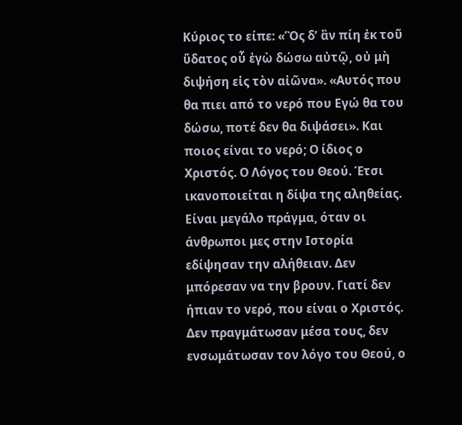Κύριος το είπε: «Ὃς δ’ ἂν πίη ἐκ τοῦ ὕδατος οὗ ἐγὼ δώσω αὐτῷ, οὐ μὴ διψήση εἰς τὸν αἰῶνα». «Αυτός που θα πιει από το νερό που Εγώ θα του δώσω, ποτέ δεν θα διψάσει». Και ποιος είναι το νερό; Ο ίδιος ο Χριστός. Ο Λόγος του Θεού. Έτσι ικανοποιείται η δίψα της αληθείας. Είναι μεγάλο πράγμα, όταν οι άνθρωποι μες στην Ιστορία εδίψησαν την αλήθειαν. Δεν μπόρεσαν να την βρουν. Γιατί δεν ήπιαν το νερό, που είναι ο Χριστός. Δεν πραγμάτωσαν μέσα τους, δεν ενσωμάτωσαν τον λόγο του Θεού, ο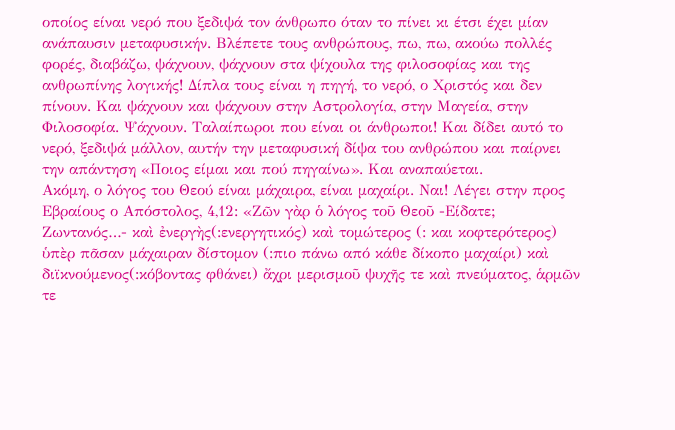οποίος είναι νερό που ξεδιψά τον άνθρωπο όταν το πίνει κι έτσι έχει μίαν ανάπαυσιν μεταφυσικήν. Βλέπετε τους ανθρώπους, πω, πω, ακούω πολλές φορές, διαβάζω, ψάχνουν, ψάχνουν στα ψίχουλα της φιλοσοφίας και της ανθρωπίνης λογικής! Δίπλα τους είναι η πηγή, το νερό, ο Χριστός και δεν πίνουν. Και ψάχνουν και ψάχνουν στην Αστρολογία, στην Μαγεία, στην Φιλοσοφία. Ψάχνουν. Ταλαίπωροι που είναι οι άνθρωποι! Και δίδει αυτό το νερό, ξεδιψά μάλλον, αυτήν την μεταφυσική δίψα του ανθρώπου και παίρνει την απάντηση «Ποιος είμαι και πού πηγαίνω». Και αναπαύεται.
Ακόμη, ο λόγος του Θεού είναι μάχαιρα, είναι μαχαίρι. Ναι! Λέγει στην προς Εβραίους ο Απόστολος, 4,12: «Ζῶν γὰρ ὁ λόγος τοῦ Θεοῦ -Είδατε; Ζωντανός…- καὶ ἐνεργὴς(:ενεργητικός) καὶ τομώτερος (: και κοφτερότερος) ὑπὲρ πᾶσαν μάχαιραν δίστομον (:πιο πάνω από κάθε δίκοπο μαχαίρι) καὶ διϊκνούμενος(:κόβοντας φθάνει) ἄχρι μερισμοῦ ψυχῆς τε καὶ πνεύματος, ἁρμῶν τε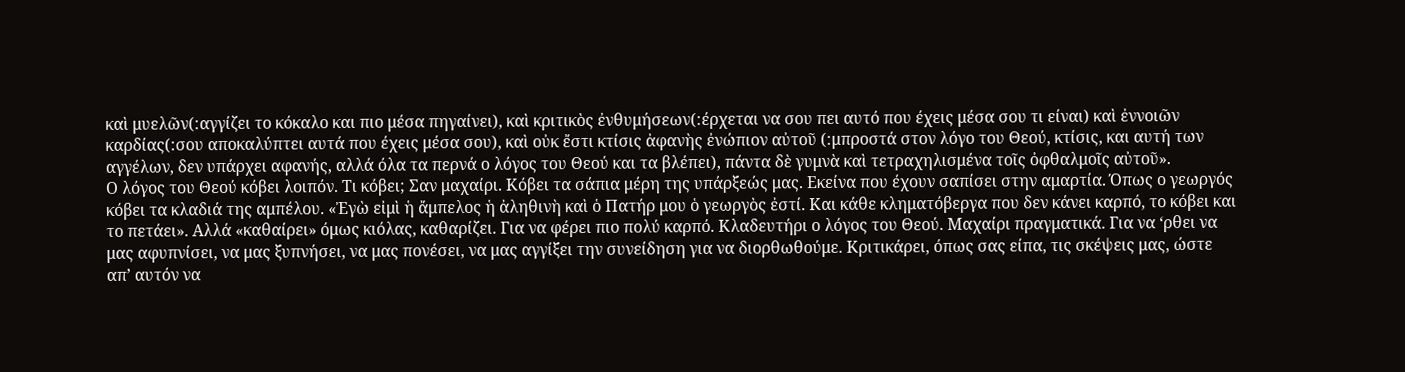καὶ μυελῶν(:αγγίζει το κόκαλο και πιο μέσα πηγαίνει), καὶ κριτικὸς ἐνθυμήσεων(:έρχεται να σου πει αυτό που έχεις μέσα σου τι είναι) καὶ ἐννοιῶν καρδίας(:σου αποκαλύπτει αυτά που έχεις μέσα σου), καὶ οὐκ ἔστι κτίσις ἀφανὴς ἐνώπιον αὐτοῦ (:μπροστά στον λόγο του Θεού, κτίσις, και αυτή των αγγέλων, δεν υπάρχει αφανής, αλλά όλα τα περνά ο λόγος του Θεού και τα βλέπει), πάντα δὲ γυμνὰ καὶ τετραχηλισμένα τοῖς ὀφθαλμοῖς αὐτοῦ».
Ο λόγος του Θεού κόβει λοιπόν. Τι κόβει; Σαν μαχαίρι. Κόβει τα σάπια μέρη της υπάρξεώς μας. Εκείνα που έχουν σαπίσει στην αμαρτία. Όπως ο γεωργός κόβει τα κλαδιά της αμπέλου. «Ἐγὼ εἰμὶ ἡ ἄμπελος ἡ ἀληθινὴ καὶ ὁ Πατήρ μου ὁ γεωργὸς ἐστί. Και κάθε κληματόβεργα που δεν κάνει καρπό, το κόβει και το πετάει». Αλλά «καθαίρει» όμως κιόλας, καθαρίζει. Για να φέρει πιο πολύ καρπό. Κλαδευτήρι ο λόγος του Θεού. Μαχαίρι πραγματικά. Για να ‘ρθει να μας αφυπνίσει, να μας ξυπνήσει, να μας πονέσει, να μας αγγίξει την συνείδηση για να διορθωθούμε. Κριτικάρει, όπως σας είπα, τις σκέψεις μας, ώστε απ’ αυτόν να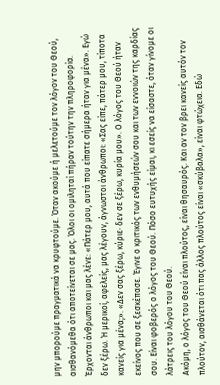μην μπορούμε πραγματικά να κρυφτούμε. Όταν ακούμε ή μελετούμε τον λόγον του Θεού, αισθανόμεθα ότι αποτείνεται σε μας. Όλοι οι ομιληταί πήραν τούτην την πληροφορία. Έρχονται άνθρωποι και μας λένε: «Πάτερ μου, αυτά που είπατε σήμερα ήταν για μένα». Εγώ δεν ξέρω. Ή μερικοί, αφελείς, μας λέγουν, άγνωστοι άνθρωποι: «Σας είπε, πάτερ μου, τίποτα κανείς για μένα;». «Δεν σας ξέρω, κύριε· δεν σε ξέρω, κυρία μου». Ο λόγος του Θεού ήταν εκείνος που σε ξεσκέπασε. Έγινε ο κριτικός των ενθυμήσεών σου και των εννοιών της καρδίας σου. Είναι φοβερός ο λόγος του Θεού. Πόσο ευτυχής είμαι, κι εσείς να είσαστε, όταν γίνομε οι λάτρεις του λόγου του Θεού.
Ακόμη, ο λόγος του Θεού είναι πλούτος, είναι θησαυρός. Και αν τον βρει κανείς αυτόν τον πλούτον, αισθάνεται ότι πας άλλος πλούτος είναι «σκύβαλα», είναι φτώχεια. Εδώ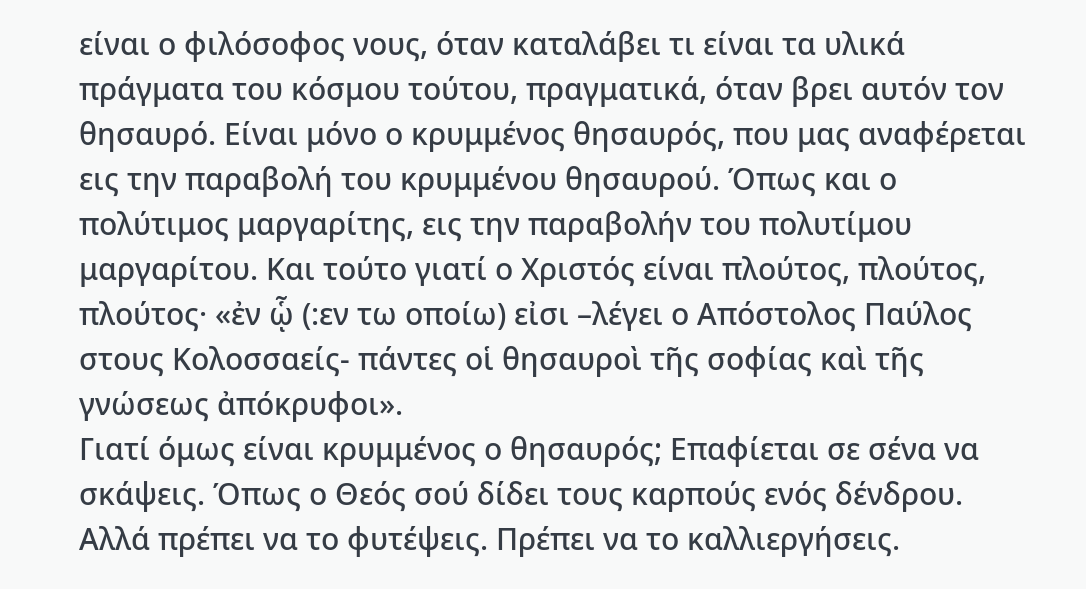είναι ο φιλόσοφος νους, όταν καταλάβει τι είναι τα υλικά πράγματα του κόσμου τούτου, πραγματικά, όταν βρει αυτόν τον θησαυρό. Είναι μόνο ο κρυμμένος θησαυρός, που μας αναφέρεται εις την παραβολή του κρυμμένου θησαυρού. Όπως και ο πολύτιμος μαργαρίτης, εις την παραβολήν του πολυτίμου μαργαρίτου. Και τούτο γιατί ο Χριστός είναι πλούτος, πλούτος, πλούτος· «ἐν ᾧ (:εν τω οποίω) εἰσι –λέγει ο Απόστολος Παύλος στους Κολοσσαείς- πάντες οἱ θησαυροὶ τῆς σοφίας καὶ τῆς γνώσεως ἀπόκρυφοι».
Γιατί όμως είναι κρυμμένος ο θησαυρός; Επαφίεται σε σένα να σκάψεις. Όπως ο Θεός σού δίδει τους καρπούς ενός δένδρου. Αλλά πρέπει να το φυτέψεις. Πρέπει να το καλλιεργήσεις.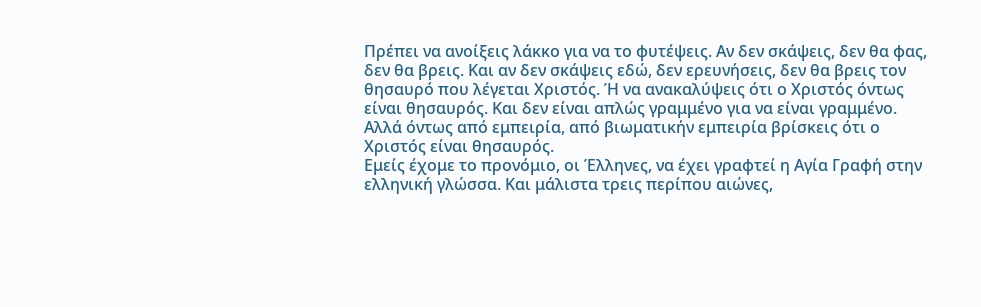Πρέπει να ανοίξεις λάκκο για να το φυτέψεις. Αν δεν σκάψεις, δεν θα φας, δεν θα βρεις. Και αν δεν σκάψεις εδώ, δεν ερευνήσεις, δεν θα βρεις τον θησαυρό που λέγεται Χριστός. Ή να ανακαλύψεις ότι ο Χριστός όντως είναι θησαυρός. Και δεν είναι απλώς γραμμένο για να είναι γραμμένο. Αλλά όντως από εμπειρία, από βιωματικήν εμπειρία βρίσκεις ότι ο Χριστός είναι θησαυρός.
Εμείς έχομε το προνόμιο, οι Έλληνες, να έχει γραφτεί η Αγία Γραφή στην ελληνική γλώσσα. Και μάλιστα τρεις περίπου αιώνες,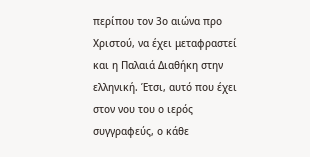περίπου τον 3ο αιώνα προ Χριστού, να έχει μεταφραστεί και η Παλαιά Διαθήκη στην ελληνική. Έτσι, αυτό που έχει στον νου του ο ιερός συγγραφεύς, ο κάθε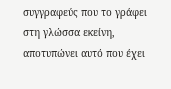συγγραφεύς που το γράφει στη γλώσσα εκείνη, αποτυπώνει αυτό που έχει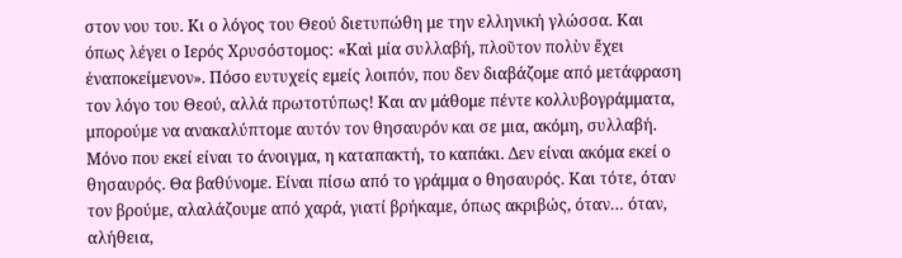στον νου του. Κι ο λόγος του Θεού διετυπώθη με την ελληνική γλώσσα. Και όπως λέγει ο Ιερός Χρυσόστομος: «Καὶ μία συλλαβή, πλοῦτον πολὺν ἔχει ἐναποκείμενον». Πόσο ευτυχείς εμείς λοιπόν, που δεν διαβάζομε από μετάφραση τον λόγο του Θεού, αλλά πρωτοτύπως! Και αν μάθομε πέντε κολλυβογράμματα, μπορούμε να ανακαλύπτομε αυτόν τον θησαυρόν και σε μια, ακόμη, συλλαβή. Μόνο που εκεί είναι το άνοιγμα, η καταπακτή, το καπάκι. Δεν είναι ακόμα εκεί ο θησαυρός. Θα βαθύνομε. Είναι πίσω από το γράμμα ο θησαυρός. Και τότε, όταν τον βρούμε, αλαλάζουμε από χαρά, γιατί βρήκαμε, όπως ακριβώς, όταν… όταν, αλήθεια,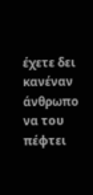έχετε δει κανέναν άνθρωπο να του πέφτει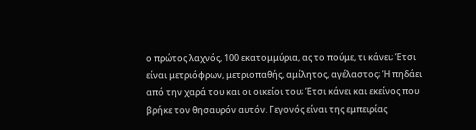ο πρώτος λαχνός, 100 εκατομμύρια, ας το πούμε, τι κάνει; Έτσι είναι μετριόφρων, μετριοπαθής, αμίλητος, αγέλαστος; Ή πηδάει από την χαρά του και οι οικείοι του; Έτσι κάνει και εκείνος που βρήκε τον θησαυρόν αυτόν. Γεγονός είναι της εμπειρίας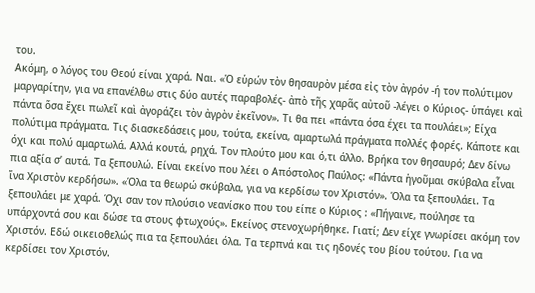του.
Ακόμη, ο λόγος του Θεού είναι χαρά. Ναι. «Ὁ εὑρών τὸν θησαυρὸν μέσα εἰς τὸν ἀγρόν -ή τον πολύτιμον μαργαρίτην, για να επανέλθω στις δύο αυτές παραβολές- ἀπὸ τῆς χαρᾶς αὐτοῦ -λέγει ο Κύριος- ὑπάγει καὶ πάντα ὅσα ἔχει πωλεῖ καὶ ἀγοράζει τὸν ἀγρὸν ἐκεῖνον». Τι θα πει «πάντα όσα έχει τα πουλάει»; Είχα πολύτιμα πράγματα. Τις διασκεδάσεις μου, τούτα, εκείνα, αμαρτωλά πράγματα πολλές φορές. Κάποτε και όχι και πολύ αμαρτωλά. Αλλά κουτά, ρηχά. Τον πλούτο μου και ό,τι άλλο. Βρήκα τον θησαυρό; Δεν δίνω πια αξία σ’ αυτά. Τα ξεπουλώ. Είναι εκείνο που λέει ο Απόστολος Παύλος: «Πάντα ἡγοῦμαι σκύβαλα εἶναι ἵνα Χριστὸν κερδήσω». «Όλα τα θεωρώ σκύβαλα, για να κερδίσω τον Χριστόν». Όλα τα ξεπουλάει. Τα ξεπουλάει με χαρά. Όχι σαν τον πλούσιο νεανίσκο που του είπε ο Κύριος : «Πήγαινε, πούλησε τα υπάρχοντά σου και δώσε τα στους φτωχούς». Εκείνος στενοχωρήθηκε. Γιατί; Δεν είχε γνωρίσει ακόμη τον Χριστόν. Εδώ οικειοθελώς πια τα ξεπουλάει όλα. Τα τερπνά και τις ηδονές του βίου τούτου. Για να κερδίσει τον Χριστόν.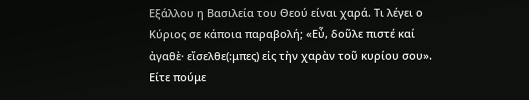Εξάλλου η Βασιλεία του Θεού είναι χαρά. Τι λέγει ο Κύριος σε κάποια παραβολή; «Εὖ, δοῦλε πιστέ καί ἀγαθὲ· εἴσελθε(:μπες) εἰς τὴν χαρὰν τοῦ κυρίου σου». Είτε πούμε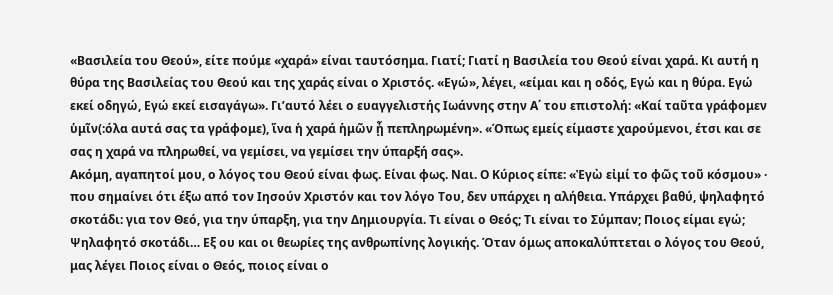«Βασιλεία του Θεού», είτε πούμε «χαρά» είναι ταυτόσημα. Γιατί; Γιατί η Βασιλεία του Θεού είναι χαρά. Κι αυτή η θύρα της Βασιλείας του Θεού και της χαράς είναι ο Χριστός. «Εγώ», λέγει, «είμαι και η οδός, Εγώ και η θύρα. Εγώ εκεί οδηγώ, Εγώ εκεί εισαγάγω». Γι’αυτό λέει ο ευαγγελιστής Ιωάννης στην Α΄ του επιστολή: «Καί ταῦτα γράφομεν ὑμῖν(:όλα αυτά σας τα γράφομε), ἵνα ἡ χαρά ἡμῶν ᾖ πεπληρωμένη». «Όπως εμείς είμαστε χαρούμενοι, έτσι και σε σας η χαρά να πληρωθεί, να γεμίσει, να γεμίσει την ύπαρξή σας».
Ακόμη, αγαπητοί μου, ο λόγος του Θεού είναι φως. Είναι φως. Ναι. Ο Κύριος είπε: «Ἐγὼ εἰμί το φῶς τοῦ κόσμου» · που σημαίνει ότι έξω από τον Ιησούν Χριστόν και τον λόγο Του, δεν υπάρχει η αλήθεια. Υπάρχει βαθύ, ψηλαφητό σκοτάδι: για τον Θεό, για την ύπαρξη, για την Δημιουργία. Τι είναι ο Θεός; Τι είναι το Σύμπαν; Ποιος είμαι εγώ; Ψηλαφητό σκοτάδι… Εξ ου και οι θεωρίες της ανθρωπίνης λογικής. Όταν όμως αποκαλύπτεται ο λόγος του Θεού, μας λέγει Ποιος είναι ο Θεός, ποιος είναι ο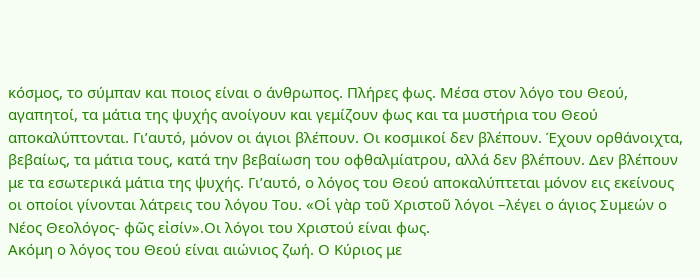κόσμος, το σύμπαν και ποιος είναι ο άνθρωπος. Πλήρες φως. Μέσα στον λόγο του Θεού, αγαπητοί, τα μάτια της ψυχής ανοίγουν και γεμίζουν φως και τα μυστήρια του Θεού αποκαλύπτονται. Γι’αυτό, μόνον οι άγιοι βλέπουν. Οι κοσμικοί δεν βλέπουν. Έχουν ορθάνοιχτα, βεβαίως, τα μάτια τους, κατά την βεβαίωση του οφθαλμίατρου, αλλά δεν βλέπουν. Δεν βλέπουν με τα εσωτερικά μάτια της ψυχής. Γι’αυτό, ο λόγος του Θεού αποκαλύπτεται μόνον εις εκείνους οι οποίοι γίνονται λάτρεις του λόγου Του. «Οἱ γὰρ τοῦ Χριστοῦ λόγοι –λέγει ο άγιος Συμεών ο Νέος Θεολόγος- φῶς εἰσίν».Οι λόγοι του Χριστού είναι φως.
Ακόμη ο λόγος του Θεού είναι αιώνιος ζωή. Ο Κύριος με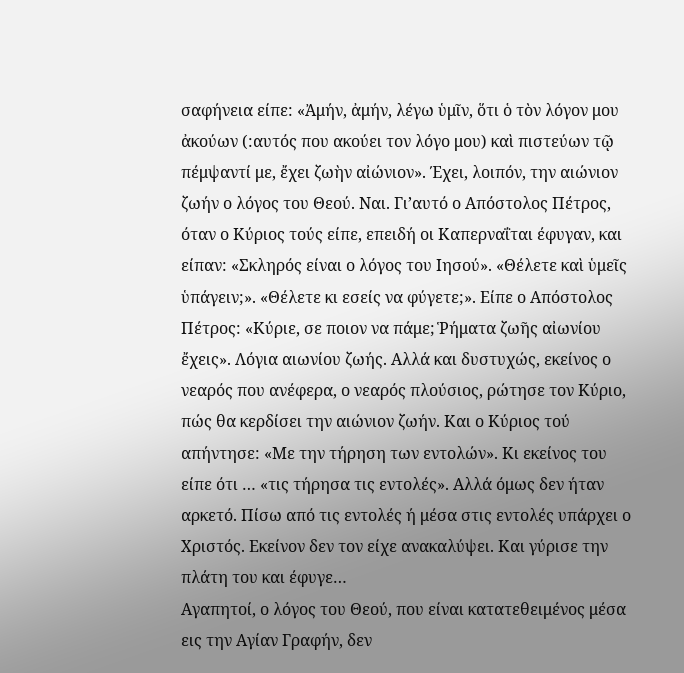σαφήνεια είπε: «Ἀμήν, ἀμήν, λέγω ὑμῖν, ὅτι ὁ τὸν λόγον μου ἀκούων (:αυτός που ακούει τον λόγο μου) καὶ πιστεύων τῷ πέμψαντί με, ἔχει ζωὴν αἰώνιον». Έχει, λοιπόν, την αιώνιον ζωήν ο λόγος του Θεού. Ναι. Γι’αυτό ο Απόστολος Πέτρος, όταν ο Κύριος τούς είπε, επειδή οι Καπερναΐται έφυγαν, και είπαν: «Σκληρός είναι ο λόγος του Ιησού». «Θέλετε καὶ ὑμεῖς ὑπάγειν;». «Θέλετε κι εσείς να φύγετε;». Είπε ο Απόστολος Πέτρος: «Κύριε, σε ποιον να πάμε; Ῥήματα ζωῆς αἰωνίου ἔχεις». Λόγια αιωνίου ζωής. Αλλά και δυστυχώς, εκείνος ο νεαρός που ανέφερα, ο νεαρός πλούσιος, ρώτησε τον Κύριο, πώς θα κερδίσει την αιώνιον ζωήν. Και ο Κύριος τού απήντησε: «Με την τήρηση των εντολών». Κι εκείνος του είπε ότι … «τις τήρησα τις εντολές». Αλλά όμως δεν ήταν αρκετό. Πίσω από τις εντολές ή μέσα στις εντολές υπάρχει ο Χριστός. Εκείνον δεν τον είχε ανακαλύψει. Και γύρισε την πλάτη του και έφυγε…
Αγαπητοί, ο λόγος του Θεού, που είναι κατατεθειμένος μέσα εις την Αγίαν Γραφήν, δεν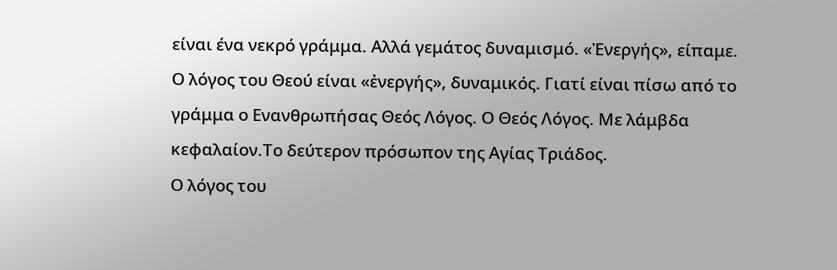είναι ένα νεκρό γράμμα. Αλλά γεμάτος δυναμισμό. «Ἐνεργής», είπαμε. Ο λόγος του Θεού είναι «ἐνεργής», δυναμικός. Γιατί είναι πίσω από το γράμμα ο Ενανθρωπήσας Θεός Λόγος. Ο Θεός Λόγος. Με λάμβδα κεφαλαίον.Το δεύτερον πρόσωπον της Αγίας Τριάδος.
Ο λόγος του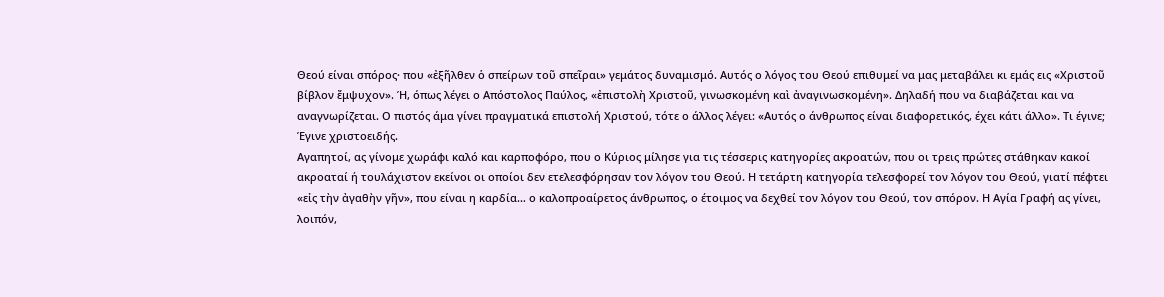Θεού είναι σπόρος· που «ἐξῆλθεν ὁ σπείρων τοῦ σπεῖραι» γεμάτος δυναμισμό. Αυτός ο λόγος του Θεού επιθυμεί να μας μεταβάλει κι εμάς εις «Χριστοῦ βίβλον ἔμψυχον». Ή, όπως λέγει ο Απόστολος Παύλος, «ἐπιστολὴ Χριστοῦ, γινωσκομένη καὶ ἀναγινωσκομένη». Δηλαδή που να διαβάζεται και να αναγνωρίζεται. Ο πιστός άμα γίνει πραγματικά επιστολή Χριστού, τότε ο άλλος λέγει: «Αυτός ο άνθρωπος είναι διαφορετικός, έχει κάτι άλλο». Τι έγινε; Έγινε χριστοειδής.
Αγαπητοί, ας γίνομε χωράφι καλό και καρποφόρο, που ο Κύριος μίλησε για τις τέσσερις κατηγορίες ακροατών, που οι τρεις πρώτες στάθηκαν κακοί ακροαταί ή τουλάχιστον εκείνοι οι οποίοι δεν ετελεσφόρησαν τον λόγον του Θεού. Η τετάρτη κατηγορία τελεσφορεί τον λόγον του Θεού, γιατί πέφτει «εἰς τὴν ἀγαθὴν γῆν», που είναι η καρδία… ο καλοπροαίρετος άνθρωπος, ο έτοιμος να δεχθεί τον λόγον του Θεού, τον σπόρον. Η Αγία Γραφή ας γίνει, λοιπόν,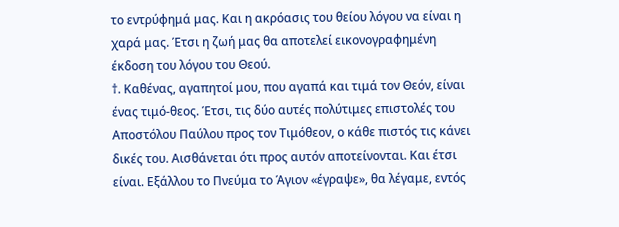το εντρύφημά μας. Και η ακρόασις του θείου λόγου να είναι η χαρά μας. Έτσι η ζωή μας θα αποτελεί εικονογραφημένη έκδοση του λόγου του Θεού.
†. Καθένας, αγαπητοί μου, που αγαπά και τιμά τον Θεόν, είναι ένας τιμό-θεος. Έτσι, τις δύο αυτές πολύτιμες επιστολές του Αποστόλου Παύλου προς τον Τιμόθεον, ο κάθε πιστός τις κάνει δικές του. Αισθάνεται ότι προς αυτόν αποτείνονται. Και έτσι είναι. Εξάλλου το Πνεύμα το Άγιον «έγραψε», θα λέγαμε, εντός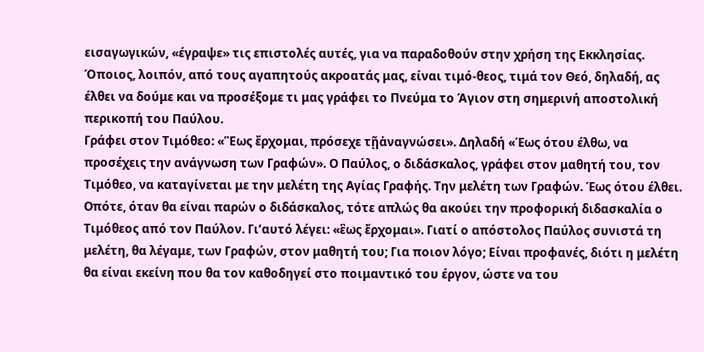εισαγωγικών, «έγραψε» τις επιστολές αυτές, για να παραδοθούν στην χρήση της Εκκλησίας. Όποιος, λοιπόν, από τους αγαπητούς ακροατάς μας, είναι τιμό-θεος, τιμά τον Θεό, δηλαδή, ας έλθει να δούμε και να προσέξομε τι μας γράφει το Πνεύμα το Άγιον στη σημερινή αποστολική περικοπή του Παύλου.
Γράφει στον Τιμόθεο: «Ἓως ἔρχομαι, πρόσεχε τῇἀναγνώσει». Δηλαδή «Έως ότου έλθω, να προσέχεις την ανάγνωση των Γραφών». Ο Παύλος, ο διδάσκαλος, γράφει στον μαθητή του, τον Τιμόθεο, να καταγίνεται με την μελέτη της Αγίας Γραφής. Την μελέτη των Γραφών. Έως ότου έλθει. Οπότε, όταν θα είναι παρών ο διδάσκαλος, τότε απλώς θα ακούει την προφορική διδασκαλία ο Τιμόθεος από τον Παύλον. Γι’αυτό λέγει: «ἓως ἔρχομαι». Γιατί ο απόστολος Παύλος συνιστά τη μελέτη, θα λέγαμε, των Γραφών, στον μαθητή του; Για ποιον λόγο; Είναι προφανές, διότι η μελέτη θα είναι εκείνη που θα τον καθοδηγεί στο ποιμαντικό του έργον, ώστε να του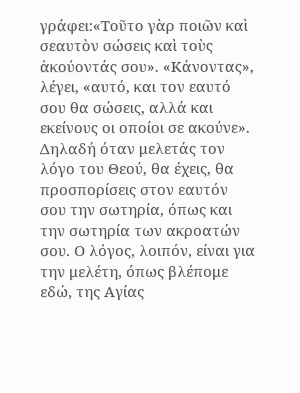γράφει:«Τοῦτο γὰρ ποιῶν καὶ σεαυτὸν σώσεις καὶ τοὺς ἀκούοντάς σου». «Κάνοντας», λέγει, «αυτό, και τον εαυτό σου θα σώσεις, αλλά και εκείνους οι οποίοι σε ακούνε». Δηλαδή όταν μελετάς τον λόγο του Θεού, θα έχεις, θα προσπορίσεις στον εαυτόν σου την σωτηρία, όπως και την σωτηρία των ακροατών σου. Ο λόγος, λοιπόν, είναι για την μελέτη, όπως βλέπομε εδώ, της Αγίας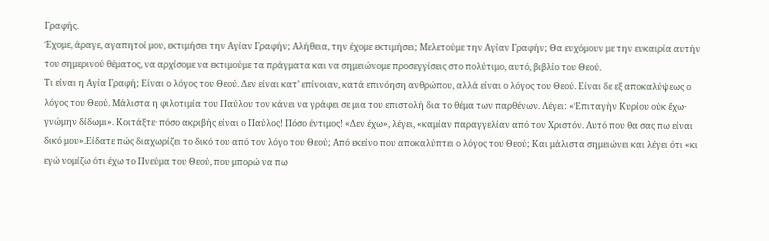Γραφής.
Έχομε, άραγε, αγαπητοί μου, εκτιμήσει την Αγίαν Γραφήν; Αλήθεια, την έχομε εκτιμήσει; Μελετούμε την Αγίαν Γραφήν; Θα ευχόμουν με την ευκαιρία αυτήν του σημερινού θέματος, να αρχίσομε να εκτιμούμε τα πράγματα και να σημειώνομε προσεγγίσεις στο πολύτιμο, αυτό, βιβλίο του Θεού.
Τι είναι η Αγία Γραφή; Είναι ο λόγος του Θεού. Δεν είναι κατ’ επίνοιαν, κατά επινόηση ανθρώπου, αλλά είναι ο λόγος του Θεού. Είναι δε εξ αποκαλύψεως ο λόγος του Θεού. Μάλιστα η φιλοτιμία του Παύλου τον κάνει να γράφει σε μια του επιστολή δια το θέμα των παρθένων. Λέγει: «Ἐπιταγὴν Κυρίου οὐκ ἔχω· γνώμην δίδωμι». Κοιτάξτε· πόσο ακριβής είναι ο Παύλος! Πόσο έντιμος! «Δεν έχω», λέγει, «καμίαν παραγγελίαν από τον Χριστόν. Αυτό που θα σας πω είναι δικό μου».Είδατε πώς διαχωρίζει το δικό του από τον λόγο του Θεού; Από εκείνο που αποκαλύπτει ο λόγος του Θεού; Και μάλιστα σημειώνει και λέγει ότι «κι εγώ νομίζω ότι έχω το Πνεύμα του Θεού, που μπορώ να πω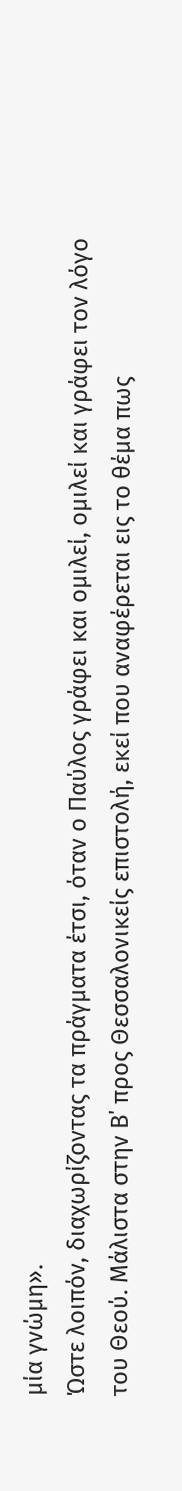μία γνώμη».
Ώστε λοιπόν, διαχωρίζοντας τα πράγματα έτσι, όταν ο Παύλος γράφει και ομιλεί, ομιλεί και γράφει τον λόγο του Θεού. Μάλιστα στην Β΄ προς Θεσσαλονικείς επιστολή, εκεί που αναφέρεται εις το θέμα πως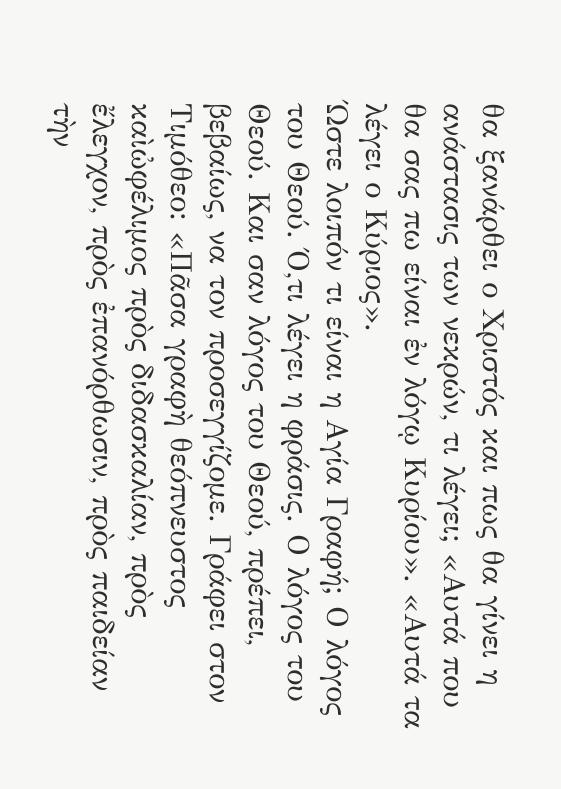θα ξανάρθει ο Χριστός και πως θα γίνει η ανάστασις των νεκρών, τι λέγει; «Αυτά που θα σας πω είναι ἐν λόγῳ Κυρίου». «Αυτά τα λέγει ο Κύριος».
Ώστε λοιπόν τι είναι η Αγία Γραφή; Ο λόγος του Θεού. Ό,τι λέγει η φράσις. Ο λόγος του Θεού. Και σαν λόγος του Θεού, πρέπει, βεβαίως, να τον προσεγγίζομε. Γράφει στον Τιμόθεο: «Πᾶσα γραφὴ θεόπνευστος καὶὠφέλιμος πρὸς διδασκαλίαν, πρὸς ἔλεγχον, πρὸς ἐπανόρθωσιν, πρὸς παιδείαν τὴν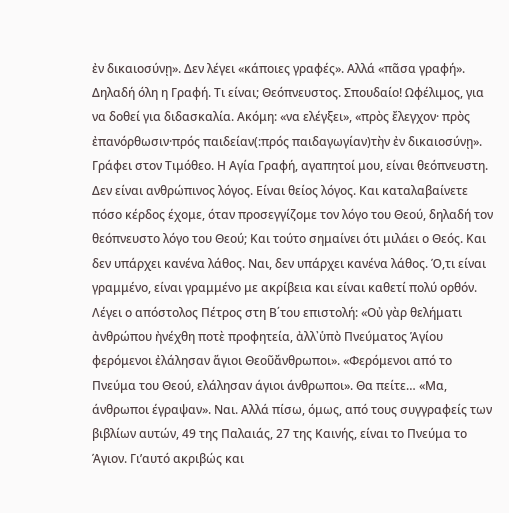ἐν δικαιοσύνῃ». Δεν λέγει «κάποιες γραφές». Αλλά «πᾶσα γραφή». Δηλαδή όλη η Γραφή. Τι είναι; Θεόπνευστος. Σπουδαίο! Ωφέλιμος, για να δοθεί για διδασκαλία. Ακόμη: «να ελέγξει», «πρὸς ἔλεγχον· πρὸς ἐπανόρθωσιν·πρός παιδείαν(:πρός παιδαγωγίαν)τὴν ἐν δικαιοσύνῃ». Γράφει στον Τιμόθεο. Η Αγία Γραφή, αγαπητοί μου, είναι θεόπνευστη. Δεν είναι ανθρώπινος λόγος. Είναι θείος λόγος. Και καταλαβαίνετε πόσο κέρδος έχομε, όταν προσεγγίζομε τον λόγο του Θεού, δηλαδή τον θεόπνευστο λόγο του Θεού; Και τούτο σημαίνει ότι μιλάει ο Θεός. Και δεν υπάρχει κανένα λάθος. Ναι, δεν υπάρχει κανένα λάθος. Ό,τι είναι γραμμένο, είναι γραμμένο με ακρίβεια και είναι καθετί πολύ ορθόν.
Λέγει ο απόστολος Πέτρος στη Β΄του επιστολή: «Οὐ γὰρ θελήματι ἀνθρώπου ἠνέχθη ποτὲ προφητεία, ἀλλ᾿ὑπὸ Πνεύματος Ἁγίου φερόμενοι ἐλάλησαν ἅγιοι Θεοῦἄνθρωποι». «Φερόμενοι από το Πνεύμα του Θεού, ελάλησαν άγιοι άνθρωποι». Θα πείτε… «Μα, άνθρωποι έγραψαν». Ναι. Αλλά πίσω, όμως, από τους συγγραφείς των βιβλίων αυτών, 49 της Παλαιάς, 27 της Καινής, είναι το Πνεύμα το Άγιον. Γι’αυτό ακριβώς και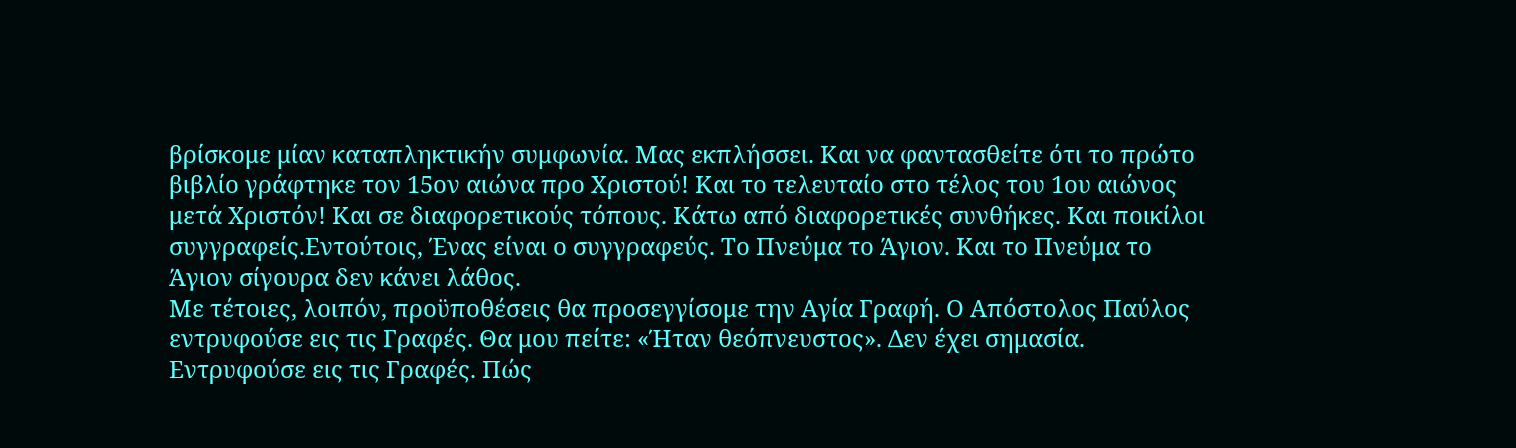βρίσκομε μίαν καταπληκτικήν συμφωνία. Μας εκπλήσσει. Και να φαντασθείτε ότι το πρώτο βιβλίο γράφτηκε τον 15ον αιώνα προ Χριστού! Και το τελευταίο στο τέλος του 1ου αιώνος μετά Χριστόν! Και σε διαφορετικούς τόπους. Κάτω από διαφορετικές συνθήκες. Και ποικίλοι συγγραφείς.Εντούτοις, Ένας είναι ο συγγραφεύς. Το Πνεύμα το Άγιον. Και το Πνεύμα το Άγιον σίγουρα δεν κάνει λάθος.
Με τέτοιες, λοιπόν, προϋποθέσεις θα προσεγγίσομε την Αγία Γραφή. Ο Απόστολος Παύλος εντρυφούσε εις τις Γραφές. Θα μου πείτε: «Ήταν θεόπνευστος». Δεν έχει σημασία. Εντρυφούσε εις τις Γραφές. Πώς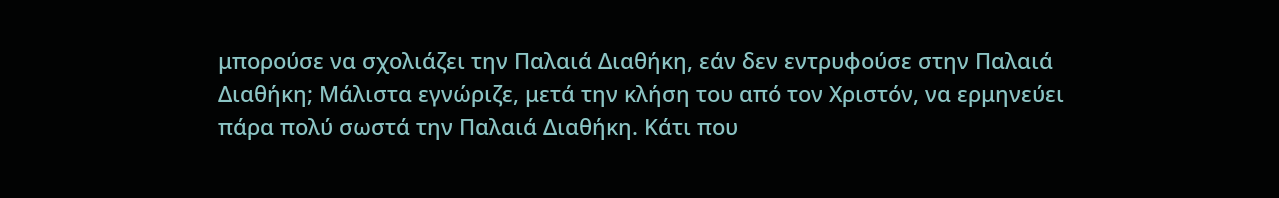μπορούσε να σχολιάζει την Παλαιά Διαθήκη, εάν δεν εντρυφούσε στην Παλαιά Διαθήκη; Μάλιστα εγνώριζε, μετά την κλήση του από τον Χριστόν, να ερμηνεύει πάρα πολύ σωστά την Παλαιά Διαθήκη. Κάτι που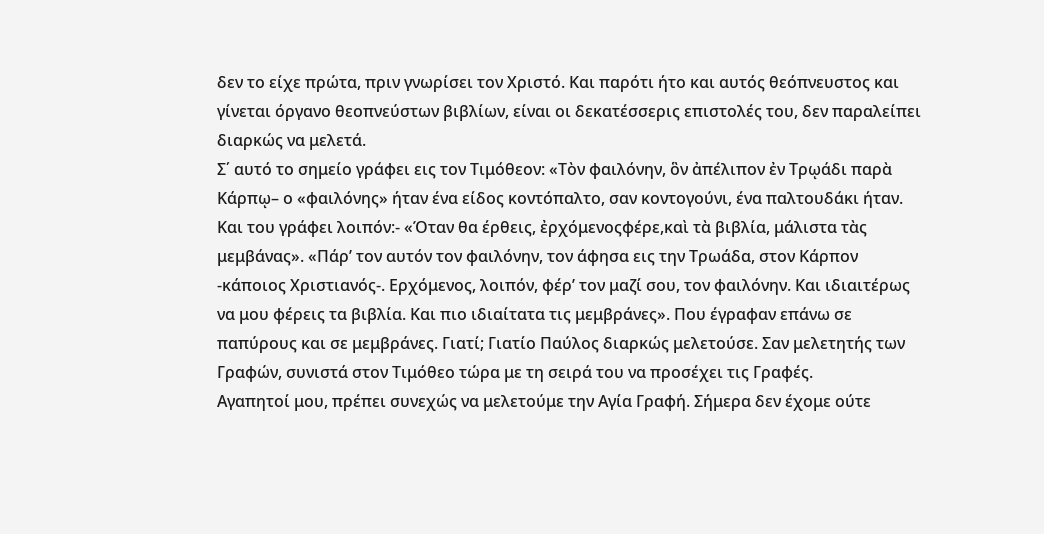δεν το είχε πρώτα, πριν γνωρίσει τον Χριστό. Και παρότι ήτο και αυτός θεόπνευστος και γίνεται όργανο θεοπνεύστων βιβλίων, είναι οι δεκατέσσερις επιστολές του, δεν παραλείπει διαρκώς να μελετά.
Σ΄ αυτό το σημείο γράφει εις τον Τιμόθεον: «Τὸν φαιλόνην, ὃν ἀπέλιπον ἐν Τρῳάδι παρὰ Κάρπῳ– ο «φαιλόνης» ήταν ένα είδος κοντόπαλτο, σαν κοντογούνι, ένα παλτουδάκι ήταν. Και του γράφει λοιπόν:- «Όταν θα έρθεις, ἐρχόμενοςφέρε,καὶ τὰ βιβλία, μάλιστα τὰς μεμβάνας». «Πάρ’ τον αυτόν τον φαιλόνην, τον άφησα εις την Τρωάδα, στον Κάρπον -κάποιος Χριστιανός-. Ερχόμενος, λοιπόν, φέρ’ τον μαζί σου, τον φαιλόνην. Και ιδιαιτέρως να μου φέρεις τα βιβλία. Και πιο ιδιαίτατα τις μεμβράνες». Που έγραφαν επάνω σε παπύρους και σε μεμβράνες. Γιατί; Γιατίο Παύλος διαρκώς μελετούσε. Σαν μελετητής των Γραφών, συνιστά στον Τιμόθεο τώρα με τη σειρά του να προσέχει τις Γραφές.
Αγαπητοί μου, πρέπει συνεχώς να μελετούμε την Αγία Γραφή. Σήμερα δεν έχομε ούτε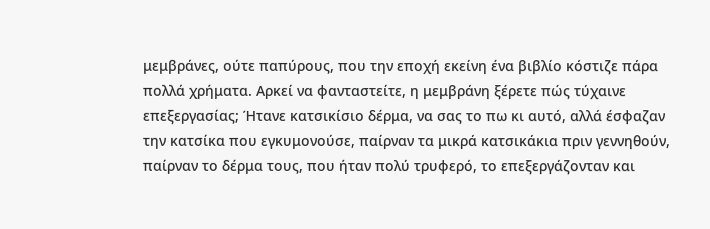μεμβράνες, ούτε παπύρους, που την εποχή εκείνη ένα βιβλίο κόστιζε πάρα πολλά χρήματα. Αρκεί να φανταστείτε, η μεμβράνη ξέρετε πώς τύχαινε επεξεργασίας; Ήτανε κατσικίσιο δέρμα, να σας το πω κι αυτό, αλλά έσφαζαν την κατσίκα που εγκυμονούσε, παίρναν τα μικρά κατσικάκια πριν γεννηθούν, παίρναν το δέρμα τους, που ήταν πολύ τρυφερό, το επεξεργάζονταν και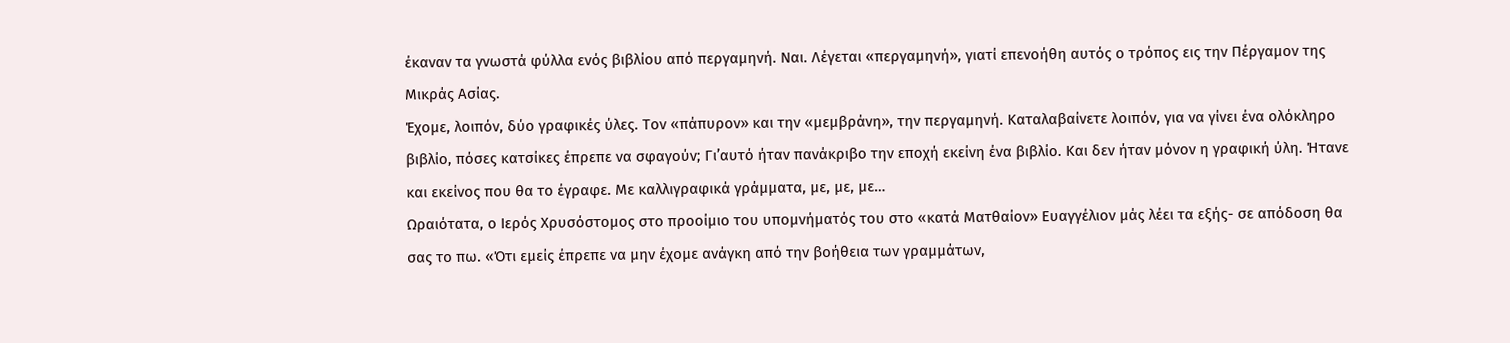έκαναν τα γνωστά φύλλα ενός βιβλίου από περγαμηνή. Ναι. Λέγεται «περγαμηνή», γιατί επενοήθη αυτός ο τρόπος εις την Πέργαμον της Μικράς Ασίας.
Έχομε, λοιπόν, δύο γραφικές ύλες. Τον «πάπυρον» και την «μεμβράνη», την περγαμηνή. Καταλαβαίνετε λοιπόν, για να γίνει ένα ολόκληρο βιβλίο, πόσες κατσίκες έπρεπε να σφαγούν; Γι’αυτό ήταν πανάκριβο την εποχή εκείνη ένα βιβλίο. Και δεν ήταν μόνον η γραφική ύλη. Ήτανε και εκείνος που θα το έγραφε. Με καλλιγραφικά γράμματα, με, με, με…
Ωραιότατα, ο Ιερός Χρυσόστομος στο προοίμιο του υπομνήματός του στο «κατά Ματθαίον» Ευαγγέλιον μάς λέει τα εξής- σε απόδοση θα σας το πω. «Ότι εμείς έπρεπε να μην έχομε ανάγκη από την βοήθεια των γραμμάτων,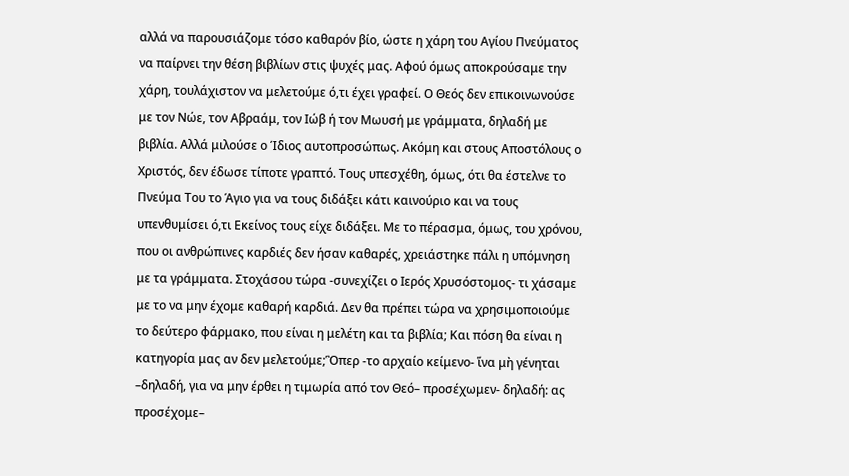αλλά να παρουσιάζομε τόσο καθαρόν βίο, ώστε η χάρη του Αγίου Πνεύματος να παίρνει την θέση βιβλίων στις ψυχές μας. Αφού όμως αποκρούσαμε την χάρη, τουλάχιστον να μελετούμε ό,τι έχει γραφεί. Ο Θεός δεν επικοινωνούσε με τον Νώε, τον Αβραάμ, τον Ιώβ ή τον Μωυσή με γράμματα, δηλαδή με βιβλία. Αλλά μιλούσε ο Ίδιος αυτοπροσώπως. Ακόμη και στους Αποστόλους ο Χριστός, δεν έδωσε τίποτε γραπτό. Τους υπεσχέθη, όμως, ότι θα έστελνε το Πνεύμα Του το Άγιο για να τους διδάξει κάτι καινούριο και να τους υπενθυμίσει ό,τι Εκείνος τους είχε διδάξει. Με το πέρασμα, όμως, του χρόνου, που οι ανθρώπινες καρδιές δεν ήσαν καθαρές, χρειάστηκε πάλι η υπόμνηση με τα γράμματα. Στοχάσου τώρα -συνεχίζει ο Ιερός Χρυσόστομος- τι χάσαμε με το να μην έχομε καθαρή καρδιά. Δεν θα πρέπει τώρα να χρησιμοποιούμε το δεύτερο φάρμακο, που είναι η μελέτη και τα βιβλία; Και πόση θα είναι η κατηγορία μας αν δεν μελετούμε;Ὃπερ -το αρχαίο κείμενο- ἵνα μὴ γένηται –δηλαδή, για να μην έρθει η τιμωρία από τον Θεό– προσέχωμεν- δηλαδή: ας προσέχομε–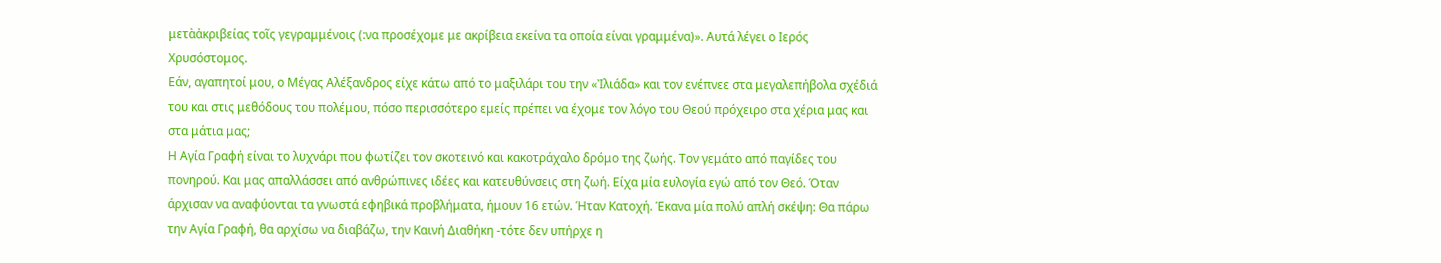μετὰἀκριβείας τοῖς γεγραμμένοις (:να προσέχομε με ακρίβεια εκείνα τα οποία είναι γραμμένα)». Αυτά λέγει ο Ιερός Χρυσόστομος.
Εάν, αγαπητοί μου, ο Μέγας Αλέξανδρος είχε κάτω από το μαξιλάρι του την «Ἰλιάδα» και τον ενέπνεε στα μεγαλεπήβολα σχέδιά του και στις μεθόδους του πολέμου, πόσο περισσότερο εμείς πρέπει να έχομε τον λόγο του Θεού πρόχειρο στα χέρια μας και στα μάτια μας;
Η Αγία Γραφή είναι το λυχνάρι που φωτίζει τον σκοτεινό και κακοτράχαλο δρόμο της ζωής. Τον γεμάτο από παγίδες του πονηρού. Και μας απαλλάσσει από ανθρώπινες ιδέες και κατευθύνσεις στη ζωή. Είχα μία ευλογία εγώ από τον Θεό. Όταν άρχισαν να αναφύονται τα γνωστά εφηβικά προβλήματα, ήμουν 16 ετών. Ήταν Κατοχή. Έκανα μία πολύ απλή σκέψη: Θα πάρω την Αγία Γραφή, θα αρχίσω να διαβάζω, την Καινή Διαθήκη -τότε δεν υπήρχε η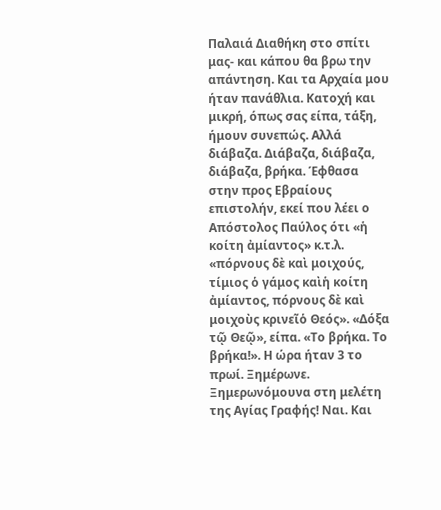Παλαιά Διαθήκη στο σπίτι μας- και κάπου θα βρω την απάντηση. Και τα Αρχαία μου ήταν πανάθλια. Κατοχή και μικρή, όπως σας είπα, τάξη, ήμουν συνεπώς. Αλλά διάβαζα. Διάβαζα, διάβαζα, διάβαζα, βρήκα. Έφθασα στην προς Εβραίους επιστολήν, εκεί που λέει ο Απόστολος Παύλος ότι «ἡ κοίτη ἀμίαντος» κ.τ.λ. «πόρνους δὲ καὶ μοιχούς, τίμιος ὁ γάμος καὶἡ κοίτη ἀμίαντος, πόρνους δὲ καὶ μοιχοὺς κρινεῖὁ Θεός». «Δόξα τῷ Θεῷ», είπα. «Το βρήκα. Το βρήκα!». Η ώρα ήταν 3 το πρωί. Ξημέρωνε. Ξημερωνόμουνα στη μελέτη της Αγίας Γραφής! Ναι. Και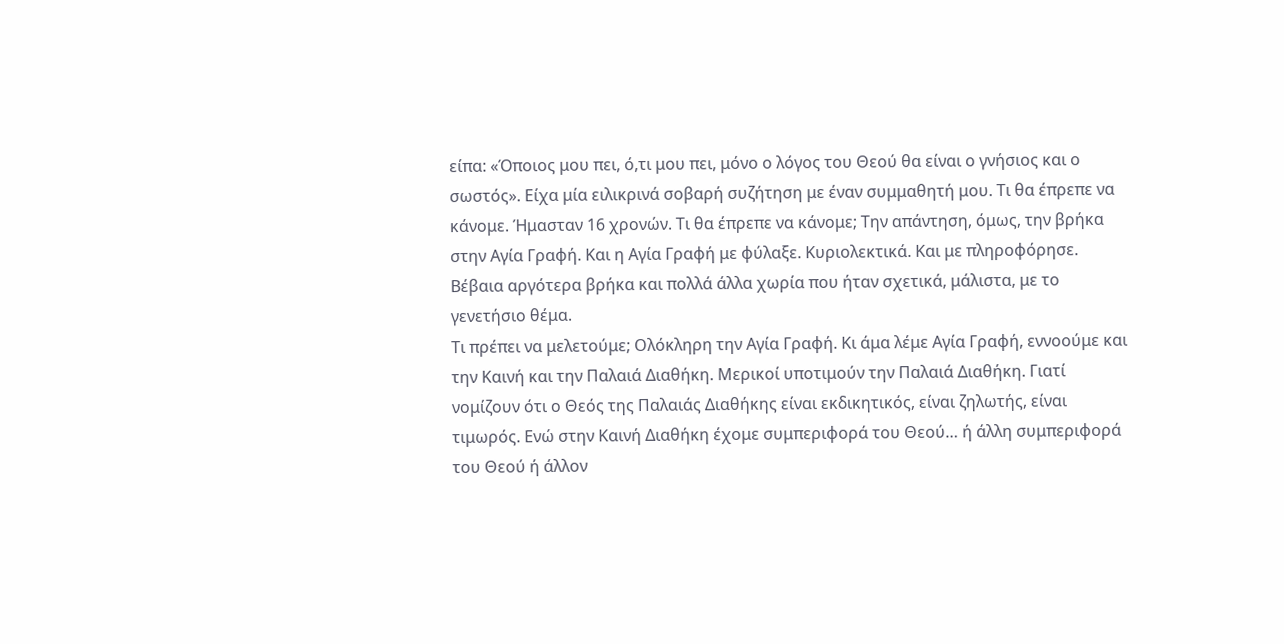είπα: «Όποιος μου πει, ό,τι μου πει, μόνο ο λόγος του Θεού θα είναι ο γνήσιος και ο σωστός». Είχα μία ειλικρινά σοβαρή συζήτηση με έναν συμμαθητή μου. Τι θα έπρεπε να κάνομε. Ήμασταν 16 χρονών. Τι θα έπρεπε να κάνομε; Την απάντηση, όμως, την βρήκα στην Αγία Γραφή. Και η Αγία Γραφή με φύλαξε. Κυριολεκτικά. Και με πληροφόρησε. Βέβαια αργότερα βρήκα και πολλά άλλα χωρία που ήταν σχετικά, μάλιστα, με το γενετήσιο θέμα.
Τι πρέπει να μελετούμε; Ολόκληρη την Αγία Γραφή. Κι άμα λέμε Αγία Γραφή, εννοούμε και την Καινή και την Παλαιά Διαθήκη. Μερικοί υποτιμούν την Παλαιά Διαθήκη. Γιατί νομίζουν ότι ο Θεός της Παλαιάς Διαθήκης είναι εκδικητικός, είναι ζηλωτής, είναι τιμωρός. Ενώ στην Καινή Διαθήκη έχομε συμπεριφορά του Θεού… ή άλλη συμπεριφορά του Θεού ή άλλον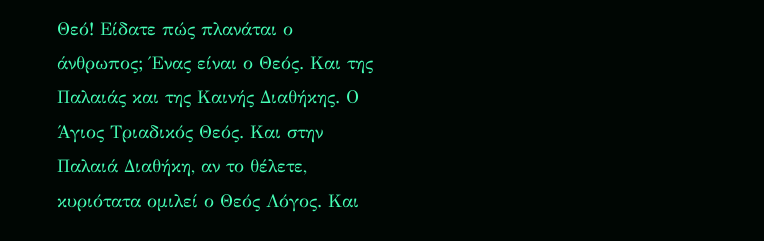Θεό! Είδατε πώς πλανάται ο άνθρωπος; Ένας είναι ο Θεός. Και της Παλαιάς και της Καινής Διαθήκης. Ο Άγιος Τριαδικός Θεός. Και στην Παλαιά Διαθήκη, αν το θέλετε, κυριότατα ομιλεί ο Θεός Λόγος. Και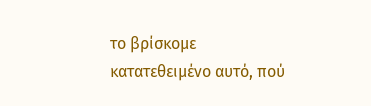το βρίσκομε κατατεθειμένο αυτό, πού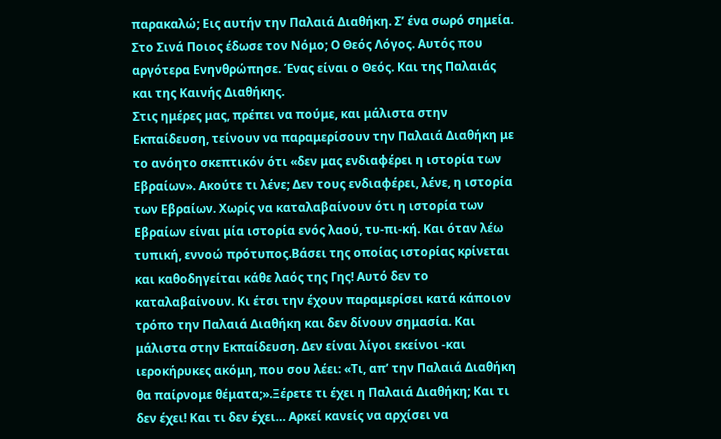παρακαλώ; Εις αυτήν την Παλαιά Διαθήκη. Σ’ ένα σωρό σημεία. Στο Σινά Ποιος έδωσε τον Νόμο; Ο Θεός Λόγος. Αυτός που αργότερα Ενηνθρώπησε. Ένας είναι ο Θεός. Και της Παλαιάς και της Καινής Διαθήκης.
Στις ημέρες μας, πρέπει να πούμε, και μάλιστα στην Εκπαίδευση, τείνουν να παραμερίσουν την Παλαιά Διαθήκη με το ανόητο σκεπτικόν ότι «δεν μας ενδιαφέρει η ιστορία των Εβραίων». Ακούτε τι λένε; Δεν τους ενδιαφέρει, λένε, η ιστορία των Εβραίων. Χωρίς να καταλαβαίνουν ότι η ιστορία των Εβραίων είναι μία ιστορία ενός λαού, τυ-πι-κή. Και όταν λέω τυπική, εννοώ πρότυπος.Βάσει της οποίας ιστορίας κρίνεται και καθοδηγείται κάθε λαός της Γης! Αυτό δεν το καταλαβαίνουν. Κι έτσι την έχουν παραμερίσει κατά κάποιον τρόπο την Παλαιά Διαθήκη και δεν δίνουν σημασία. Και μάλιστα στην Εκπαίδευση. Δεν είναι λίγοι εκείνοι -και ιεροκήρυκες ακόμη, που σου λέει: «Τι, απ’ την Παλαιά Διαθήκη θα παίρνομε θέματα;».Ξέρετε τι έχει η Παλαιά Διαθήκη; Και τι δεν έχει! Και τι δεν έχει… Αρκεί κανείς να αρχίσει να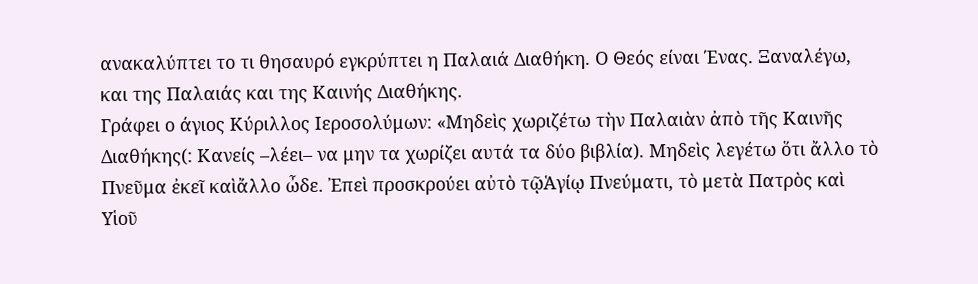ανακαλύπτει το τι θησαυρό εγκρύπτει η Παλαιά Διαθήκη. Ο Θεός είναι Ένας. Ξαναλέγω, και της Παλαιάς και της Καινής Διαθήκης.
Γράφει ο άγιος Κύριλλος Ιεροσολύμων: «Μηδεὶς χωριζέτω τὴν Παλαιὰν ἀπὸ τῆς Καινῆς Διαθήκης(: Κανείς –λέει– να μην τα χωρίζει αυτά τα δύο βιβλία). Μηδεὶς λεγέτω ὅτι ἄλλο τὸ Πνεῦμα ἐκεῖ καὶἄλλο ὦδε. Ἐπεὶ προσκρούει αὐτὸ τῷἉγίῳ Πνεύματι, τὸ μετὰ Πατρὸς καὶ Υἱοῦ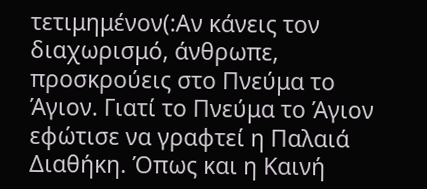τετιμημένον(:Αν κάνεις τον διαχωρισμό, άνθρωπε, προσκρούεις στο Πνεύμα το Άγιον. Γιατί το Πνεύμα το Άγιον εφώτισε να γραφτεί η Παλαιά Διαθήκη. Όπως και η Καινή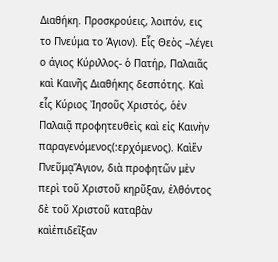Διαθήκη. Προσκρούεις, λοιπόν, εις το Πνεύμα το Άγιον). Εἷς Θεὸς –λέγει ο άγιος Κύριλλος- ὁ Πατήρ, Παλαιᾶς καὶ Καινῆς Διαθήκης δεσπότης. Καὶ εἷς Κύριος Ἰησοῦς Χριστός, ὁἐν Παλαιᾷ προφητευθεὶς καὶ εἰς Καινὴν παραγενόμενος(:ερχόμενος). Καὶἕν ΠνεῦμᾳἍγιον, διὰ προφητῶν μὲν περὶ τοῦ Χριστοῦ κηρῦξαν, ἐλθόντος δὲ τοῦ Χριστοῦ καταβὰν καὶἐπιδεῖξαν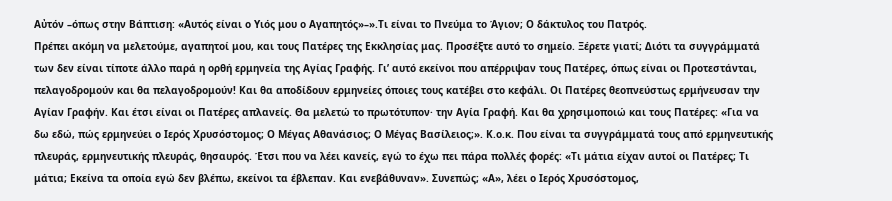Αὐτόν –όπως στην Βάπτιση: «Αυτός είναι ο Υιός μου ο Αγαπητός»–».Τι είναι το Πνεύμα το Άγιον; Ο δάκτυλος του Πατρός.
Πρέπει ακόμη να μελετούμε, αγαπητοί μου, και τους Πατέρες της Εκκλησίας μας. Προσέξτε αυτό το σημείο. Ξέρετε γιατί; Διότι τα συγγράμματά των δεν είναι τίποτε άλλο παρά η ορθή ερμηνεία της Αγίας Γραφής. Γι’ αυτό εκείνοι που απέρριψαν τους Πατέρες, όπως είναι οι Προτεστάνται, πελαγοδρομούν και θα πελαγοδρομούν! Και θα αποδίδουν ερμηνείες όποιες τους κατέβει στο κεφάλι. Οι Πατέρες θεοπνεύστως ερμήνευσαν την Αγίαν Γραφήν. Και έτσι είναι οι Πατέρες απλανείς. Θα μελετώ το πρωτότυπον· την Αγία Γραφή. Και θα χρησιμοποιώ και τους Πατέρες: «Για να δω εδώ, πώς ερμηνεύει ο Ιερός Χρυσόστομος; Ο Μέγας Αθανάσιος; Ο Μέγας Βασίλειος;». Κ.ο.κ. Που είναι τα συγγράμματά τους από ερμηνευτικής πλευράς, ερμηνευτικής πλευράς, θησαυρός. Έτσι που να λέει κανείς, εγώ το έχω πει πάρα πολλές φορές: «Τι μάτια είχαν αυτοί οι Πατέρες; Τι μάτια; Εκείνα τα οποία εγώ δεν βλέπω, εκείνοι τα έβλεπαν. Και ενεβάθυναν». Συνεπώς; «Α», λέει ο Ιερός Χρυσόστομος,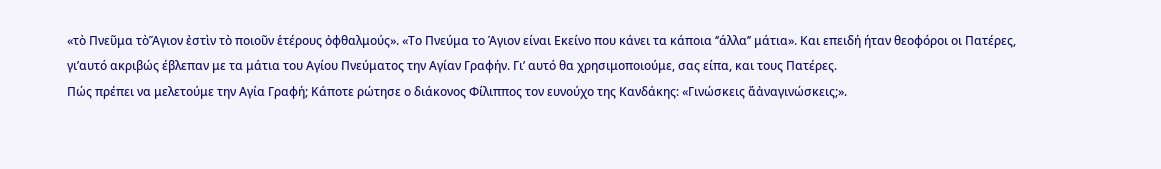«τὸ Πνεῦμα τὸἍγιον ἐστὶν τὸ ποιοῦν ἑτέρους ὀφθαλμούς». «Το Πνεύμα το Άγιον είναι Εκείνο που κάνει τα κάποια ‘’άλλα’’ μάτια». Και επειδή ήταν θεοφόροι οι Πατέρες, γι’αυτό ακριβώς έβλεπαν με τα μάτια του Αγίου Πνεύματος την Αγίαν Γραφήν. Γι’ αυτό θα χρησιμοποιούμε, σας είπα, και τους Πατέρες.
Πώς πρέπει να μελετούμε την Αγία Γραφή; Κάποτε ρώτησε ο διάκονος Φίλιππος τον ευνούχο της Κανδάκης: «Γινώσκεις ἅἀναγινώσκεις;».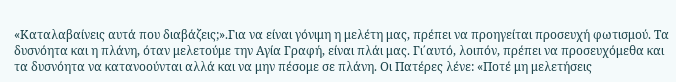«Καταλαβαίνεις αυτά που διαβάζεις;».Για να είναι γόνιμη η μελέτη μας, πρέπει να προηγείται προσευχή φωτισμού. Τα δυσνόητα και η πλάνη, όταν μελετούμε την Αγία Γραφή, είναι πλάι μας. Γι΄αυτό, λοιπόν, πρέπει να προσευχόμεθα και τα δυσνόητα να κατανοούνται αλλά και να μην πέσομε σε πλάνη. Οι Πατέρες λένε: «Ποτέ μη μελετήσεις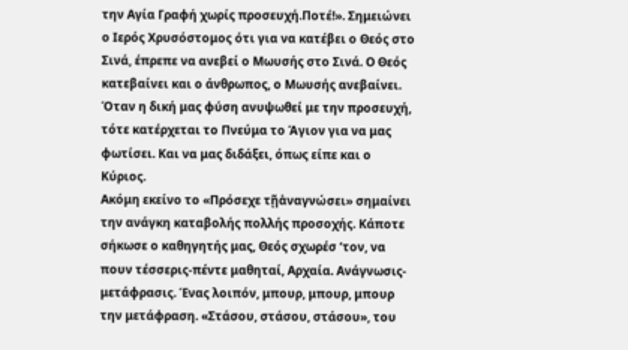την Αγία Γραφή χωρίς προσευχή.Ποτέ!». Σημειώνει ο Ιερός Χρυσόστομος ότι για να κατέβει ο Θεός στο Σινά, έπρεπε να ανεβεί ο Μωυσής στο Σινά. Ο Θεός κατεβαίνει και ο άνθρωπος, ο Μωυσής ανεβαίνει. Όταν η δική μας φύση ανυψωθεί με την προσευχή, τότε κατέρχεται το Πνεύμα το Άγιον για να μας φωτίσει. Και να μας διδάξει, όπως είπε και ο Κύριος.
Ακόμη εκείνο το «Πρόσεχε τῇἀναγνώσει» σημαίνει την ανάγκη καταβολής πολλής προσοχής. Κάποτε σήκωσε ο καθηγητής μας, Θεός σχωρέσ ‘τον, να πουν τέσσερις-πέντε μαθηταί, Αρχαία. Ανάγνωσις-μετάφρασις. Ένας λοιπόν, μπουρ, μπουρ, μπουρ την μετάφραση. «Στάσου, στάσου, στάσου», του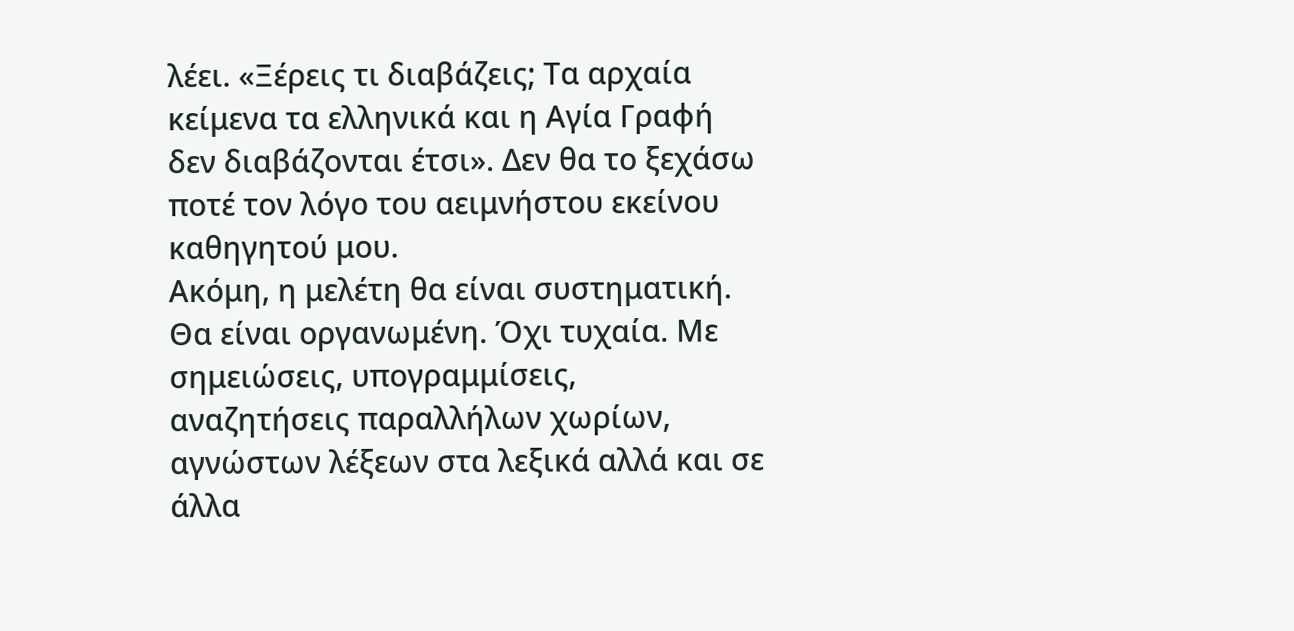λέει. «Ξέρεις τι διαβάζεις; Τα αρχαία κείμενα τα ελληνικά και η Αγία Γραφή δεν διαβάζονται έτσι». Δεν θα το ξεχάσω ποτέ τον λόγο του αειμνήστου εκείνου καθηγητού μου.
Ακόμη, η μελέτη θα είναι συστηματική. Θα είναι οργανωμένη. Όχι τυχαία. Με σημειώσεις, υπογραμμίσεις, αναζητήσεις παραλλήλων χωρίων, αγνώστων λέξεων στα λεξικά αλλά και σε άλλα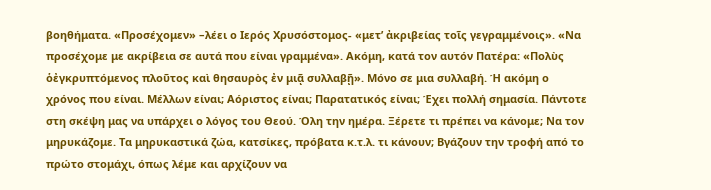βοηθήματα. «Προσέχομεν» –λέει ο Ιερός Χρυσόστομος- «μετ’ ἀκριβείας τοῖς γεγραμμένοις». «Να προσέχομε με ακρίβεια σε αυτά που είναι γραμμένα». Ακόμη, κατά τον αυτόν Πατέρα: «Πολὺς ὁἐγκρυπτόμενος πλοῦτος καὶ θησαυρὸς ἐν μιᾷ συλλαβῇ». Μόνο σε μια συλλαβή. Ή ακόμη ο χρόνος που είναι. Μέλλων είναι; Αόριστος είναι; Παρατατικός είναι; Έχει πολλή σημασία. Πάντοτε στη σκέψη μας να υπάρχει ο λόγος του Θεού. Όλη την ημέρα. Ξέρετε τι πρέπει να κάνομε; Να τον μηρυκάζομε. Τα μηρυκαστικά ζώα, κατσίκες, πρόβατα κ.τ.λ. τι κάνουν; Βγάζουν την τροφή από το πρώτο στομάχι, όπως λέμε και αρχίζουν να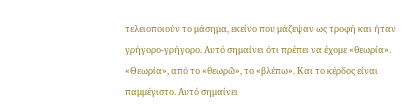τελειοποιούν το μάσημα, εκείνο που μάζεψαν ως τροφή και ήταν γρήγορο-γρήγορο. Αυτό σημαίνει ότι πρέπει να έχομε «θεωρία». «Θεωρία», από το «θεωρῶ», το «βλέπω». Και το κέρδος είναι παμμέγιστο. Αυτό σημαίνει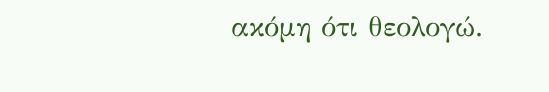ακόμη ότι θεολογώ.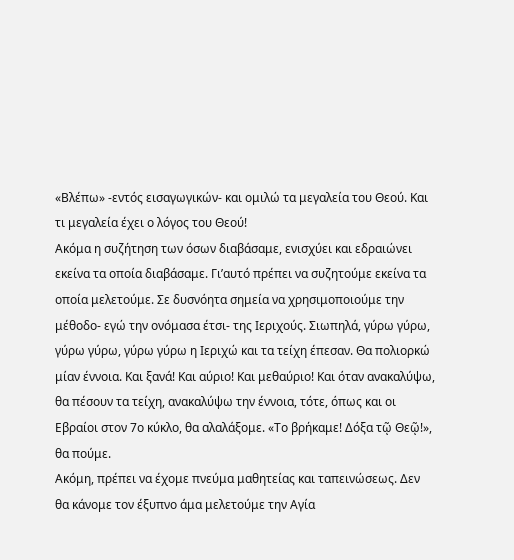«Βλέπω» -εντός εισαγωγικών- και ομιλώ τα μεγαλεία του Θεού. Και τι μεγαλεία έχει ο λόγος του Θεού!
Ακόμα η συζήτηση των όσων διαβάσαμε, ενισχύει και εδραιώνει εκείνα τα οποία διαβάσαμε. Γι’αυτό πρέπει να συζητούμε εκείνα τα οποία μελετούμε. Σε δυσνόητα σημεία να χρησιμοποιούμε την μέθοδο- εγώ την ονόμασα έτσι- της Ιεριχούς. Σιωπηλά, γύρω γύρω, γύρω γύρω, γύρω γύρω η Ιεριχώ και τα τείχη έπεσαν. Θα πολιορκώ μίαν έννοια. Και ξανά! Και αύριο! Και μεθαύριο! Και όταν ανακαλύψω, θα πέσουν τα τείχη, ανακαλύψω την έννοια, τότε, όπως και οι Εβραίοι στον 7ο κύκλο, θα αλαλάξομε. «Το βρήκαμε! Δόξα τῷ Θεῷ!», θα πούμε.
Ακόμη, πρέπει να έχομε πνεύμα μαθητείας και ταπεινώσεως. Δεν θα κάνομε τον έξυπνο άμα μελετούμε την Αγία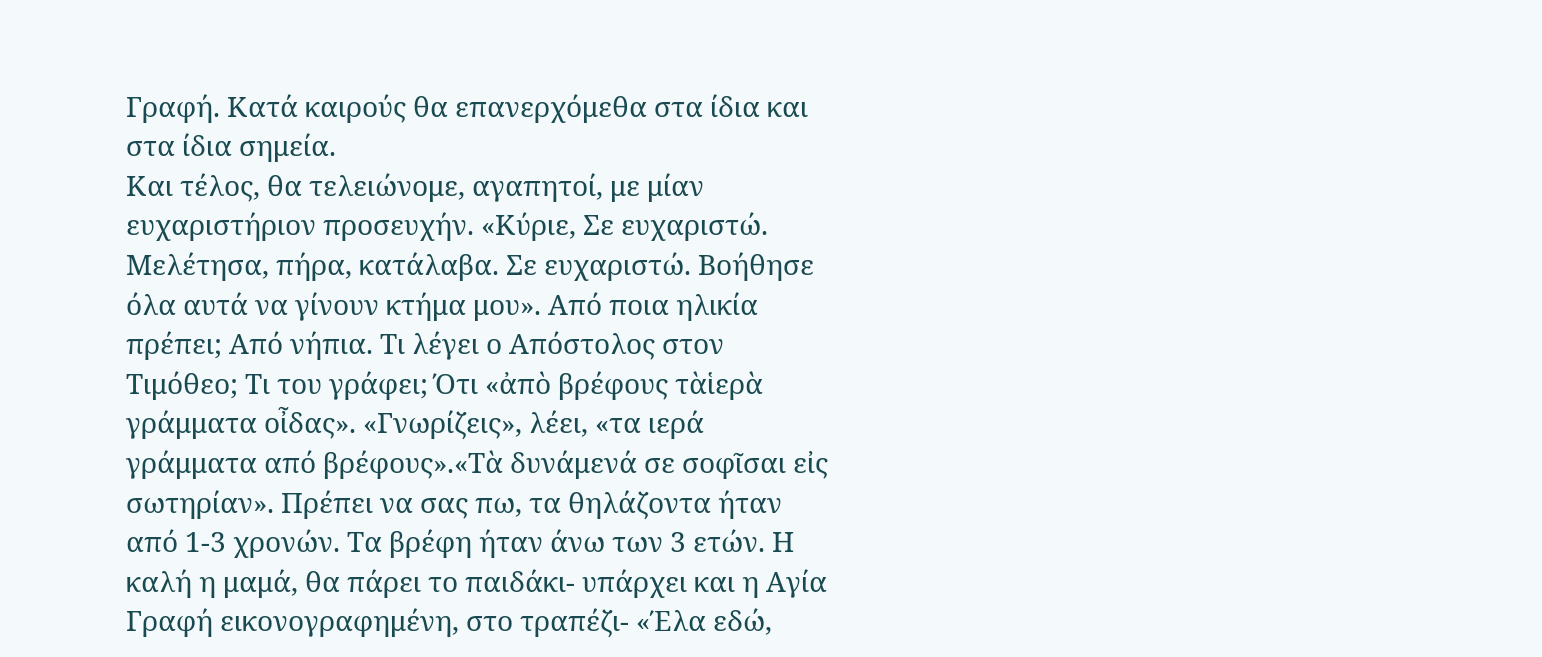Γραφή. Κατά καιρούς θα επανερχόμεθα στα ίδια και στα ίδια σημεία.
Και τέλος, θα τελειώνομε, αγαπητοί, με μίαν ευχαριστήριον προσευχήν. «Κύριε, Σε ευχαριστώ. Μελέτησα, πήρα, κατάλαβα. Σε ευχαριστώ. Βοήθησε όλα αυτά να γίνουν κτήμα μου». Από ποια ηλικία πρέπει; Από νήπια. Τι λέγει ο Απόστολος στον Τιμόθεο; Τι του γράφει; Ότι «ἀπὸ βρέφους τὰἱερὰ γράμματα οἶδας». «Γνωρίζεις», λέει, «τα ιερά γράμματα από βρέφους».«Τὰ δυνάμενά σε σοφῖσαι εἰς σωτηρίαν». Πρέπει να σας πω, τα θηλάζοντα ήταν από 1-3 χρονών. Τα βρέφη ήταν άνω των 3 ετών. Η καλή η μαμά, θα πάρει το παιδάκι- υπάρχει και η Αγία Γραφή εικονογραφημένη, στο τραπέζι- «Έλα εδώ,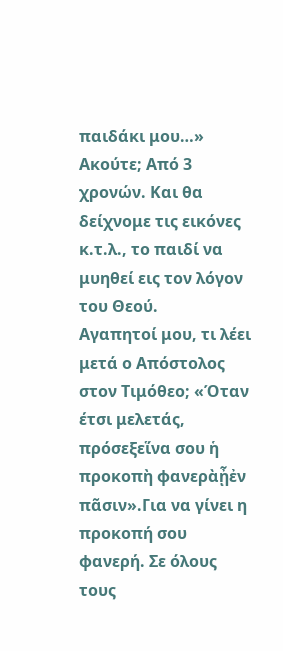παιδάκι μου…» Ακούτε; Από 3 χρονών. Και θα δείχνομε τις εικόνες κ.τ.λ., το παιδί να μυηθεί εις τον λόγον του Θεού.
Αγαπητοί μου, τι λέει μετά ο Απόστολος στον Τιμόθεο; «Όταν έτσι μελετάς, πρόσεξεἵνα σου ἡ προκοπὴ φανερὰᾖἐν πᾶσιν».Για να γίνει η προκοπή σου φανερή. Σε όλους τους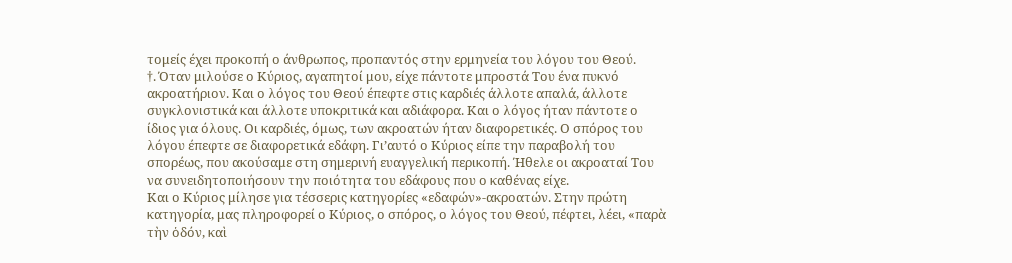τομείς έχει προκοπή ο άνθρωπος, προπαντός στην ερμηνεία του λόγου του Θεού.
†. Όταν μιλούσε ο Κύριος, αγαπητοί μου, είχε πάντοτε μπροστά Του ένα πυκνό ακροατήριον. Και ο λόγος του Θεού έπεφτε στις καρδιές άλλοτε απαλά, άλλοτε συγκλονιστικά και άλλοτε υποκριτικά και αδιάφορα. Και ο λόγος ήταν πάντοτε ο ίδιος για όλους. Οι καρδιές, όμως, των ακροατών ήταν διαφορετικές. Ο σπόρος του λόγου έπεφτε σε διαφορετικά εδάφη. Γι’αυτό ο Κύριος είπε την παραβολή του σπορέως, που ακούσαμε στη σημερινή ευαγγελική περικοπή. Ήθελε οι ακροαταί Του να συνειδητοποιήσουν την ποιότητα του εδάφους που ο καθένας είχε.
Και ο Κύριος μίλησε για τέσσερις κατηγορίες «εδαφών»-ακροατών. Στην πρώτη κατηγορία, μας πληροφορεί ο Κύριος, ο σπόρος, ο λόγος του Θεού, πέφτει, λέει, «παρὰ τὴν ὁδόν, καὶ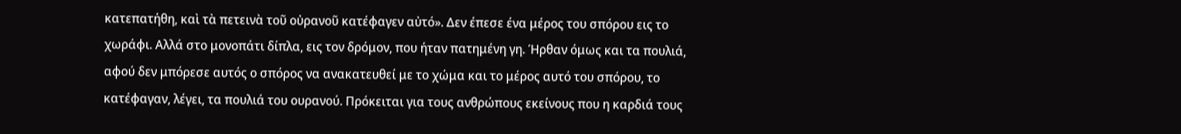κατεπατήθη, καὶ τὰ πετεινὰ τοῦ οὐρανοῦ κατέφαγεν αὐτό». Δεν έπεσε ένα μέρος του σπόρου εις το χωράφι. Αλλά στο μονοπάτι δίπλα, εις τον δρόμον, που ήταν πατημένη γη. Ήρθαν όμως και τα πουλιά, αφού δεν μπόρεσε αυτός ο σπόρος να ανακατευθεί με το χώμα και το μέρος αυτό του σπόρου, το κατέφαγαν, λέγει, τα πουλιά του ουρανού. Πρόκειται για τους ανθρώπους εκείνους που η καρδιά τους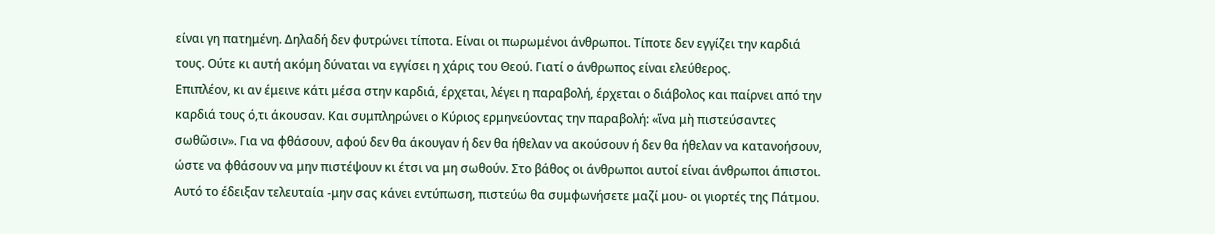είναι γη πατημένη. Δηλαδή δεν φυτρώνει τίποτα. Είναι οι πωρωμένοι άνθρωποι. Τίποτε δεν εγγίζει την καρδιά τους. Ούτε κι αυτή ακόμη δύναται να εγγίσει η χάρις του Θεού. Γιατί ο άνθρωπος είναι ελεύθερος.
Επιπλέον, κι αν έμεινε κάτι μέσα στην καρδιά, έρχεται, λέγει η παραβολή, έρχεται ο διάβολος και παίρνει από την καρδιά τους ό,τι άκουσαν. Και συμπληρώνει ο Κύριος ερμηνεύοντας την παραβολή: «ἵνα μὴ πιστεύσαντες σωθῶσιν». Για να φθάσουν, αφού δεν θα άκουγαν ή δεν θα ήθελαν να ακούσουν ή δεν θα ήθελαν να κατανοήσουν, ώστε να φθάσουν να μην πιστέψουν κι έτσι να μη σωθούν. Στο βάθος οι άνθρωποι αυτοί είναι άνθρωποι άπιστοι. Αυτό το έδειξαν τελευταία -μην σας κάνει εντύπωση, πιστεύω θα συμφωνήσετε μαζί μου- οι γιορτές της Πάτμου.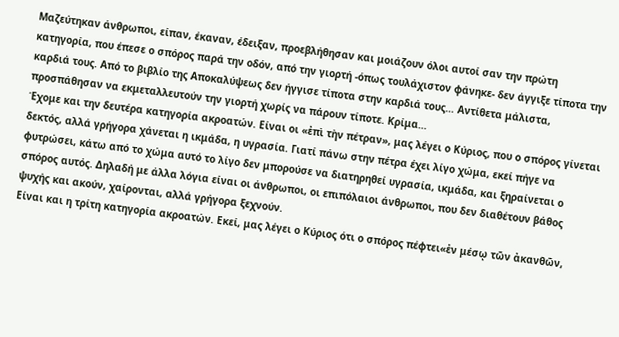Μαζεύτηκαν άνθρωποι, είπαν, έκαναν, έδειξαν, προεβλήθησαν και μοιάζουν όλοι αυτοί σαν την πρώτη κατηγορία, που έπεσε ο σπόρος παρά την οδόν, από την γιορτή -όπως τουλάχιστον φάνηκε- δεν άγγιξε τίποτα την καρδιά τους. Από το βιβλίο της Αποκαλύψεως δεν ήγγισε τίποτα στην καρδιά τους… Αντίθετα μάλιστα, προσπάθησαν να εκμεταλλευτούν την γιορτή χωρίς να πάρουν τίποτε. Κρίμα…
Έχομε και την δευτέρα κατηγορία ακροατών. Είναι οι «ἐπὶ τὴν πέτραν», μας λέγει ο Κύριος, που ο σπόρος γίνεται δεκτός, αλλά γρήγορα χάνεται η ικμάδα, η υγρασία. Γιατί πάνω στην πέτρα έχει λίγο χώμα, εκεί πήγε να φυτρώσει, κάτω από το χώμα αυτό το λίγο δεν μπορούσε να διατηρηθεί υγρασία, ικμάδα, και ξηραίνεται ο σπόρος αυτός. Δηλαδή με άλλα λόγια είναι οι άνθρωποι, οι επιπόλαιοι άνθρωποι, που δεν διαθέτουν βάθος ψυχής και ακούν, χαίρονται, αλλά γρήγορα ξεχνούν.
Είναι και η τρίτη κατηγορία ακροατών. Εκεί, μας λέγει ο Κύριος ότι ο σπόρος πέφτει«ἐν μέσῳ τῶν ἀκανθῶν,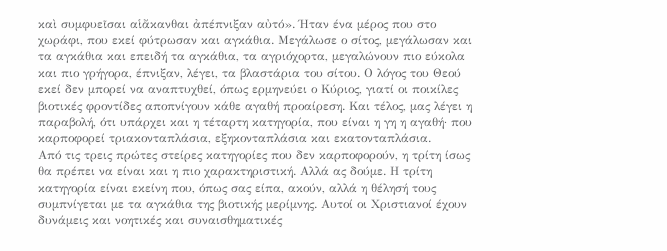καὶ συμφυεῖσαι αἱἄκανθαι ἀπέπνιξαν αὐτό». Ήταν ένα μέρος που στο χωράφι, που εκεί φύτρωσαν και αγκάθια. Μεγάλωσε ο σίτος, μεγάλωσαν και τα αγκάθια και επειδή τα αγκάθια, τα αγριόχορτα, μεγαλώνουν πιο εύκολα και πιο γρήγορα, έπνιξαν, λέγει, τα βλαστάρια του σίτου. Ο λόγος του Θεού εκεί δεν μπορεί να αναπτυχθεί, όπως ερμηνεύει ο Κύριος, γιατί οι ποικίλες βιοτικές φροντίδες αποπνίγουν κάθε αγαθή προαίρεση. Και τέλος, μας λέγει η παραβολή, ότι υπάρχει και η τέταρτη κατηγορία, που είναι η γη η αγαθή· που καρποφορεί τριακονταπλάσια, εξηκονταπλάσια και εκατονταπλάσια.
Από τις τρεις πρώτες στείρες κατηγορίες που δεν καρποφορούν, η τρίτη ίσως θα πρέπει να είναι και η πιο χαρακτηριστική. Αλλά ας δούμε. Η τρίτη κατηγορία είναι εκείνη που, όπως σας είπα, ακούν, αλλά η θέλησή τους συμπνίγεται με τα αγκάθια της βιοτικής μερίμνης. Αυτοί οι Χριστιανοί έχουν δυνάμεις και νοητικές και συναισθηματικές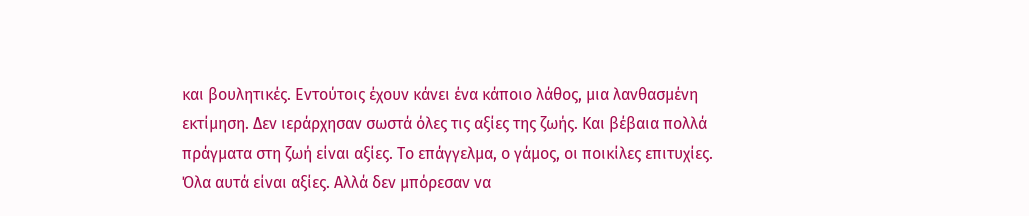και βουλητικές. Εντούτοις έχουν κάνει ένα κάποιο λάθος, μια λανθασμένη εκτίμηση. Δεν ιεράρχησαν σωστά όλες τις αξίες της ζωής. Και βέβαια πολλά πράγματα στη ζωή είναι αξίες. Το επάγγελμα, ο γάμος, οι ποικίλες επιτυχίες. Όλα αυτά είναι αξίες. Αλλά δεν μπόρεσαν να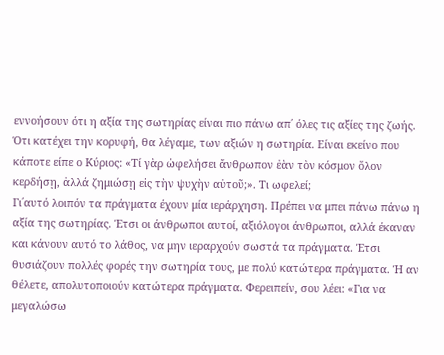εννοήσουν ότι η αξία της σωτηρίας είναι πιο πάνω απ΄ όλες τις αξίες της ζωής. Ότι κατέχει την κορυφή, θα λέγαμε, των αξιών η σωτηρία. Είναι εκείνο που κάποτε είπε ο Κύριος: «Τί γὰρ ὠφελήσει ἄνθρωπον ἐὰν τὸν κόσμον ὅλον κερδήσῃ, ἀλλά ζημιώσῃ εἰς τὴν ψυχὴν αὐτοῦ;». Τι ωφελεί;
Γι΄αυτό λοιπόν τα πράγματα έχουν μία ιεράρχηση. Πρέπει να μπει πάνω πάνω η αξία της σωτηρίας. Έτσι οι άνθρωποι αυτοί, αξιόλογοι άνθρωποι, αλλά έκαναν και κάνουν αυτό το λάθος, να μην ιεραρχούν σωστά τα πράγματα. Έτσι θυσιάζουν πολλές φορές την σωτηρία τους, με πολύ κατώτερα πράγματα. Ή αν θέλετε, απολυτοποιούν κατώτερα πράγματα. Φερειπείν, σου λέει: «Για να μεγαλώσω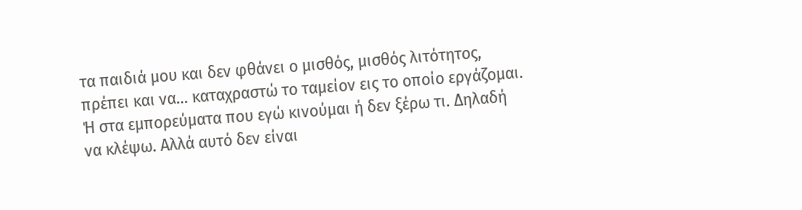τα παιδιά μου και δεν φθάνει ο μισθός, μισθός λιτότητος, πρέπει και να… καταχραστώ το ταμείον εις το οποίο εργάζομαι. Ή στα εμπορεύματα που εγώ κινούμαι ή δεν ξέρω τι. Δηλαδή να κλέψω. Αλλά αυτό δεν είναι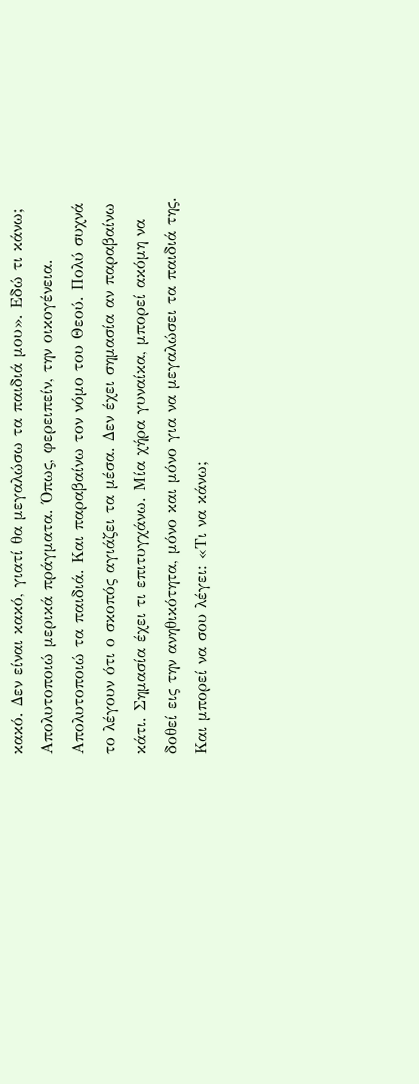κακό. Δεν είναι κακό, γιατί θα μεγαλώσω τα παιδιά μου». Εδώ τι κάνω; Απολυτοποιώ μερικά πράγματα. Όπως, φερειπείν, την οικογένεια. Απολυτοποιώ τα παιδιά. Και παραβαίνω τον νόμο του Θεού. Πολύ συχνά το λέγουν ότι ο σκοπός αγιάζει τα μέσα. Δεν έχει σημασία αν παραβαίνω κάτι. Σημασία έχει τι επιτυγχάνω. Μία χήρα γυναίκα, μπορεί ακόμη να δοθεί εις την ανηθικότητα, μόνο και μόνο για να μεγαλώσει τα παιδιά της. Και μπορεί να σου λέγει: «Τι να κάνω;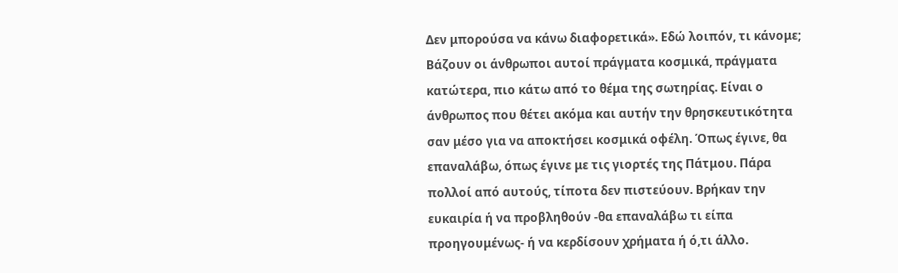Δεν μπορούσα να κάνω διαφορετικά». Εδώ λοιπόν, τι κάνομε; Βάζουν οι άνθρωποι αυτοί πράγματα κοσμικά, πράγματα κατώτερα, πιο κάτω από το θέμα της σωτηρίας. Είναι ο άνθρωπος που θέτει ακόμα και αυτήν την θρησκευτικότητα σαν μέσο για να αποκτήσει κοσμικά οφέλη. Όπως έγινε, θα επαναλάβω, όπως έγινε με τις γιορτές της Πάτμου. Πάρα πολλοί από αυτούς, τίποτα δεν πιστεύουν. Βρήκαν την ευκαιρία ή να προβληθούν -θα επαναλάβω τι είπα προηγουμένως- ή να κερδίσουν χρήματα ή ό,τι άλλο.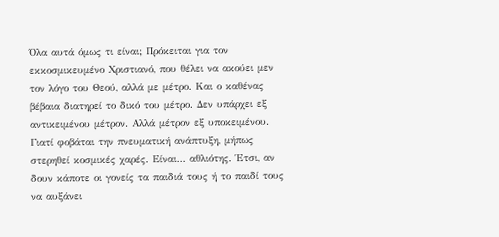Όλα αυτά όμως τι είναι; Πρόκειται για τον εκκοσμικευμένο Χριστιανό, που θέλει να ακούει μεν τον λόγο του Θεού, αλλά με μέτρο. Και ο καθένας βέβαια διατηρεί το δικό του μέτρο. Δεν υπάρχει εξ αντικειμένου μέτρον. Αλλά μέτρον εξ υποκειμένου. Γιατί φοβάται την πνευματική ανάπτυξη, μήπως στερηθεί κοσμικές χαρές. Είναι… αθλιότης. Έτσι, αν δουν κάποτε οι γονείς τα παιδιά τους ή το παιδί τους να αυξάνει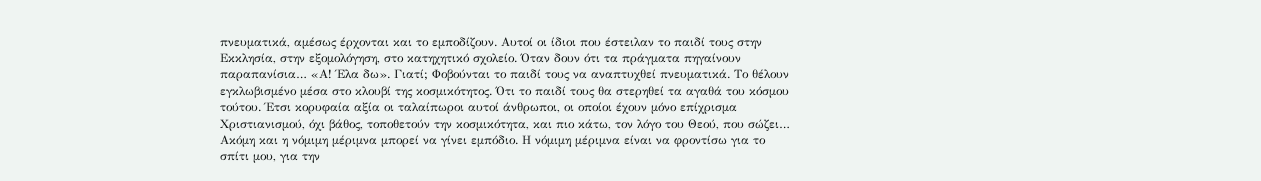πνευματικά, αμέσως έρχονται και το εμποδίζουν. Αυτοί οι ίδιοι που έστειλαν το παιδί τους στην Εκκλησία, στην εξομολόγηση, στο κατηχητικό σχολείο. Όταν δουν ότι τα πράγματα πηγαίνουν παραπανίσια… «Α! Έλα δω». Γιατί; Φοβούνται το παιδί τους να αναπτυχθεί πνευματικά. Το θέλουν εγκλωβισμένο μέσα στο κλουβί της κοσμικότητος. Ότι το παιδί τους θα στερηθεί τα αγαθά του κόσμου τούτου. Έτσι κορυφαία αξία οι ταλαίπωροι αυτοί άνθρωποι, οι οποίοι έχουν μόνο επίχρισμα Χριστιανισμού, όχι βάθος, τοποθετούν την κοσμικότητα, και πιο κάτω, τον λόγο του Θεού, που σώζει…
Ακόμη και η νόμιμη μέριμνα μπορεί να γίνει εμπόδιο. Η νόμιμη μέριμνα είναι να φροντίσω για το σπίτι μου, για την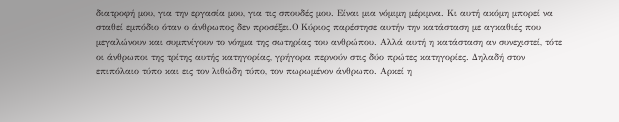διατροφή μου, για την εργασία μου, για τις σπουδές μου. Είναι μια νόμιμη μέριμνα. Κι αυτή ακόμη μπορεί να σταθεί εμπόδιο όταν ο άνθρωπος δεν προσέξει.Ο Κύριος παρέστησε αυτήν την κατάσταση με αγκαθιές που μεγαλώνουν και συμπνίγουν το νόημα της σωτηρίας του ανθρώπου. Αλλά αυτή η κατάσταση αν συνεχιστεί, τότε οι άνθρωποι της τρίτης αυτής κατηγορίας, γρήγορα περνούν στις δύο πρώτες κατηγορίες. Δηλαδή στον επιπόλαιο τύπο και εις τον λιθώδη τύπο, τον πωρωμένον άνθρωπο. Αρκεί η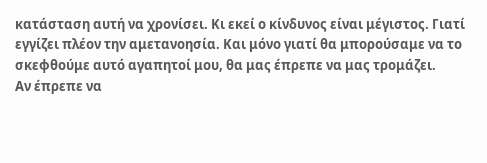κατάσταση αυτή να χρονίσει. Κι εκεί ο κίνδυνος είναι μέγιστος. Γιατί εγγίζει πλέον την αμετανοησία. Και μόνο γιατί θα μπορούσαμε να το σκεφθούμε αυτό αγαπητοί μου, θα μας έπρεπε να μας τρομάζει.
Αν έπρεπε να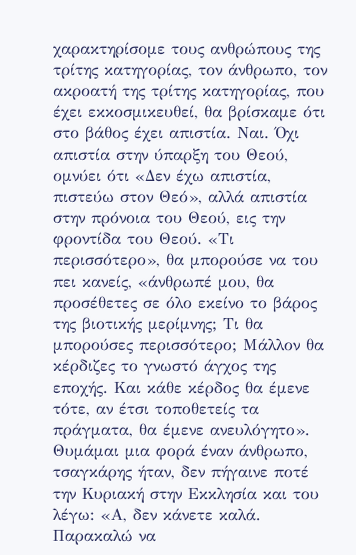χαρακτηρίσομε τους ανθρώπους της τρίτης κατηγορίας, τον άνθρωπο, τον ακροατή της τρίτης κατηγορίας, που έχει εκκοσμικευθεί, θα βρίσκαμε ότι στο βάθος έχει απιστία. Ναι. Όχι απιστία στην ύπαρξη του Θεού, ομνύει ότι «Δεν έχω απιστία, πιστεύω στον Θεό», αλλά απιστία στην πρόνοια του Θεού, εις την φροντίδα του Θεού. «Τι περισσότερο», θα μπορούσε να του πει κανείς, «άνθρωπέ μου, θα προσέθετες σε όλο εκείνο το βάρος της βιοτικής μερίμνης; Τι θα μπορούσες περισσότερο; Μάλλον θα κέρδιζες το γνωστό άγχος της εποχής. Και κάθε κέρδος θα έμενε τότε, αν έτσι τοποθετείς τα πράγματα, θα έμενε ανευλόγητο». Θυμάμαι μια φορά έναν άνθρωπο, τσαγκάρης ήταν, δεν πήγαινε ποτέ την Κυριακή στην Εκκλησία και του λέγω: «Α, δεν κάνετε καλά. Παρακαλώ να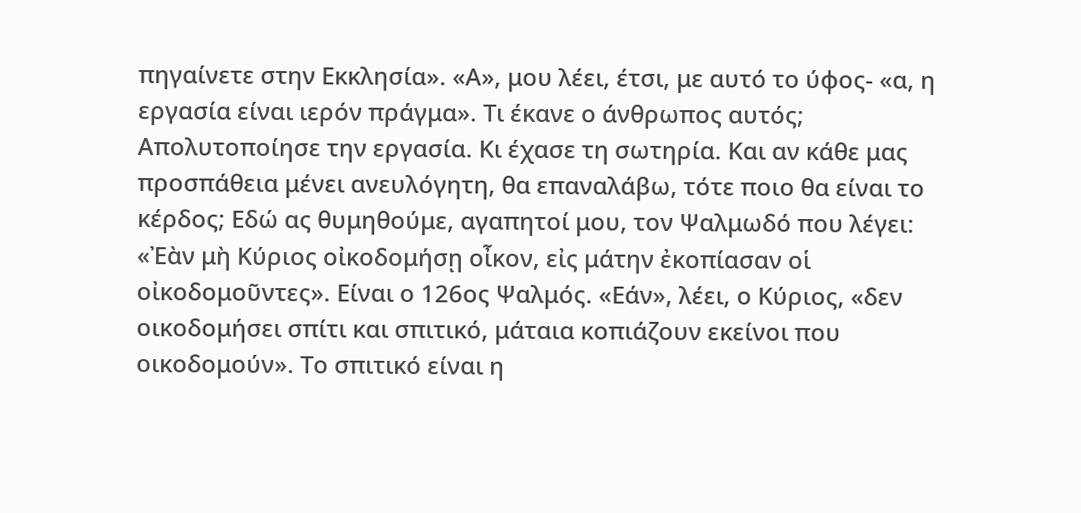πηγαίνετε στην Εκκλησία». «Α», μου λέει, έτσι, με αυτό το ύφος- «α, η εργασία είναι ιερόν πράγμα». Τι έκανε ο άνθρωπος αυτός; Απολυτοποίησε την εργασία. Κι έχασε τη σωτηρία. Και αν κάθε μας προσπάθεια μένει ανευλόγητη, θα επαναλάβω, τότε ποιο θα είναι το κέρδος; Εδώ ας θυμηθούμε, αγαπητοί μου, τον Ψαλμωδό που λέγει: «Ἐὰν μὴ Κύριος οἰκοδομήσῃ οἶκον, εἰς μάτην ἐκοπίασαν οἱ οἰκοδομοῦντες». Είναι ο 126ος Ψαλμός. «Εάν», λέει, ο Κύριος, «δεν οικοδομήσει σπίτι και σπιτικό, μάταια κοπιάζουν εκείνοι που οικοδομούν». Το σπιτικό είναι η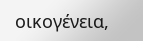οικογένεια,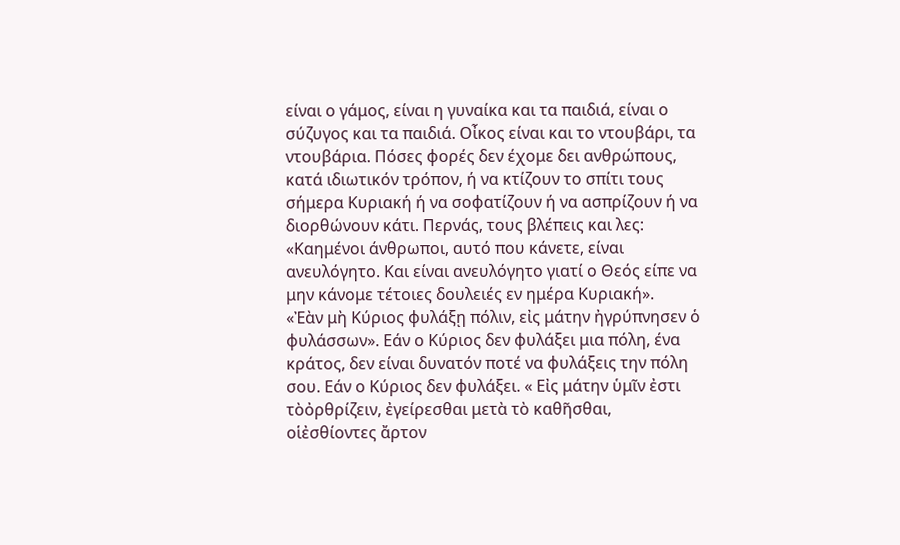είναι ο γάμος, είναι η γυναίκα και τα παιδιά, είναι ο σύζυγος και τα παιδιά. Οἶκος είναι και το ντουβάρι, τα ντουβάρια. Πόσες φορές δεν έχομε δει ανθρώπους, κατά ιδιωτικόν τρόπον, ή να κτίζουν το σπίτι τους σήμερα Κυριακή ή να σοφατίζουν ή να ασπρίζουν ή να διορθώνουν κάτι. Περνάς, τους βλέπεις και λες: «Καημένοι άνθρωποι, αυτό που κάνετε, είναι ανευλόγητο. Και είναι ανευλόγητο γιατί ο Θεός είπε να μην κάνομε τέτοιες δουλειές εν ημέρα Κυριακή».
«Ἐὰν μὴ Κύριος φυλάξῃ πόλιν, εἰς μάτην ἠγρύπνησεν ὁ φυλάσσων». Εάν ο Κύριος δεν φυλάξει μια πόλη, ένα κράτος, δεν είναι δυνατόν ποτέ να φυλάξεις την πόλη σου. Εάν ο Κύριος δεν φυλάξει. « Εἰς μάτην ὑμῖν ἐστι τὸὀρθρίζειν, ἐγείρεσθαι μετὰ τὸ καθῆσθαι, οἱἐσθίοντες ἄρτον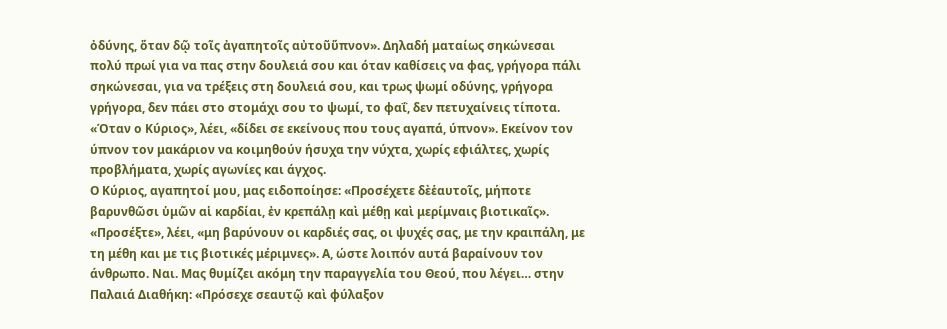ὀδύνης, ὅταν δῷ τοῖς ἀγαπητοῖς αὐτοῦὕπνον». Δηλαδή ματαίως σηκώνεσαι πολύ πρωί για να πας στην δουλειά σου και όταν καθίσεις να φας, γρήγορα πάλι σηκώνεσαι, για να τρέξεις στη δουλειά σου, και τρως ψωμί οδύνης, γρήγορα γρήγορα, δεν πάει στο στομάχι σου το ψωμί, το φαΐ, δεν πετυχαίνεις τίποτα. «Όταν ο Κύριος», λέει, «δίδει σε εκείνους που τους αγαπά, ύπνον». Εκείνον τον ύπνον τον μακάριον να κοιμηθούν ήσυχα την νύχτα, χωρίς εφιάλτες, χωρίς προβλήματα, χωρίς αγωνίες και άγχος.
Ο Κύριος, αγαπητοί μου, μας ειδοποίησε: «Προσέχετε δὲἑαυτοῖς, μήποτε βαρυνθῶσι ὑμῶν αἱ καρδίαι, ἐν κρεπάλῃ καὶ μέθῃ καὶ μερίμναις βιοτικαῖς». «Προσέξτε», λέει, «μη βαρύνουν οι καρδιές σας, οι ψυχές σας, με την κραιπάλη, με τη μέθη και με τις βιοτικές μέριμνες». Α, ώστε λοιπόν αυτά βαραίνουν τον άνθρωπο. Ναι. Μας θυμίζει ακόμη την παραγγελία του Θεού, που λέγει… στην Παλαιά Διαθήκη: «Πρόσεχε σεαυτῷ καὶ φύλαξον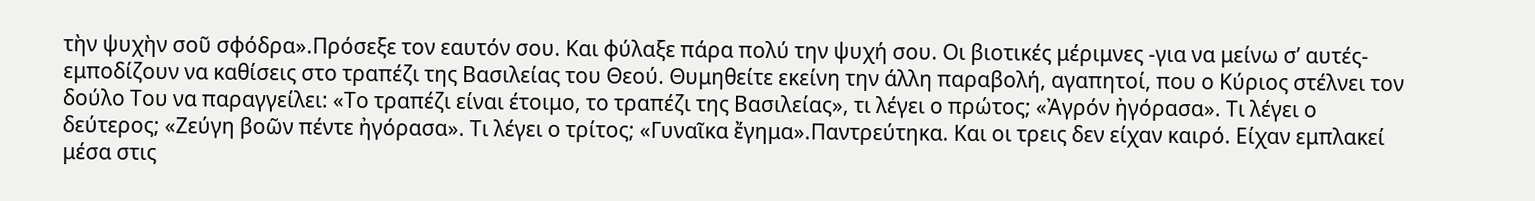τὴν ψυχὴν σοῦ σφόδρα».Πρόσεξε τον εαυτόν σου. Και φύλαξε πάρα πολύ την ψυχή σου. Οι βιοτικές μέριμνες -για να μείνω σ’ αυτές- εμποδίζουν να καθίσεις στο τραπέζι της Βασιλείας του Θεού. Θυμηθείτε εκείνη την άλλη παραβολή, αγαπητοί, που ο Κύριος στέλνει τον δούλο Του να παραγγείλει: «Το τραπέζι είναι έτοιμο, το τραπέζι της Βασιλείας», τι λέγει ο πρώτος; «Ἀγρόν ἠγόρασα». Τι λέγει ο δεύτερος; «Ζεύγη βοῶν πέντε ἠγόρασα». Τι λέγει ο τρίτος; «Γυναῖκα ἔγημα».Παντρεύτηκα. Και οι τρεις δεν είχαν καιρό. Είχαν εμπλακεί μέσα στις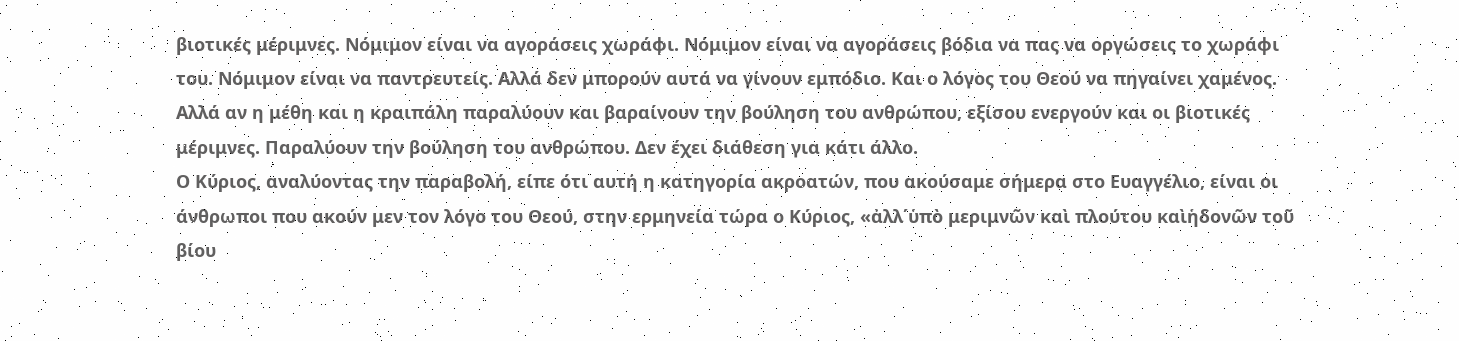βιοτικές μέριμνες. Νόμιμον είναι να αγοράσεις χωράφι. Νόμιμον είναι να αγοράσεις βόδια να πας να οργώσεις το χωράφι του. Νόμιμον είναι να παντρευτείς. Αλλά δεν μπορούν αυτά να γίνουν εμπόδιο. Και ο λόγος του Θεού να πηγαίνει χαμένος. Αλλά αν η μέθη και η κραιπάλη παραλύουν και βαραίνουν την βούληση του ανθρώπου, εξίσου ενεργούν και οι βιοτικές μέριμνες. Παραλύουν την βούληση του ανθρώπου. Δεν έχει διάθεση για κάτι άλλο.
Ο Κύριος, αναλύοντας την παραβολή, είπε ότι αυτή η κατηγορία ακροατών, που ακούσαμε σήμερα στο Ευαγγέλιο, είναι οι άνθρωποι που ακούν μεν τον λόγο του Θεού, στην ερμηνεία τώρα ο Κύριος, «ἀλλ΄ὑπὸ μεριμνῶν καὶ πλούτου καὶἡδονῶν τοῦ βίου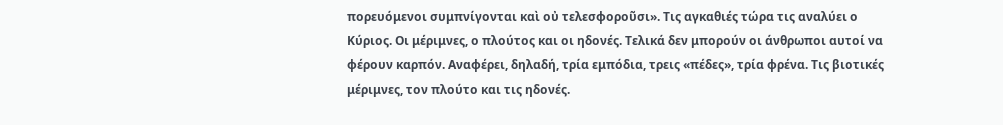πορευόμενοι συμπνίγονται καὶ οὐ τελεσφοροῦσι». Τις αγκαθιές τώρα τις αναλύει ο Κύριος. Οι μέριμνες, ο πλούτος και οι ηδονές. Τελικά δεν μπορούν οι άνθρωποι αυτοί να φέρουν καρπόν. Αναφέρει, δηλαδή, τρία εμπόδια, τρεις «πέδες», τρία φρένα. Τις βιοτικές μέριμνες, τον πλούτο και τις ηδονές.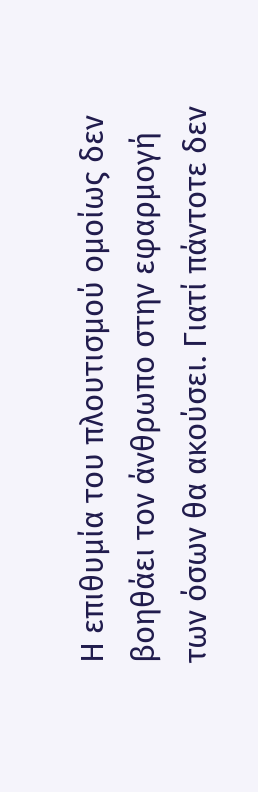Η επιθυμία του πλουτισμού ομοίως δεν βοηθάει τον άνθρωπο στην εφαρμογή των όσων θα ακούσει. Γιατί πάντοτε δεν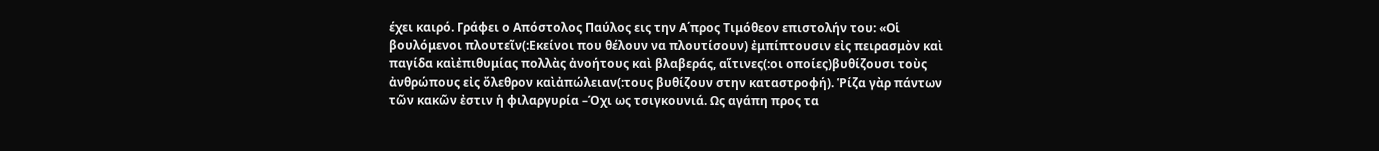έχει καιρό. Γράφει ο Απόστολος Παύλος εις την Α΄προς Τιμόθεον επιστολήν του: «Οἱ βουλόμενοι πλουτεῖν(:Εκείνοι που θέλουν να πλουτίσουν) ἐμπίπτουσιν εἰς πειρασμὸν καὶ παγίδα καὶἐπιθυμίας πολλὰς ἀνοήτους καὶ βλαβεράς, αἵτινες(:οι οποίες)βυθίζουσι τοὺς ἀνθρώπους εἰς ὄλεθρον καὶἀπώλειαν(:τους βυθίζουν στην καταστροφή). Ῥίζα γὰρ πάντων τῶν κακῶν ἐστιν ἡ φιλαργυρία –Όχι ως τσιγκουνιά. Ως αγάπη προς τα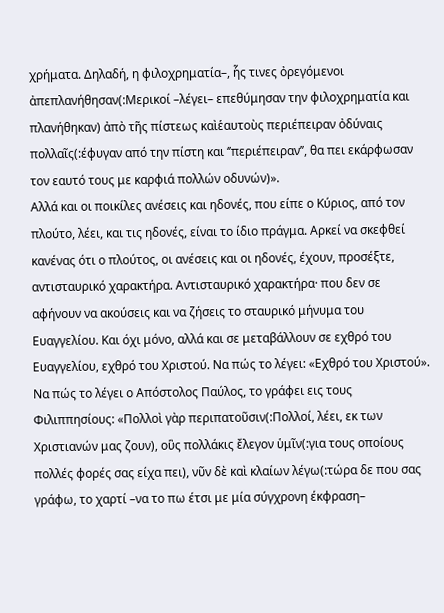χρήματα. Δηλαδή, η φιλοχρηματία–, ἧς τινες ὀρεγόμενοι ἀπεπλανήθησαν(:Μερικοί –λέγει– επεθύμησαν την φιλοχρηματία και πλανήθηκαν) ἀπὸ τῆς πίστεως καὶἑαυτοὺς περιέπειραν ὀδύναις πολλαῖς(:έφυγαν από την πίστη και ‘’περιέπειραν’’, θα πει εκάρφωσαν τον εαυτό τους με καρφιά πολλών οδυνών)».
Αλλά και οι ποικίλες ανέσεις και ηδονές, που είπε ο Κύριος, από τον πλούτο, λέει, και τις ηδονές, είναι το ίδιο πράγμα. Αρκεί να σκεφθεί κανένας ότι ο πλούτος, οι ανέσεις και οι ηδονές, έχουν, προσέξτε, αντισταυρικό χαρακτήρα. Αντισταυρικό χαρακτήρα· που δεν σε αφήνουν να ακούσεις και να ζήσεις το σταυρικό μήνυμα του Ευαγγελίου. Και όχι μόνο, αλλά και σε μεταβάλλουν σε εχθρό του Ευαγγελίου, εχθρό του Χριστού. Να πώς το λέγει: «Εχθρό του Χριστού». Να πώς το λέγει ο Απόστολος Παύλος, το γράφει εις τους Φιλιππησίους: «Πολλοὶ γὰρ περιπατοῦσιν(:Πολλοί, λέει, εκ των Χριστιανών μας ζουν), οὓς πολλάκις ἔλεγον ὑμῖν(:για τους οποίους πολλές φορές σας είχα πει), νῦν δὲ καὶ κλαίων λέγω(:τώρα δε που σας γράφω, το χαρτί –να το πω έτσι με μία σύγχρονη έκφραση–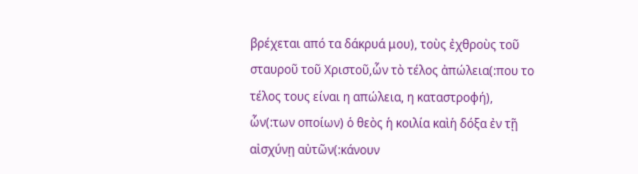βρέχεται από τα δάκρυά μου), τοὺς ἐχθροὺς τοῦ σταυροῦ τοῦ Χριστοῦ,ὧν τὸ τέλος ἀπώλεια(:που το τέλος τους είναι η απώλεια, η καταστροφή), ὧν(:των οποίων) ὁ θεὸς ἡ κοιλία καὶἡ δόξα ἐν τῇ αἰσχύνῃ αὐτῶν(:κάνουν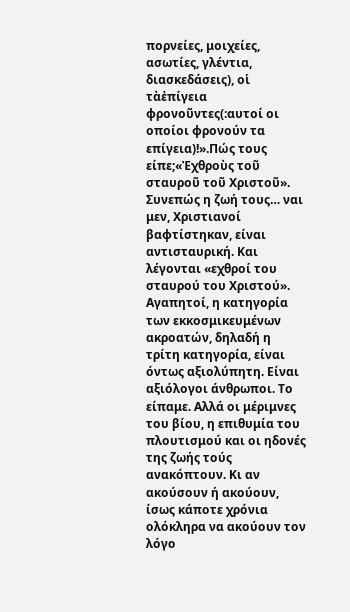πορνείες, μοιχείες, ασωτίες, γλέντια, διασκεδάσεις), οἱ τὰἐπίγεια φρονοῦντες(:αυτοί οι οποίοι φρονούν τα επίγεια)!».Πώς τους είπε;«Ἐχθροὺς τοῦ σταυροῦ τοῦ Χριστοῦ». Συνεπώς η ζωή τους… ναι μεν, Χριστιανοί βαφτίστηκαν, είναι αντισταυρική. Και λέγονται «εχθροί του σταυρού του Χριστού».
Αγαπητοί, η κατηγορία των εκκοσμικευμένων ακροατών, δηλαδή η τρίτη κατηγορία, είναι όντως αξιολύπητη. Είναι αξιόλογοι άνθρωποι. Το είπαμε. Αλλά οι μέριμνες του βίου, η επιθυμία του πλουτισμού και οι ηδονές της ζωής τούς ανακόπτουν. Κι αν ακούσουν ή ακούουν, ίσως κάποτε χρόνια ολόκληρα να ακούουν τον λόγο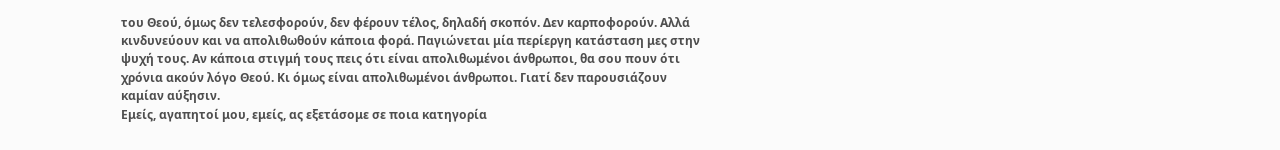του Θεού, όμως δεν τελεσφορούν, δεν φέρουν τέλος, δηλαδή σκοπόν. Δεν καρποφορούν. Αλλά κινδυνεύουν και να απολιθωθούν κάποια φορά. Παγιώνεται μία περίεργη κατάσταση μες στην ψυχή τους. Αν κάποια στιγμή τους πεις ότι είναι απολιθωμένοι άνθρωποι, θα σου πουν ότι χρόνια ακούν λόγο Θεού. Κι όμως είναι απολιθωμένοι άνθρωποι. Γιατί δεν παρουσιάζουν καμίαν αύξησιν.
Εμείς, αγαπητοί μου, εμείς, ας εξετάσομε σε ποια κατηγορία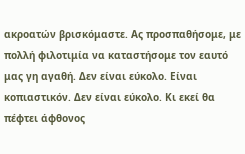ακροατών βρισκόμαστε. Ας προσπαθήσομε, με πολλή φιλοτιμία να καταστήσομε τον εαυτό μας γη αγαθή. Δεν είναι εύκολο. Είναι κοπιαστικόν. Δεν είναι εύκολο. Κι εκεί θα πέφτει άφθονος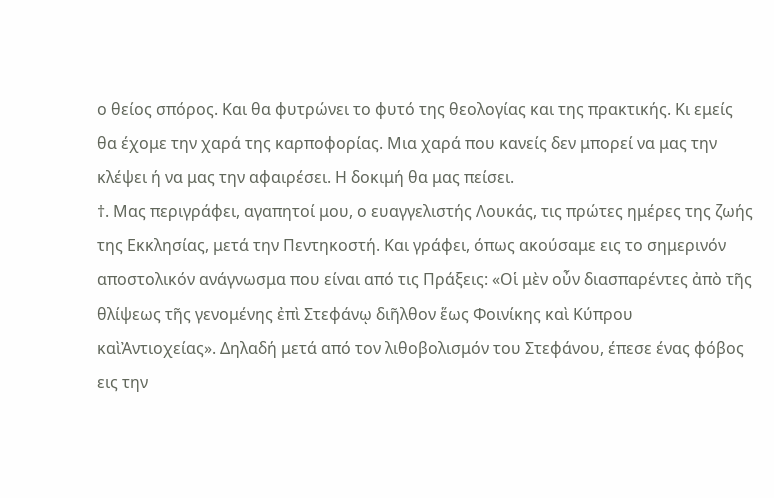ο θείος σπόρος. Και θα φυτρώνει το φυτό της θεολογίας και της πρακτικής. Κι εμείς θα έχομε την χαρά της καρποφορίας. Μια χαρά που κανείς δεν μπορεί να μας την κλέψει ή να μας την αφαιρέσει. Η δοκιμή θα μας πείσει.
†. Μας περιγράφει, αγαπητοί μου, ο ευαγγελιστής Λουκάς, τις πρώτες ημέρες της ζωής της Εκκλησίας, μετά την Πεντηκοστή. Και γράφει, όπως ακούσαμε εις το σημερινόν αποστολικόν ανάγνωσμα που είναι από τις Πράξεις: «Οἱ μὲν οὖν διασπαρέντες ἀπὸ τῆς θλίψεως τῆς γενομένης ἐπὶ Στεφάνῳ διῆλθον ἕως Φοινίκης καὶ Κύπρου καὶἈντιοχείας». Δηλαδή μετά από τον λιθοβολισμόν του Στεφάνου, έπεσε ένας φόβος εις την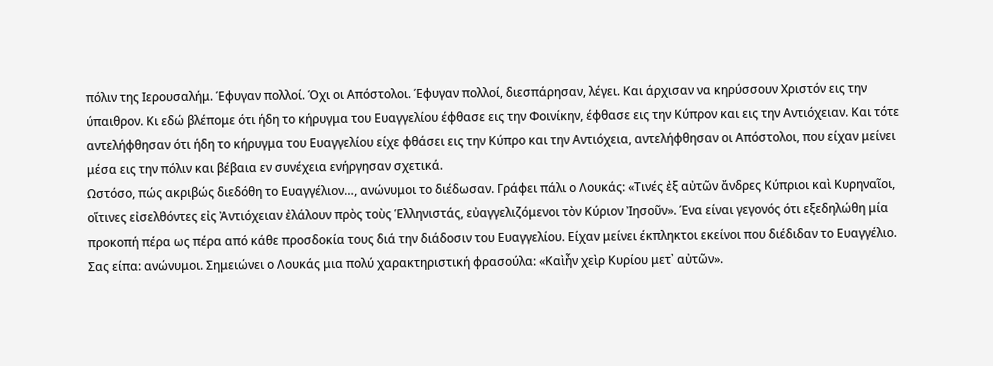πόλιν της Ιερουσαλήμ. Έφυγαν πολλοί. Όχι οι Απόστολοι. Έφυγαν πολλοί, διεσπάρησαν, λέγει. Και άρχισαν να κηρύσσουν Χριστόν εις την ύπαιθρον. Κι εδώ βλέπομε ότι ήδη το κήρυγμα του Ευαγγελίου έφθασε εις την Φοινίκην, έφθασε εις την Κύπρον και εις την Αντιόχειαν. Και τότε αντελήφθησαν ότι ήδη το κήρυγμα του Ευαγγελίου είχε φθάσει εις την Κύπρο και την Αντιόχεια, αντελήφθησαν οι Απόστολοι, που είχαν μείνει μέσα εις την πόλιν και βέβαια εν συνέχεια ενήργησαν σχετικά.
Ωστόσο, πώς ακριβώς διεδόθη το Ευαγγέλιον…, ανώνυμοι το διέδωσαν. Γράφει πάλι ο Λουκάς: «Τινές ἐξ αὐτῶν ἄνδρες Κύπριοι καὶ Κυρηναῖοι, οἵτινες εἰσελθόντες εἰς Ἀντιόχειαν ἐλάλουν πρὸς τοὺς Ἑλληνιστάς, εὐαγγελιζόμενοι τὸν Κύριον Ἰησοῦν». Ένα είναι γεγονός ότι εξεδηλώθη μία προκοπή πέρα ως πέρα από κάθε προσδοκία τους διά την διάδοσιν του Ευαγγελίου. Είχαν μείνει έκπληκτοι εκείνοι που διέδιδαν το Ευαγγέλιο. Σας είπα: ανώνυμοι. Σημειώνει ο Λουκάς μια πολύ χαρακτηριστική φρασούλα: «Καὶἦν χεὶρ Κυρίου μετ᾿ αὐτῶν».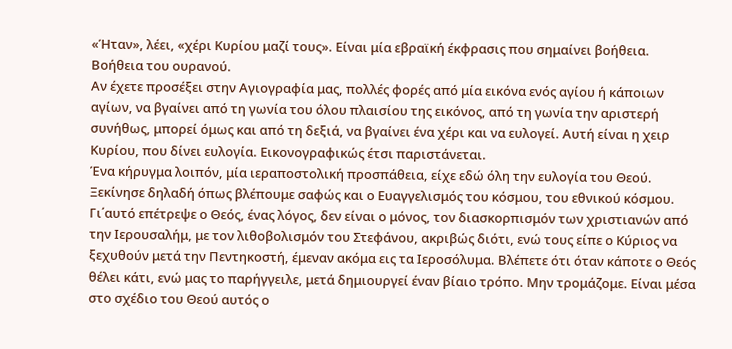«Ήταν», λέει, «χέρι Κυρίου μαζί τους». Είναι μία εβραϊκή έκφρασις που σημαίνει βοήθεια. Βοήθεια του ουρανού.
Αν έχετε προσέξει στην Αγιογραφία μας, πολλές φορές από μία εικόνα ενός αγίου ή κάποιων αγίων, να βγαίνει από τη γωνία του όλου πλαισίου της εικόνος, από τη γωνία την αριστερή συνήθως, μπορεί όμως και από τη δεξιά, να βγαίνει ένα χέρι και να ευλογεί. Αυτή είναι η χειρ Κυρίου, που δίνει ευλογία. Εικονογραφικώς έτσι παριστάνεται.
Ένα κήρυγμα λοιπόν, μία ιεραποστολική προσπάθεια, είχε εδώ όλη την ευλογία του Θεού. Ξεκίνησε δηλαδή όπως βλέπουμε σαφώς και ο Ευαγγελισμός του κόσμου, του εθνικού κόσμου. Γι΄αυτό επέτρεψε ο Θεός, ένας λόγος, δεν είναι ο μόνος, τον διασκορπισμόν των χριστιανών από την Ιερουσαλήμ, με τον λιθοβολισμόν του Στεφάνου, ακριβώς διότι, ενώ τους είπε ο Κύριος να ξεχυθούν μετά την Πεντηκοστή, έμεναν ακόμα εις τα Ιεροσόλυμα. Βλέπετε ότι όταν κάποτε ο Θεός θέλει κάτι, ενώ μας το παρήγγειλε, μετά δημιουργεί έναν βίαιο τρόπο. Μην τρομάζομε. Είναι μέσα στο σχέδιο του Θεού αυτός ο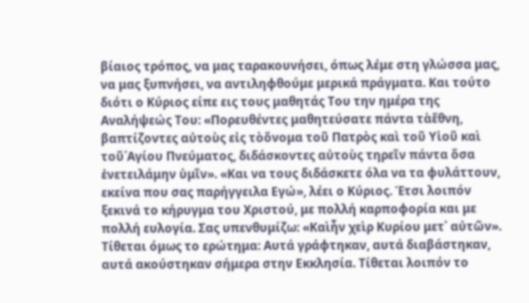βίαιος τρόπος, να μας ταρακουνήσει, όπως λέμε στη γλώσσα μας, να μας ξυπνήσει, να αντιληφθούμε μερικά πράγματα. Και τούτο διότι ο Κύριος είπε εις τους μαθητάς Του την ημέρα της Αναλήψεώς Του: «Πορευθέντες μαθητεύσατε πάντα τὰἔθνη, βαπτίζοντες αὐτοὺς εἰς τὸὄνομα τοῦ Πατρὸς καὶ τοῦ Υἱοῦ καὶ τοῦ῾Αγίου Πνεύματος, διδάσκοντες αὐτοὺς τηρεῖν πάντα ὅσα ἐνετειλάμην ὑμῖν». «Και να τους διδάσκετε όλα να τα φυλάττουν, εκείνα που σας παρήγγειλα Εγώ», λέει ο Κύριος. Έτσι λοιπόν ξεκινά το κήρυγμα του Χριστού, με πολλή καρποφορία και με πολλή ευλογία. Σας υπενθυμίζω: «Καὶἦν χεὶρ Κυρίου μετ᾿ αὐτῶν».
Τίθεται όμως το ερώτημα: Αυτά γράφτηκαν, αυτά διαβάστηκαν, αυτά ακούστηκαν σήμερα στην Εκκλησία. Τίθεται λοιπόν το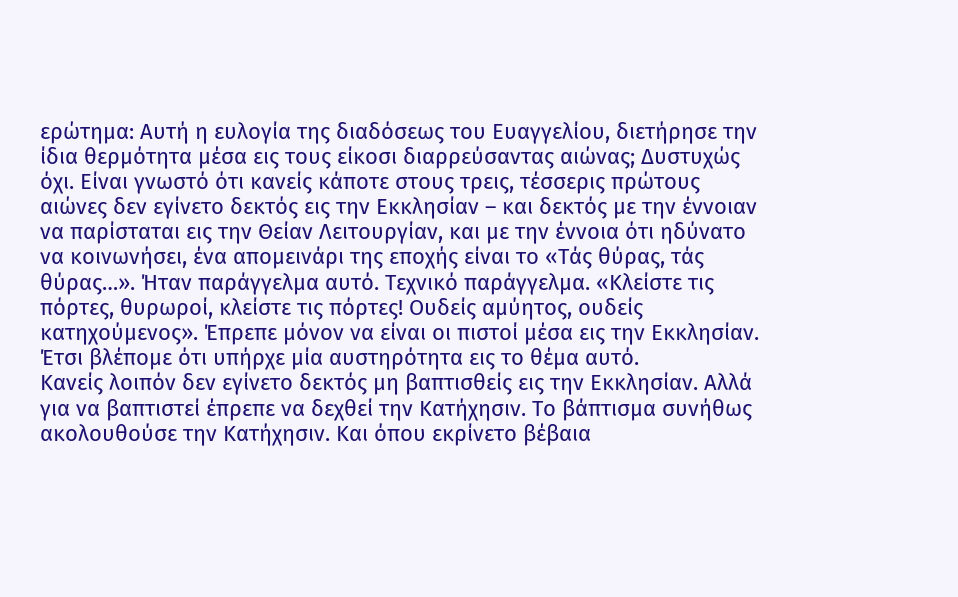ερώτημα: Αυτή η ευλογία της διαδόσεως του Ευαγγελίου, διετήρησε την ίδια θερμότητα μέσα εις τους είκοσι διαρρεύσαντας αιώνας; Δυστυχώς όχι. Είναι γνωστό ότι κανείς κάποτε στους τρεις, τέσσερις πρώτους αιώνες δεν εγίνετο δεκτός εις την Εκκλησίαν – και δεκτός με την έννοιαν να παρίσταται εις την Θείαν Λειτουργίαν, και με την έννοια ότι ηδύνατο να κοινωνήσει, ένα απομεινάρι της εποχής είναι το «Τάς θύρας, τάς θύρας…». Ήταν παράγγελμα αυτό. Τεχνικό παράγγελμα. «Κλείστε τις πόρτες, θυρωροί, κλείστε τις πόρτες! Ουδείς αμύητος, ουδείς κατηχούμενος». Έπρεπε μόνον να είναι οι πιστοί μέσα εις την Εκκλησίαν. Έτσι βλέπομε ότι υπήρχε μία αυστηρότητα εις το θέμα αυτό.
Κανείς λοιπόν δεν εγίνετο δεκτός μη βαπτισθείς εις την Εκκλησίαν. Αλλά για να βαπτιστεί έπρεπε να δεχθεί την Κατήχησιν. Το βάπτισμα συνήθως ακολουθούσε την Κατήχησιν. Και όπου εκρίνετο βέβαια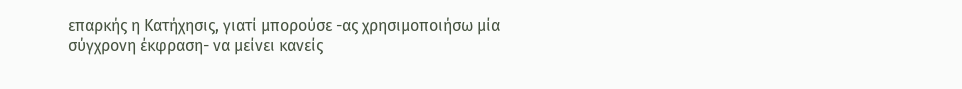επαρκής η Κατήχησις, γιατί μπορούσε -ας χρησιμοποιήσω μία σύγχρονη έκφραση- να μείνει κανείς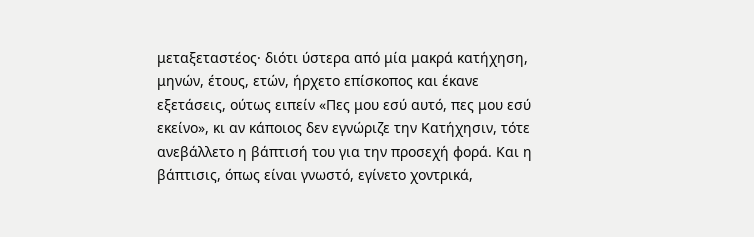μεταξεταστέος· διότι ύστερα από μία μακρά κατήχηση, μηνών, έτους, ετών, ήρχετο επίσκοπος και έκανε εξετάσεις, ούτως ειπείν «Πες μου εσύ αυτό, πες μου εσύ εκείνο», κι αν κάποιος δεν εγνώριζε την Κατήχησιν, τότε ανεβάλλετο η βάπτισή του για την προσεχή φορά. Και η βάπτισις, όπως είναι γνωστό, εγίνετο χοντρικά,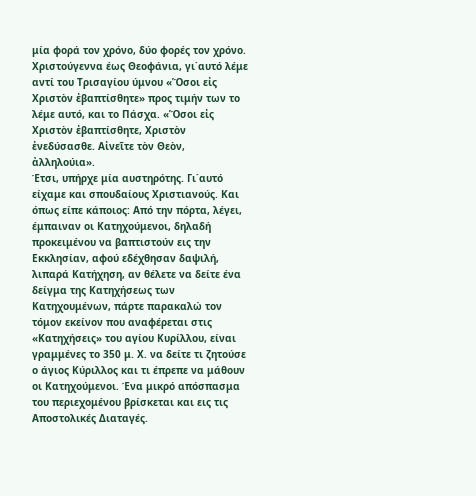μία φορά τον χρόνο, δύο φορές τον χρόνο. Χριστούγεννα έως Θεοφάνια, γι΄αυτό λέμε αντί του Τρισαγίου ύμνου «Ὅσοι εἰς Χριστὸν ἐβαπτίσθητε» προς τιμήν των το λέμε αυτό, και το Πάσχα. «Ὅσοι εἰς Χριστὸν ἐβαπτίσθητε, Χριστὸν ἐνεδύσασθε. Αἰνεῖτε τὸν Θεὸν, ἀλληλούια».
Έτσι, υπήρχε μία αυστηρότης. Γι΄αυτό είχαμε και σπουδαίους Χριστιανούς. Και όπως είπε κάποιος: Από την πόρτα, λέγει, έμπαιναν οι Κατηχούμενοι, δηλαδή προκειμένου να βαπτιστούν εις την Εκκλησίαν, αφού εδέχθησαν δαψιλή, λιπαρά Κατήχηση, αν θέλετε να δείτε ένα δείγμα της Κατηχήσεως των Κατηχουμένων, πάρτε παρακαλώ τον τόμον εκείνον που αναφέρεται στις «Κατηχήσεις» του αγίου Κυρίλλου, είναι γραμμένες το 350 μ. Χ. να δείτε τι ζητούσε ο άγιος Κύριλλος και τι έπρεπε να μάθουν οι Κατηχούμενοι. Ένα μικρό απόσπασμα του περιεχομένου βρίσκεται και εις τις Αποστολικές Διαταγές.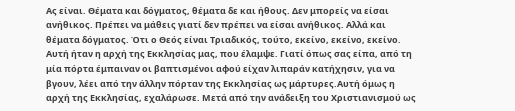Ας είναι. Θέματα και δόγματος, θέματα δε και ήθους. Δεν μπορείς να είσαι ανήθικος. Πρέπει να μάθεις γιατί δεν πρέπει να είσαι ανήθικος. Αλλά και θέματα δόγματος. Ότι ο Θεός είναι Τριαδικός, τούτο, εκείνο, εκείνο, εκείνο.
Αυτή ήταν η αρχή της Εκκλησίας μας, που έλαμψε. Γιατί όπως σας είπα, από τη μία πόρτα έμπαιναν οι βαπτισμένοι αφού είχαν λιπαράν κατήχησιν, για να βγουν, λέει από την άλλην πόρταν της Εκκλησίας ως μάρτυρες.Αυτή όμως η αρχή της Εκκλησίας, εχαλάρωσε. Μετά από την ανάδειξη του Χριστιανισμού ως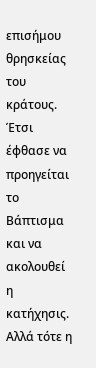επισήμου θρησκείας του κράτους. Έτσι έφθασε να προηγείται το Βάπτισμα και να ακολουθεί η κατήχησις. Αλλά τότε η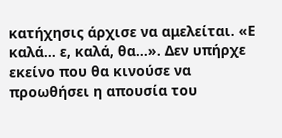κατήχησις άρχισε να αμελείται. «Ε καλά… ε, καλά, θα…». Δεν υπήρχε εκείνο που θα κινούσε να προωθήσει η απουσία του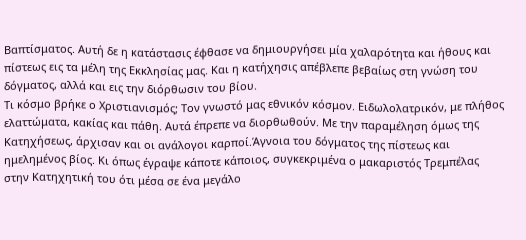Βαπτίσματος. Αυτή δε η κατάστασις έφθασε να δημιουργήσει μία χαλαρότητα και ήθους και πίστεως εις τα μέλη της Εκκλησίας μας. Και η κατήχησις απέβλεπε βεβαίως στη γνώση του δόγματος, αλλά και εις την διόρθωσιν του βίου.
Τι κόσμο βρήκε ο Χριστιανισμός; Τον γνωστό μας εθνικόν κόσμον. Ειδωλολατρικόν, με πλήθος ελαττώματα, κακίας και πάθη. Αυτά έπρεπε να διορθωθούν. Με την παραμέληση όμως της Κατηχήσεως, άρχισαν και οι ανάλογοι καρποί.Άγνοια του δόγματος της πίστεως και ημελημένος βίος. Κι όπως έγραψε κάποτε κάποιος, συγκεκριμένα ο μακαριστός Τρεμπέλας στην Κατηχητική του ότι μέσα σε ένα μεγάλο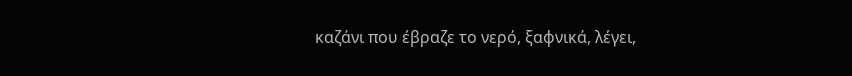καζάνι που έβραζε το νερό, ξαφνικά, λέγει,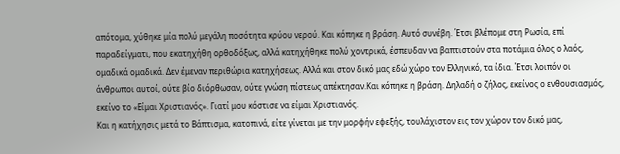απότομα, χύθηκε μία πολύ μεγάλη ποσότητα κρύου νερού. Και κόπηκε η βράση. Αυτό συνέβη. Έτσι βλέπομε στη Ρωσία, επί παραδείγματι, που εκατηχήθη ορθοδόξως, αλλά κατηχήθηκε πολύ χοντρικά, έσπευδαν να βαπτιστούν στα ποτάμια όλος ο λαός, ομαδικά ομαδικά. Δεν έμεναν περιθώρια κατηχήσεως. Αλλά και στον δικό μας εδώ χώρο τον Ελληνικό, τα ίδια. Έτσι λοιπόν οι άνθρωποι αυτοί, ούτε βίο διόρθωσαν, ούτε γνώση πίστεως απέκτησαν.Και κόπηκε η βράση. Δηλαδή ο ζήλος, εκείνος ο ενθουσιασμός, εκείνο το «Είμαι Χριστιανός». Γιατί μου κόστισε να είμαι Χριστιανός.
Και η κατήχησις μετά το Βάπτισμα, κατοπινά, είτε γίνεται με την μορφήν εφεξής, τουλάχιστον εις τον χώρον τον δικό μας,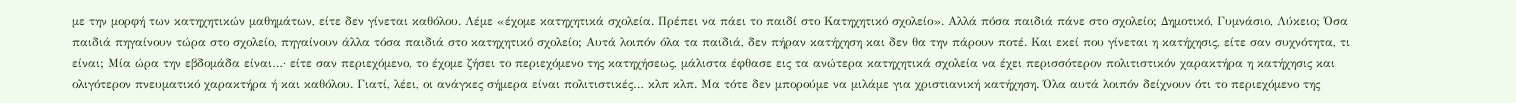με την μορφή των κατηχητικών μαθημάτων, είτε δεν γίνεται καθόλου. Λέμε «έχομε κατηχητικά σχολεία. Πρέπει να πάει το παιδί στο Κατηχητικό σχολείο». Αλλά πόσα παιδιά πάνε στο σχολείο; Δημοτικό, Γυμνάσιο, Λύκειο; Όσα παιδιά πηγαίνουν τώρα στο σχολείο, πηγαίνουν άλλα τόσα παιδιά στο κατηχητικό σχολείο; Αυτά λοιπόν όλα τα παιδιά, δεν πήραν κατήχηση και δεν θα την πάρουν ποτέ. Και εκεί που γίνεται η κατήχησις, είτε σαν συχνότητα, τι είναι; Μία ώρα την εβδομάδα είναι…· είτε σαν περιεχόμενο, το έχομε ζήσει το περιεχόμενο της κατηχήσεως, μάλιστα έφθασε εις τα ανώτερα κατηχητικά σχολεία να έχει περισσότερον πολιτιστικόν χαρακτήρα η κατήχησις και ολιγότερον πνευματικό χαρακτήρα ή και καθόλου. Γιατί, λέει, οι ανάγκες σήμερα είναι πολιτιστικές… κλπ κλπ. Μα τότε δεν μπορούμε να μιλάμε για χριστιανική κατήχηση. Όλα αυτά λοιπόν δείχνουν ότι το περιεχόμενο της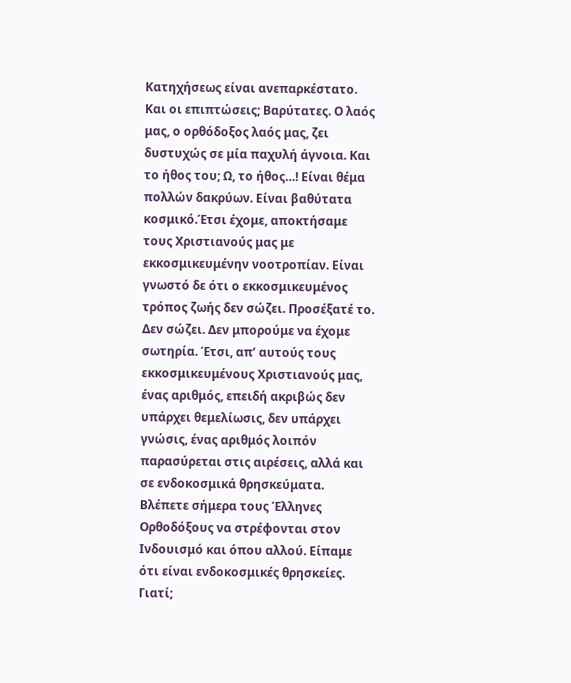Κατηχήσεως είναι ανεπαρκέστατο.
Και οι επιπτώσεις; Βαρύτατες. Ο λαός μας, ο ορθόδοξος λαός μας, ζει δυστυχώς σε μία παχυλή άγνοια. Και το ήθος του; Ω, το ήθος…! Είναι θέμα πολλών δακρύων. Είναι βαθύτατα κοσμικό.Έτσι έχομε, αποκτήσαμε τους Χριστιανούς μας με εκκοσμικευμένην νοοτροπίαν. Είναι γνωστό δε ότι ο εκκοσμικευμένος τρόπος ζωής δεν σώζει. Προσέξατέ το. Δεν σώζει. Δεν μπορούμε να έχομε σωτηρία. Έτσι, απ’ αυτούς τους εκκοσμικευμένους Χριστιανούς μας, ένας αριθμός, επειδή ακριβώς δεν υπάρχει θεμελίωσις, δεν υπάρχει γνώσις, ένας αριθμός λοιπόν παρασύρεται στις αιρέσεις, αλλά και σε ενδοκοσμικά θρησκεύματα. Βλέπετε σήμερα τους Έλληνες Ορθοδόξους να στρέφονται στον Ινδουισμό και όπου αλλού. Είπαμε ότι είναι ενδοκοσμικές θρησκείες. Γιατί;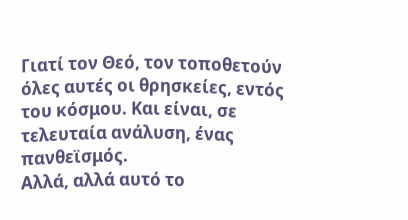Γιατί τον Θεό, τον τοποθετούν όλες αυτές οι θρησκείες, εντός του κόσμου. Και είναι, σε τελευταία ανάλυση, ένας πανθεϊσμός.
Αλλά, αλλά αυτό το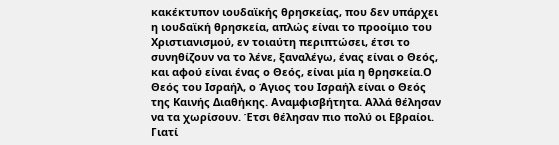κακέκτυπον ιουδαϊκής θρησκείας, που δεν υπάρχει η ιουδαϊκή θρησκεία, απλώς είναι το προοίμιο του Χριστιανισμού, εν τοιαύτη περιπτώσει, έτσι το συνηθίζουν να το λένε, ξαναλέγω, ένας είναι ο Θεός, και αφού είναι ένας ο Θεός, είναι μία η θρησκεία.Ο Θεός του Ισραήλ, ο Άγιος του Ισραήλ είναι ο Θεός της Καινής Διαθήκης. Αναμφισβήτητα. Αλλά θέλησαν να τα χωρίσουν. Έτσι θέλησαν πιο πολύ οι Εβραίοι. Γιατί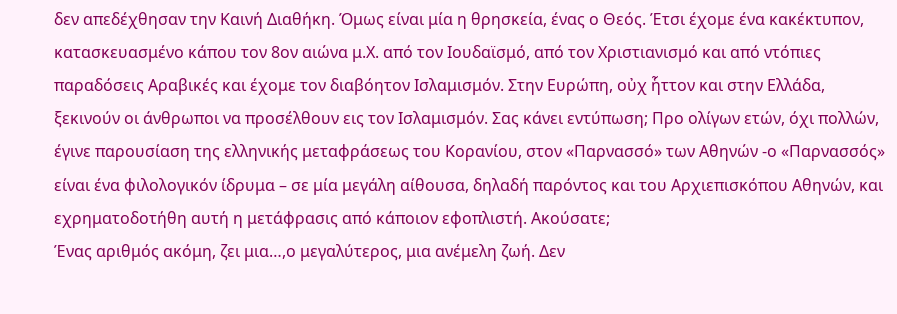δεν απεδέχθησαν την Καινή Διαθήκη. Όμως είναι μία η θρησκεία, ένας ο Θεός. Έτσι έχομε ένα κακέκτυπον, κατασκευασμένο κάπου τον 8ον αιώνα μ.Χ. από τον Ιουδαϊσμό, από τον Χριστιανισμό και από ντόπιες παραδόσεις Αραβικές και έχομε τον διαβόητον Ισλαμισμόν. Στην Ευρώπη, οὐχ ἧττον και στην Ελλάδα, ξεκινούν οι άνθρωποι να προσέλθουν εις τον Ισλαμισμόν. Σας κάνει εντύπωση; Προ ολίγων ετών, όχι πολλών, έγινε παρουσίαση της ελληνικής μεταφράσεως του Κορανίου, στον «Παρνασσό» των Αθηνών -ο «Παρνασσός» είναι ένα φιλολογικόν ίδρυμα – σε μία μεγάλη αίθουσα, δηλαδή παρόντος και του Αρχιεπισκόπου Αθηνών, και εχρηματοδοτήθη αυτή η μετάφρασις από κάποιον εφοπλιστή. Ακούσατε;
Ένας αριθμός ακόμη, ζει μια…,ο μεγαλύτερος, μια ανέμελη ζωή. Δεν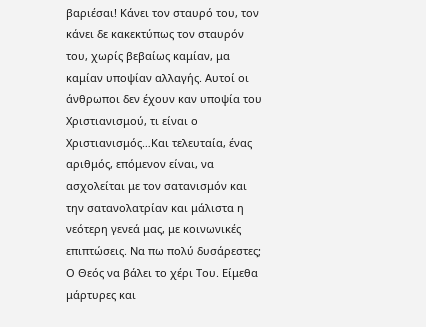βαριέσαι! Κάνει τον σταυρό του, τον κάνει δε κακεκτύπως τον σταυρόν του, χωρίς βεβαίως καμίαν, μα καμίαν υποψίαν αλλαγής. Αυτοί οι άνθρωποι δεν έχουν καν υποψία του Χριστιανισμού, τι είναι ο Χριστιανισμός…Και τελευταία, ένας αριθμός, επόμενον είναι, να ασχολείται με τον σατανισμόν και την σατανολατρίαν και μάλιστα η νεότερη γενεά μας, με κοινωνικές επιπτώσεις. Να πω πολύ δυσάρεστες; Ο Θεός να βάλει το χέρι Του. Είμεθα μάρτυρες και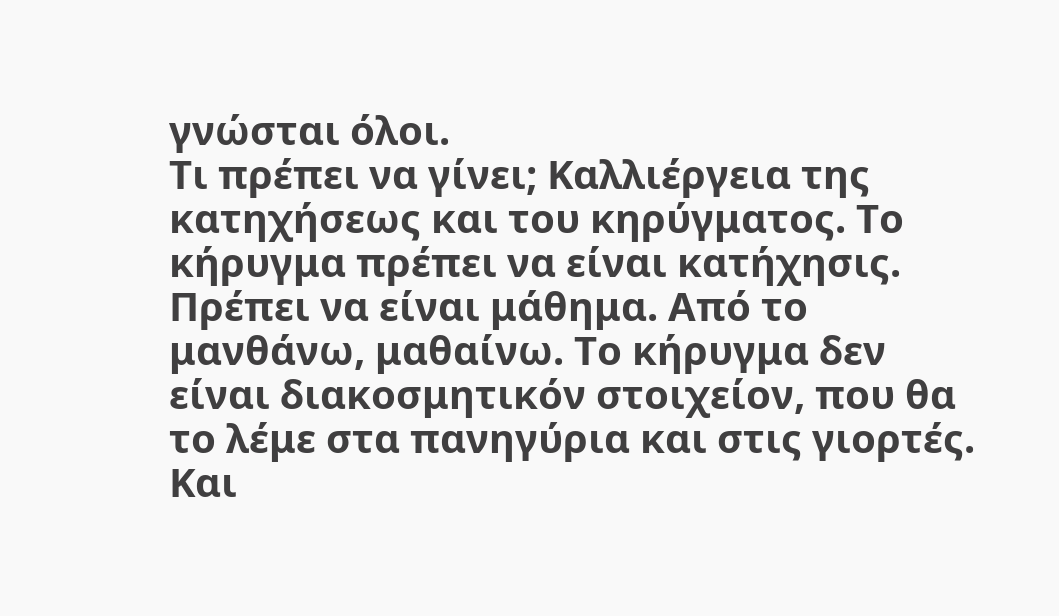γνώσται όλοι.
Τι πρέπει να γίνει; Καλλιέργεια της κατηχήσεως και του κηρύγματος. Το κήρυγμα πρέπει να είναι κατήχησις. Πρέπει να είναι μάθημα. Από το μανθάνω, μαθαίνω. Το κήρυγμα δεν είναι διακοσμητικόν στοιχείον, που θα το λέμε στα πανηγύρια και στις γιορτές. Και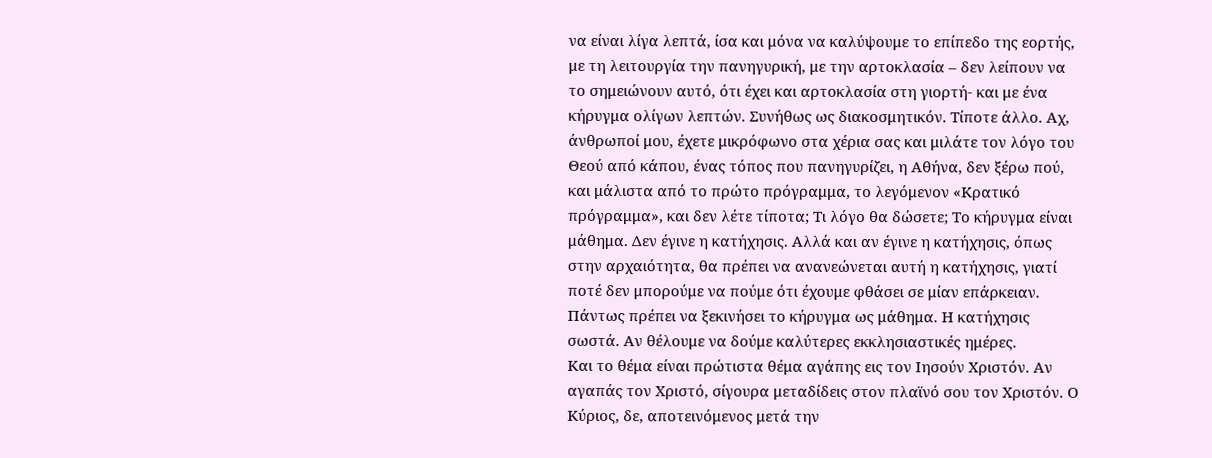να είναι λίγα λεπτά, ίσα και μόνα να καλύψουμε το επίπεδο της εορτής, με τη λειτουργία την πανηγυρική, με την αρτοκλασία – δεν λείπουν να το σημειώνουν αυτό, ότι έχει και αρτοκλασία στη γιορτή- και με ένα κήρυγμα ολίγων λεπτών. Συνήθως ως διακοσμητικόν. Τίποτε άλλο. Αχ, άνθρωποί μου, έχετε μικρόφωνο στα χέρια σας και μιλάτε τον λόγο του Θεού από κάπου, ένας τόπος που πανηγυρίζει, η Αθήνα, δεν ξέρω πού, και μάλιστα από το πρώτο πρόγραμμα, το λεγόμενον «Κρατικό πρόγραμμα», και δεν λέτε τίποτα; Τι λόγο θα δώσετε; Το κήρυγμα είναι μάθημα. Δεν έγινε η κατήχησις. Αλλά και αν έγινε η κατήχησις, όπως στην αρχαιότητα, θα πρέπει να ανανεώνεται αυτή η κατήχησις, γιατί ποτέ δεν μπορούμε να πούμε ότι έχουμε φθάσει σε μίαν επάρκειαν. Πάντως πρέπει να ξεκινήσει το κήρυγμα ως μάθημα. Η κατήχησις σωστά. Αν θέλουμε να δούμε καλύτερες εκκλησιαστικές ημέρες.
Και το θέμα είναι πρώτιστα θέμα αγάπης εις τον Ιησούν Χριστόν. Αν αγαπάς τον Χριστό, σίγουρα μεταδίδεις στον πλαϊνό σου τον Χριστόν. Ο Κύριος, δε, αποτεινόμενος μετά την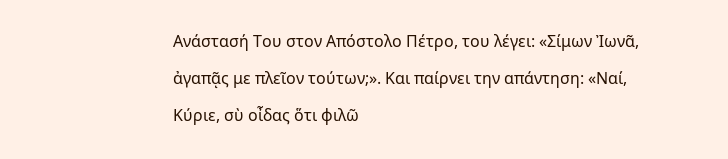Ανάστασή Του στον Απόστολο Πέτρο, του λέγει: «Σίμων Ἰωνᾶ, ἀγαπᾷς με πλεῖον τούτων;». Και παίρνει την απάντηση: «Ναί, Κύριε, σὺ οἶδας ὅτι φιλῶ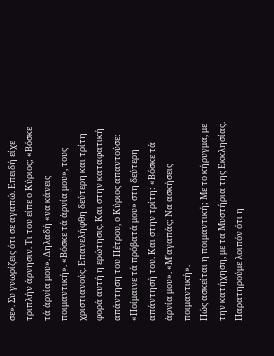σε». Συ γνωρίζεις ότι σε αγαπώ. Επειδή είχε τριπλήν άρνησιν. Τι του είπε ο Κύριος; «Βόσκε τά ἀρνία μου». Δηλαδή «να κάνεις ποιμαντική». «Βόσκε τά ἀρνία μου», τους χριστιανούς. Επανελήφθη δεύτερη και τρίτη φορά αυτή η ερώτησις. Και στην καταφατική απάντηση του Πέτρου, ο Κύριος απαντούσε: «Ποίμαινε τά πρόβατά μου» στη δεύτερη απάντησή του. Και στην τρίτη: «Βόσκε τά ἀρνία μου». «Μ΄αγαπάς; Να ασκήσεις ποιμαντική».
Πώς ασκείται η ποιμαντική; Με το κήρυγμα, με την κατήχηση, με τα Μυστήρια της Εκκλησίας. Παρατηρούμε λοιπόν ότι η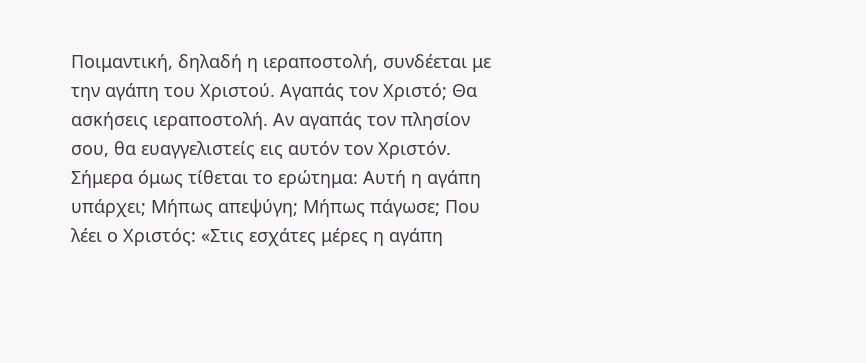Ποιμαντική, δηλαδή η ιεραποστολή, συνδέεται με την αγάπη του Χριστού. Αγαπάς τον Χριστό; Θα ασκήσεις ιεραποστολή. Αν αγαπάς τον πλησίον σου, θα ευαγγελιστείς εις αυτόν τον Χριστόν.
Σήμερα όμως τίθεται το ερώτημα: Αυτή η αγάπη υπάρχει; Μήπως απεψύγη; Μήπως πάγωσε; Που λέει ο Χριστός: «Στις εσχάτες μέρες η αγάπη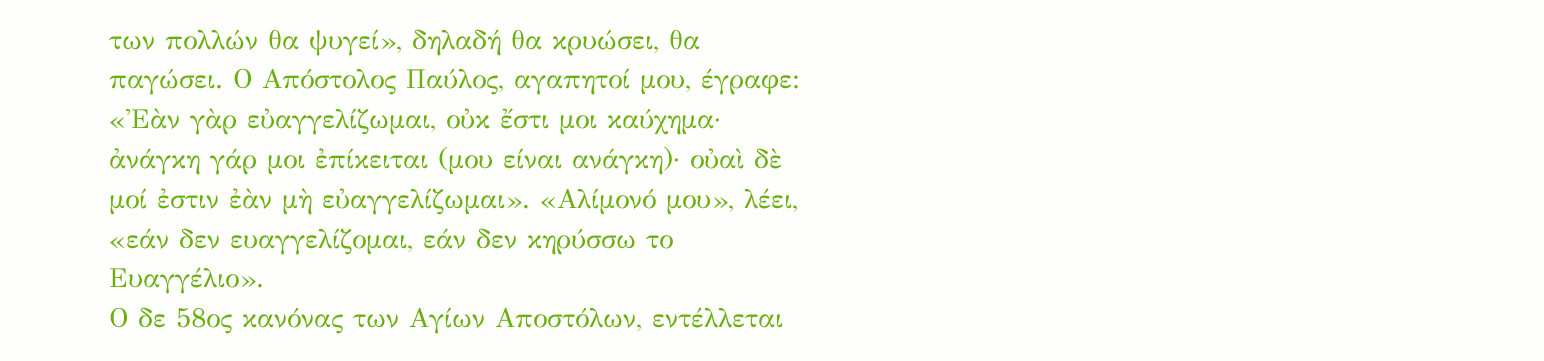των πολλών θα ψυγεί», δηλαδή θα κρυώσει, θα παγώσει. Ο Απόστολος Παύλος, αγαπητοί μου, έγραφε: «Ἐὰν γὰρ εὐαγγελίζωμαι, οὐκ ἔστι μοι καύχημα· ἀνάγκη γάρ μοι ἐπίκειται (μου είναι ανάγκη)· οὐαὶ δὲ μοί ἐστιν ἐὰν μὴ εὐαγγελίζωμαι». «Αλίμονό μου», λέει, «εάν δεν ευαγγελίζομαι, εάν δεν κηρύσσω το Ευαγγέλιο».
Ο δε 58ος κανόνας των Αγίων Αποστόλων, εντέλλεται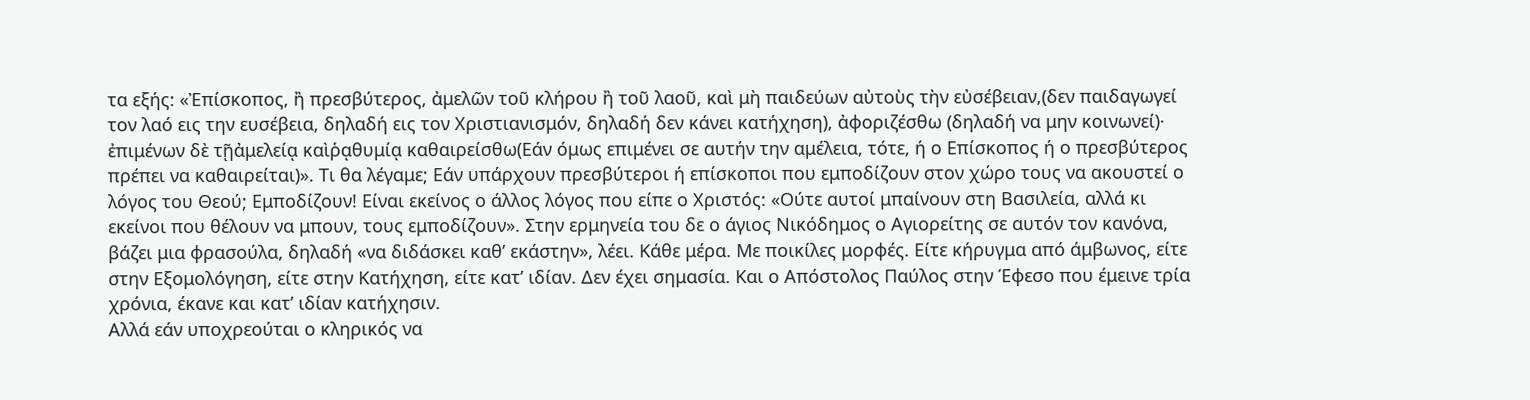τα εξής: «Ἐπίσκοπος, ἢ πρεσβύτερος, ἀμελῶν τοῦ κλήρου ἢ τοῦ λαοῦ, καὶ μὴ παιδεύων αὐτοὺς τὴν εὐσέβειαν,(δεν παιδαγωγεί τον λαό εις την ευσέβεια, δηλαδή εις τον Χριστιανισμόν, δηλαδή δεν κάνει κατήχηση), ἀφοριζέσθω (δηλαδή να μην κοινωνεί)· ἐπιμένων δὲ τῇἀμελείᾳ καὶῥᾳθυμίᾳ καθαιρείσθω(Εάν όμως επιμένει σε αυτήν την αμέλεια, τότε, ή ο Επίσκοπος ή ο πρεσβύτερος πρέπει να καθαιρείται)». Τι θα λέγαμε; Εάν υπάρχουν πρεσβύτεροι ή επίσκοποι που εμποδίζουν στον χώρο τους να ακουστεί ο λόγος του Θεού; Εμποδίζουν! Είναι εκείνος ο άλλος λόγος που είπε ο Χριστός: «Ούτε αυτοί μπαίνουν στη Βασιλεία, αλλά κι εκείνοι που θέλουν να μπουν, τους εμποδίζουν». Στην ερμηνεία του δε ο άγιος Νικόδημος ο Αγιορείτης σε αυτόν τον κανόνα, βάζει μια φρασούλα, δηλαδή «να διδάσκει καθ’ εκάστην», λέει. Κάθε μέρα. Με ποικίλες μορφές. Είτε κήρυγμα από άμβωνος, είτε στην Εξομολόγηση, είτε στην Κατήχηση, είτε κατ’ ιδίαν. Δεν έχει σημασία. Και ο Απόστολος Παύλος στην Έφεσο που έμεινε τρία χρόνια, έκανε και κατ’ ιδίαν κατήχησιν.
Αλλά εάν υποχρεούται ο κληρικός να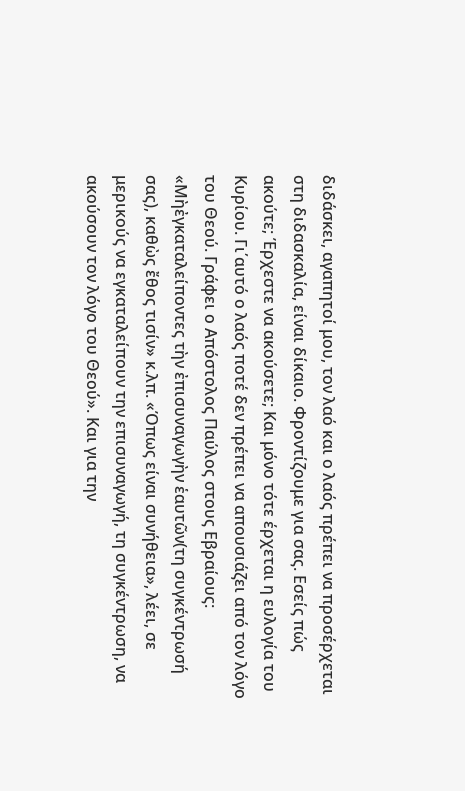διδάσκει, αγαπητοί μου, τον λαό και ο λαός πρέπει να προσέρχεται στη διδασκαλία, είναι δίκαιο. Φροντίζουμε για σας. Εσείς πώς ακούτε; Έρχεστε να ακούσετε; Και μόνο τότε έρχεται η ευλογία του Κυρίου. Γι΄αυτό ο λαός ποτέ δεν πρέπει να απουσιάζει από τον λόγο του Θεού. Γράφει ο Απόστολος Παύλος στους Εβραίους: «Μὴἐγκαταλείποντες τὴν ἐπισυναγωγὴν ἑαυτῶν(τη συγκέντρωσή σας), καθὼς ἔθος τισίν» κ.λπ. «Όπως είναι συνήθεια», λέει, σε μερικούς να εγκαταλείπουν την επισυναγωγή, τη συγκέντρωση, να ακούσουν τον λόγο του Θεού». Και για την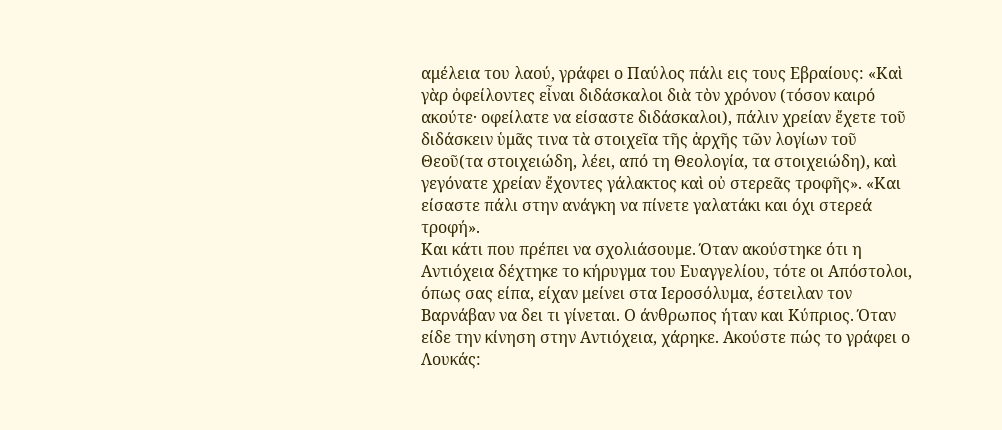αμέλεια του λαού, γράφει ο Παύλος πάλι εις τους Εβραίους: «Καὶ γὰρ ὀφείλοντες εἶναι διδάσκαλοι διὰ τὸν χρόνον (τόσον καιρό ακούτε· οφείλατε να είσαστε διδάσκαλοι), πάλιν χρείαν ἔχετε τοῦ διδάσκειν ὑμᾶς τινα τὰ στοιχεῖα τῆς ἀρχῆς τῶν λογίων τοῦ Θεοῦ(τα στοιχειώδη, λέει, από τη Θεολογία, τα στοιχειώδη), καὶ γεγόνατε χρείαν ἔχοντες γάλακτος καὶ οὐ στερεᾶς τροφῆς». «Και είσαστε πάλι στην ανάγκη να πίνετε γαλατάκι και όχι στερεά τροφή».
Και κάτι που πρέπει να σχολιάσουμε. Όταν ακούστηκε ότι η Αντιόχεια δέχτηκε το κήρυγμα του Ευαγγελίου, τότε οι Απόστολοι, όπως σας είπα, είχαν μείνει στα Ιεροσόλυμα, έστειλαν τον Βαρνάβαν να δει τι γίνεται. Ο άνθρωπος ήταν και Κύπριος. Όταν είδε την κίνηση στην Αντιόχεια, χάρηκε. Ακούστε πώς το γράφει ο Λουκάς: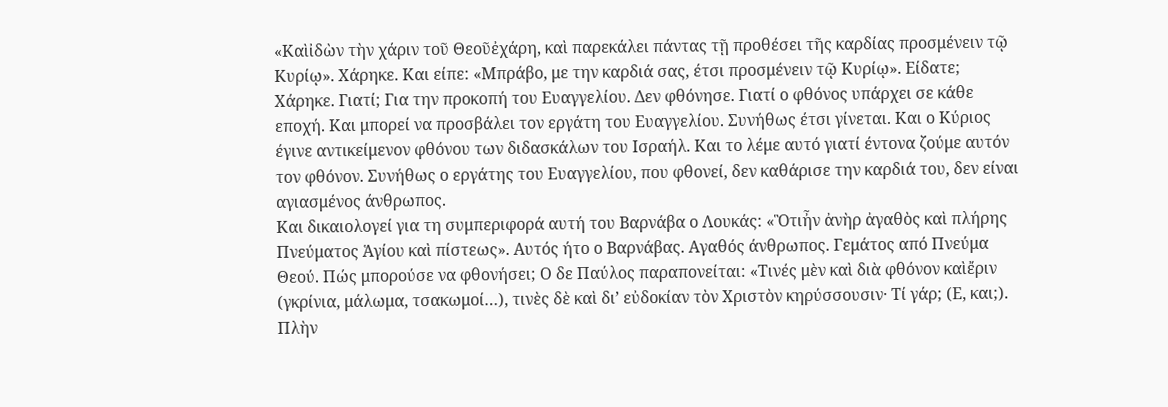«Καὶἰδὼν τὴν χάριν τοῦ Θεοῦἐχάρη, καὶ παρεκάλει πάντας τῇ προθέσει τῆς καρδίας προσμένειν τῷ Κυρίῳ». Χάρηκε. Και είπε: «Μπράβο, με την καρδιά σας, έτσι προσμένειν τῷ Κυρίῳ». Είδατε; Χάρηκε. Γιατί; Για την προκοπή του Ευαγγελίου. Δεν φθόνησε. Γιατί ο φθόνος υπάρχει σε κάθε εποχή. Και μπορεί να προσβάλει τον εργάτη του Ευαγγελίου. Συνήθως έτσι γίνεται. Και ο Κύριος έγινε αντικείμενον φθόνου των διδασκάλων του Ισραήλ. Και το λέμε αυτό γιατί έντονα ζούμε αυτόν τον φθόνον. Συνήθως ο εργάτης του Ευαγγελίου, που φθονεί, δεν καθάρισε την καρδιά του, δεν είναι αγιασμένος άνθρωπος.
Και δικαιολογεί για τη συμπεριφορά αυτή του Βαρνάβα ο Λουκάς: «Ὃτιἦν ἀνὴρ ἀγαθὸς καὶ πλήρης Πνεύματος Ἁγίου καὶ πίστεως». Αυτός ήτο ο Βαρνάβας. Αγαθός άνθρωπος. Γεμάτος από Πνεύμα Θεού. Πώς μπορούσε να φθονήσει; Ο δε Παύλος παραπονείται: «Τινές μὲν καὶ διὰ φθόνον καὶἔριν (γκρίνια, μάλωμα, τσακωμοί…), τινὲς δὲ καὶ δι’ εὐδοκίαν τὸν Χριστὸν κηρύσσουσιν· Τί γάρ; (Ε, και;). Πλὴν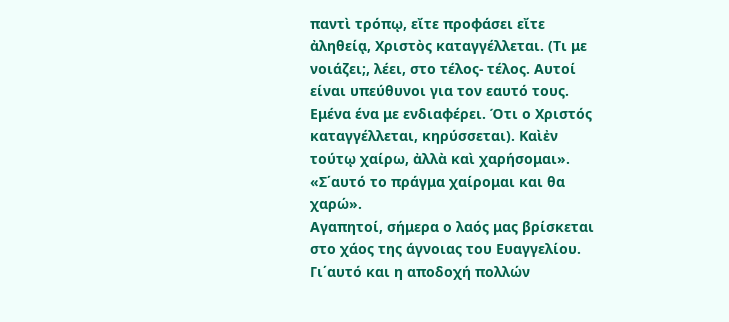παντὶ τρόπῳ, εἴτε προφάσει εἴτε ἀληθείᾳ, Χριστὸς καταγγέλλεται. (Τι με νοιάζει;, λέει, στο τέλος- τέλος. Αυτοί είναι υπεύθυνοι για τον εαυτό τους. Εμένα ένα με ενδιαφέρει. Ότι ο Χριστός καταγγέλλεται, κηρύσσεται). Καὶἐν τούτῳ χαίρω, ἀλλὰ καὶ χαρήσομαι». «Σ΄αυτό το πράγμα χαίρομαι και θα χαρώ».
Αγαπητοί, σήμερα ο λαός μας βρίσκεται στο χάος της άγνοιας του Ευαγγελίου. Γι΄αυτό και η αποδοχή πολλών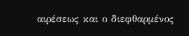αιρέσεως και ο διεφθαρμένος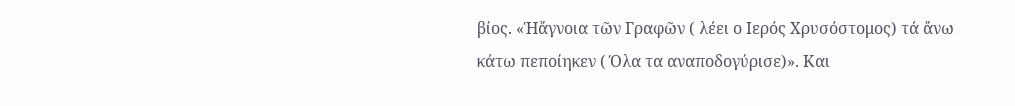βίος. «Ἡἄγνοια τῶν Γραφῶν ( λέει ο Ιερός Χρυσόστομος) τά ἄνω κάτω πεποίηκεν ( Όλα τα αναποδογύρισε)». Και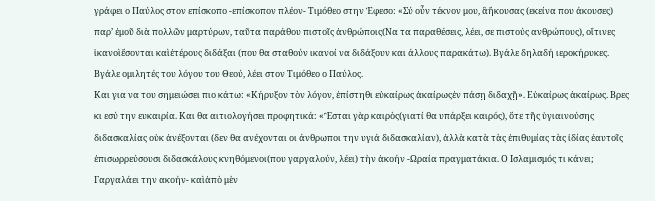γράφει ο Παύλος στον επίσκοπο -επίσκοπον πλέον- Τιμόθεο στην Έφεσο: «Σύ οὖν τέκνον μου, ἃἤκουσας (εκείνα που άκουσες) παρ’ ἐμοῦ διὰ πολλῶν μαρτύρων, ταῦτα παράθου πιστοῖς ἀνθρώποις(Να τα παραθέσεις, λέει, σε πιστούς ανθρώπους), οἵτινες ἱκανοὶἔσονται καὶἑτέρους διδάξαι (που θα σταθούν ικανοί να διδάξουν και άλλους παρακάτω). Βγάλε δηλαδή ιεροκήρυκες. Βγάλε ομιλητές του λόγου του Θεού, λέει στον Τιμόθεο ο Παύλος.
Και για να του σημειώσει πιο κάτω: «Κήρυξον τὸν λόγον, ἐπίστηθι εὐκαίρως ἀκαίρωςἐν πάσῃ διδαχῇ». Εὐκαίρως ἀκαίρως. Βρες κι εσύ την ευκαιρία. Και θα αιτιολογήσει προφητικά: «Ἒσται γὰρ καιρὸς(γιατί θα υπάρξει καιρός), ὅτε τῆς ὑγιαινούσης διδασκαλίας οὐκ ἀνέξονται (δεν θα ανέχονται οι άνθρωποι την υγιά διδασκαλίαν), ἀλλὰ κατὰ τὰς ἐπιθυμίας τὰς ἰδίας ἑαυτοῖς ἐπισωρρεύσουσι διδασκάλους κνηθόμενοι(που γαργαλούν, λέει) τὴν ἀκοήν -Ωραία πραγματάκια. Ο Ισλαμισμός τι κάνει; Γαργαλάει την ακοήν- καὶἀπὸ μὲν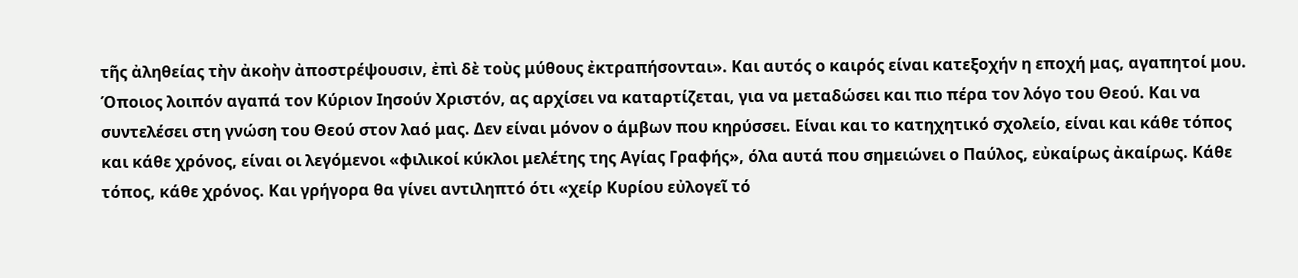τῆς ἀληθείας τὴν ἀκοὴν ἀποστρέψουσιν, ἐπὶ δὲ τοὺς μύθους ἐκτραπήσονται». Και αυτός ο καιρός είναι κατεξοχήν η εποχή μας, αγαπητοί μου.
Όποιος λοιπόν αγαπά τον Κύριον Ιησούν Χριστόν, ας αρχίσει να καταρτίζεται, για να μεταδώσει και πιο πέρα τον λόγο του Θεού. Και να συντελέσει στη γνώση του Θεού στον λαό μας. Δεν είναι μόνον ο άμβων που κηρύσσει. Είναι και το κατηχητικό σχολείο, είναι και κάθε τόπος και κάθε χρόνος, είναι οι λεγόμενοι «φιλικοί κύκλοι μελέτης της Αγίας Γραφής», όλα αυτά που σημειώνει ο Παύλος, εὐκαίρως ἀκαίρως. Κάθε τόπος, κάθε χρόνος. Και γρήγορα θα γίνει αντιληπτό ότι «χείρ Κυρίου εὐλογεῖ τό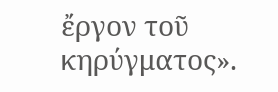ἔργον τοῦ κηρύγματος».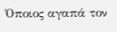Όποιος αγαπά τον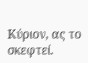Κύριον, ας το σκεφτεί.